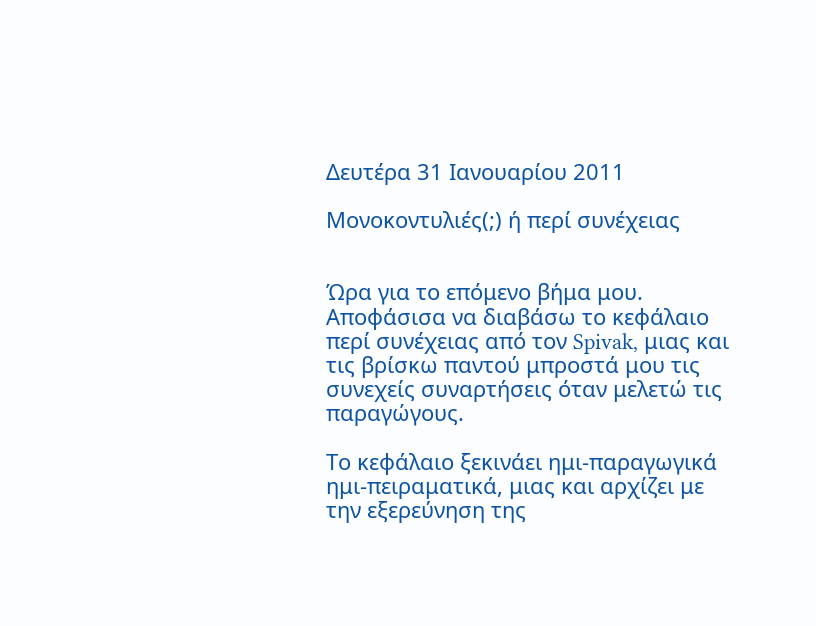Δευτέρα 31 Ιανουαρίου 2011

Μονοκοντυλιές(;) ή περί συνέχειας


Ώρα για το επόμενο βήμα μου. Αποφάσισα να διαβάσω το κεφάλαιο περί συνέχειας από τον Spivak, μιας και τις βρίσκω παντού μπροστά μου τις συνεχείς συναρτήσεις όταν μελετώ τις παραγώγους.

Το κεφάλαιο ξεκινάει ημι-παραγωγικά ημι-πειραματικά, μιας και αρχίζει με την εξερεύνηση της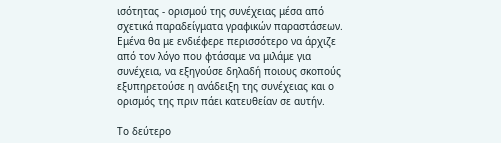ισότητας - ορισμού της συνέχειας μέσα από σχετικά παραδείγματα γραφικών παραστάσεων. Εμένα θα με ενδιέφερε περισσότερο να άρχιζε από τον λόγο που φτάσαμε να μιλάμε για συνέχεια, να εξηγούσε δηλαδή ποιους σκοπούς εξυπηρετούσε η ανάδειξη της συνέχειας και ο ορισμός της πριν πάει κατευθείαν σε αυτήν.

Το δεύτερο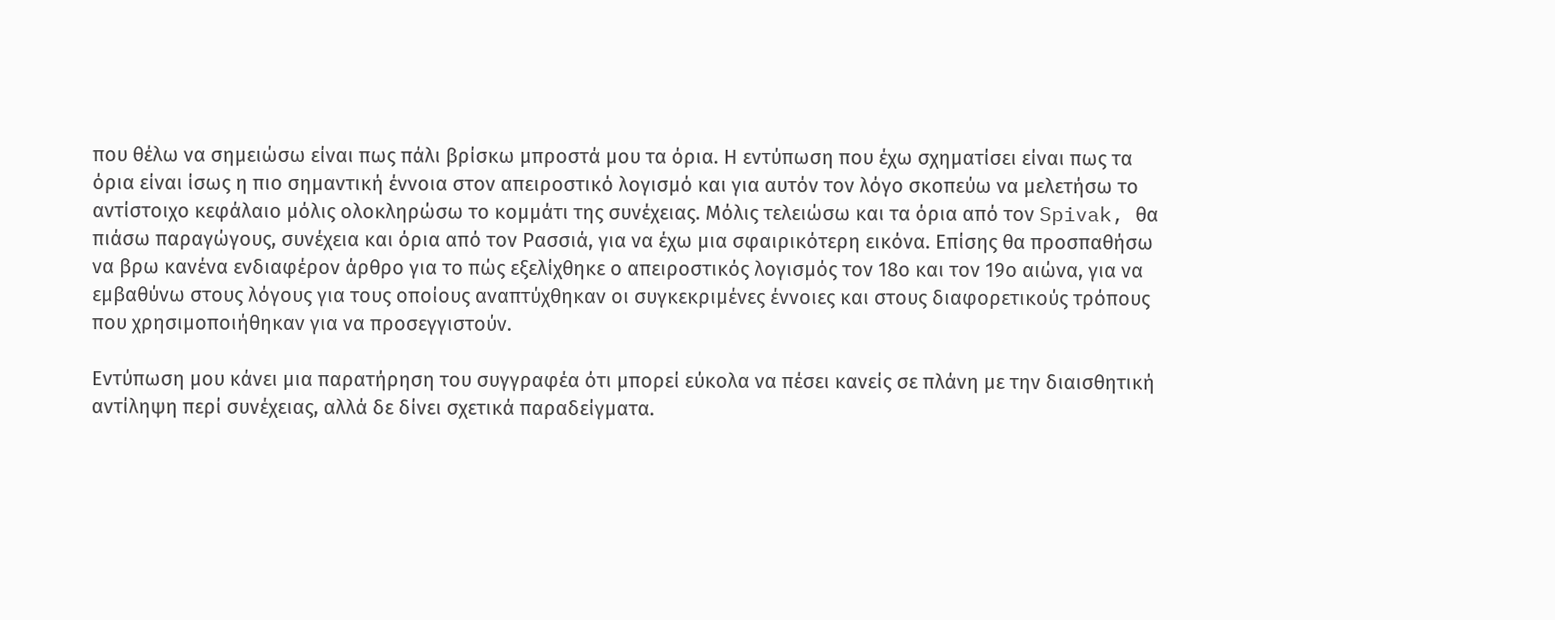που θέλω να σημειώσω είναι πως πάλι βρίσκω μπροστά μου τα όρια. Η εντύπωση που έχω σχηματίσει είναι πως τα όρια είναι ίσως η πιο σημαντική έννοια στον απειροστικό λογισμό και για αυτόν τον λόγο σκοπεύω να μελετήσω το αντίστοιχο κεφάλαιο μόλις ολοκληρώσω το κομμάτι της συνέχειας. Μόλις τελειώσω και τα όρια από τον Spivak, θα πιάσω παραγώγους, συνέχεια και όρια από τον Ρασσιά, για να έχω μια σφαιρικότερη εικόνα. Επίσης θα προσπαθήσω να βρω κανένα ενδιαφέρον άρθρο για το πώς εξελίχθηκε ο απειροστικός λογισμός τον 18ο και τον 19ο αιώνα, για να εμβαθύνω στους λόγους για τους οποίους αναπτύχθηκαν οι συγκεκριμένες έννοιες και στους διαφορετικούς τρόπους που χρησιμοποιήθηκαν για να προσεγγιστούν.

Εντύπωση μου κάνει μια παρατήρηση του συγγραφέα ότι μπορεί εύκολα να πέσει κανείς σε πλάνη με την διαισθητική αντίληψη περί συνέχειας, αλλά δε δίνει σχετικά παραδείγματα.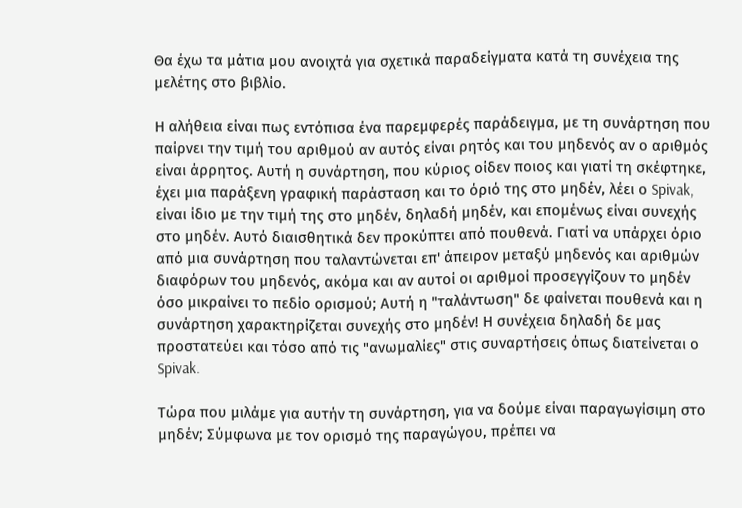Θα έχω τα μάτια μου ανοιχτά για σχετικά παραδείγματα κατά τη συνέχεια της μελέτης στο βιβλίο.

Η αλήθεια είναι πως εντόπισα ένα παρεμφερές παράδειγμα, με τη συνάρτηση που παίρνει την τιμή του αριθμού αν αυτός είναι ρητός και του μηδενός αν ο αριθμός είναι άρρητος. Αυτή η συνάρτηση, που κύριος οίδεν ποιος και γιατί τη σκέφτηκε, έχει μια παράξενη γραφική παράσταση και το όριό της στο μηδέν, λέει ο Spivak, είναι ίδιο με την τιμή της στο μηδέν, δηλαδή μηδέν, και επομένως είναι συνεχής στο μηδέν. Αυτό διαισθητικά δεν προκύπτει από πουθενά. Γιατί να υπάρχει όριο από μια συνάρτηση που ταλαντώνεται επ' άπειρον μεταξύ μηδενός και αριθμών διαφόρων του μηδενός, ακόμα και αν αυτοί οι αριθμοί προσεγγίζουν το μηδέν όσο μικραίνει το πεδίο ορισμού; Αυτή η "ταλάντωση" δε φαίνεται πουθενά και η συνάρτηση χαρακτηρίζεται συνεχής στο μηδέν! Η συνέχεια δηλαδή δε μας προστατεύει και τόσο από τις "ανωμαλίες" στις συναρτήσεις όπως διατείνεται ο Spivak.

Τώρα που μιλάμε για αυτήν τη συνάρτηση, για να δούμε είναι παραγωγίσιμη στο μηδέν; Σύμφωνα με τον ορισμό της παραγώγου, πρέπει να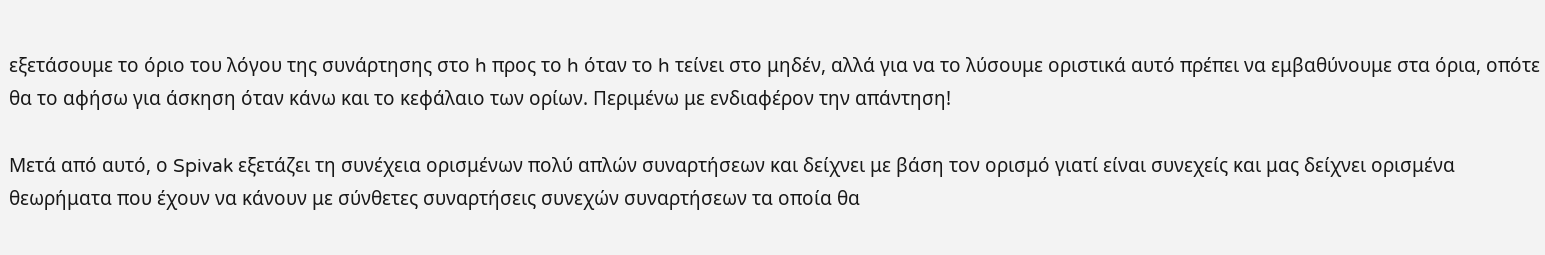εξετάσουμε το όριο του λόγου της συνάρτησης στο h προς το h όταν το h τείνει στο μηδέν, αλλά για να το λύσουμε οριστικά αυτό πρέπει να εμβαθύνουμε στα όρια, οπότε θα το αφήσω για άσκηση όταν κάνω και το κεφάλαιο των ορίων. Περιμένω με ενδιαφέρον την απάντηση!

Μετά από αυτό, ο Spivak εξετάζει τη συνέχεια ορισμένων πολύ απλών συναρτήσεων και δείχνει με βάση τον ορισμό γιατί είναι συνεχείς και μας δείχνει ορισμένα θεωρήματα που έχουν να κάνουν με σύνθετες συναρτήσεις συνεχών συναρτήσεων τα οποία θα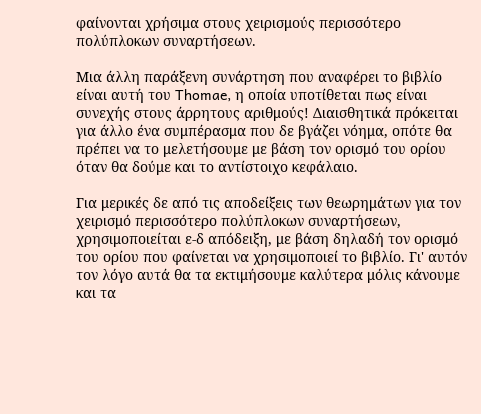φαίνονται χρήσιμα στους χειρισμούς περισσότερο πολύπλοκων συναρτήσεων.

Μια άλλη παράξενη συνάρτηση που αναφέρει το βιβλίο είναι αυτή του Thomae, η οποία υποτίθεται πως είναι συνεχής στους άρρητους αριθμούς! Διαισθητικά πρόκειται για άλλο ένα συμπέρασμα που δε βγάζει νόημα, οπότε θα πρέπει να το μελετήσουμε με βάση τον ορισμό του ορίου όταν θα δούμε και το αντίστοιχο κεφάλαιο.

Για μερικές δε από τις αποδείξεις των θεωρημάτων για τον χειρισμό περισσότερο πολύπλοκων συναρτήσεων, χρησιμοποιείται ε-δ απόδειξη, με βάση δηλαδή τον ορισμό του ορίου που φαίνεται να χρησιμοποιεί το βιβλίο. Γι' αυτόν τον λόγο αυτά θα τα εκτιμήσουμε καλύτερα μόλις κάνουμε και τα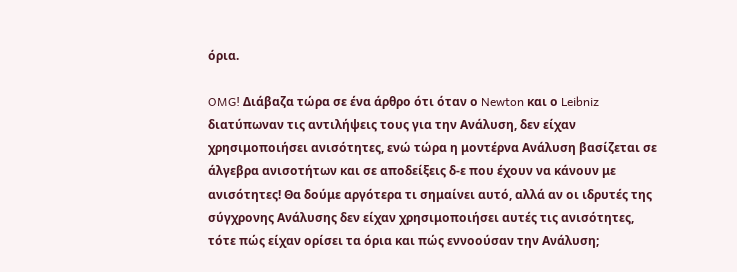όρια.

OMG! Διάβαζα τώρα σε ένα άρθρο ότι όταν ο Newton και ο Leibniz διατύπωναν τις αντιλήψεις τους για την Ανάλυση, δεν είχαν χρησιμοποιήσει ανισότητες, ενώ τώρα η μοντέρνα Ανάλυση βασίζεται σε άλγεβρα ανισοτήτων και σε αποδείξεις δ-ε που έχουν να κάνουν με ανισότητες! Θα δούμε αργότερα τι σημαίνει αυτό, αλλά αν οι ιδρυτές της σύγχρονης Ανάλυσης δεν είχαν χρησιμοποιήσει αυτές τις ανισότητες, τότε πώς είχαν ορίσει τα όρια και πώς εννοούσαν την Ανάλυση;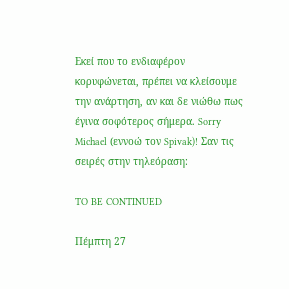Εκεί που το ενδιαφέρον κορυφώνεται, πρέπει να κλείσουμε την ανάρτηση, αν και δε νιώθω πως έγινα σοφότερος σήμερα. Sorry Michael (εννοώ τον Spivak)! Σαν τις σειρές στην τηλεόραση:

TO BE CONTINUED

Πέμπτη 27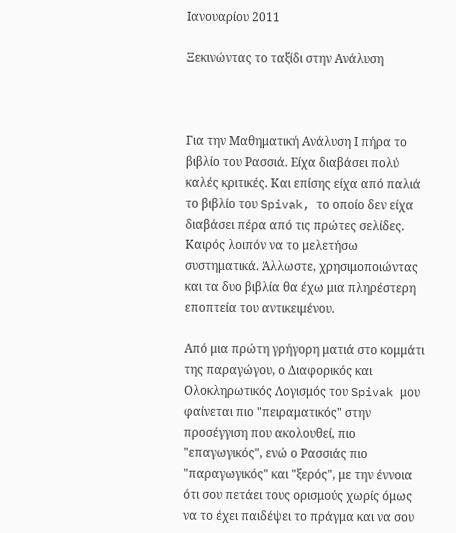Ιανουαρίου 2011

Ξεκινώντας το ταξίδι στην Ανάλυση



Για την Μαθηματική Ανάλυση Ι πήρα το βιβλίο του Ρασσιά. Είχα διαβάσει πολύ καλές κριτικές. Και επίσης είχα από παλιά το βιβλίο του Spivak, το οποίο δεν είχα διαβάσει πέρα από τις πρώτες σελίδες. Καιρός λοιπόν να το μελετήσω συστηματικά. Άλλωστε, χρησιμοποιώντας και τα δυο βιβλία θα έχω μια πληρέστερη εποπτεία του αντικειμένου.

Από μια πρώτη γρήγορη ματιά στο κομμάτι της παραγώγου, ο Διαφορικός και Ολοκληρωτικός Λογισμός του Spivak μου φαίνεται πιο "πειραματικός" στην προσέγγιση που ακολουθεί, πιο "επαγωγικός", ενώ ο Ρασσιάς πιο "παραγωγικός" και "ξερός", με την έννοια ότι σου πετάει τους ορισμούς χωρίς όμως να το έχει παιδέψει το πράγμα και να σου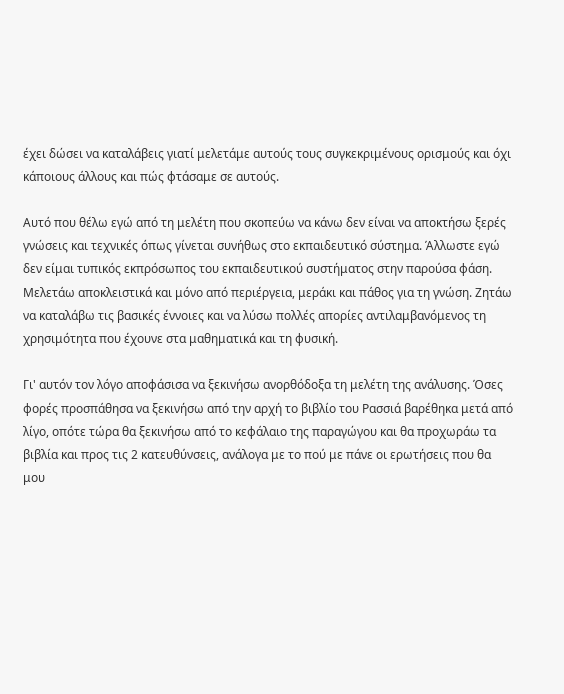έχει δώσει να καταλάβεις γιατί μελετάμε αυτούς τους συγκεκριμένους ορισμούς και όχι κάποιους άλλους και πώς φτάσαμε σε αυτούς.

Αυτό που θέλω εγώ από τη μελέτη που σκοπεύω να κάνω δεν είναι να αποκτήσω ξερές γνώσεις και τεχνικές όπως γίνεται συνήθως στο εκπαιδευτικό σύστημα. Άλλωστε εγώ δεν είμαι τυπικός εκπρόσωπος του εκπαιδευτικού συστήματος στην παρούσα φάση. Μελετάω αποκλειστικά και μόνο από περιέργεια, μεράκι και πάθος για τη γνώση. Ζητάω να καταλάβω τις βασικές έννοιες και να λύσω πολλές απορίες αντιλαμβανόμενος τη χρησιμότητα που έχουνε στα μαθηματικά και τη φυσική.

Γι' αυτόν τον λόγο αποφάσισα να ξεκινήσω ανορθόδοξα τη μελέτη της ανάλυσης. Όσες φορές προσπάθησα να ξεκινήσω από την αρχή το βιβλίο του Ρασσιά βαρέθηκα μετά από λίγο, οπότε τώρα θα ξεκινήσω από το κεφάλαιο της παραγώγου και θα προχωράω τα βιβλία και προς τις 2 κατευθύνσεις, ανάλογα με το πού με πάνε οι ερωτήσεις που θα μου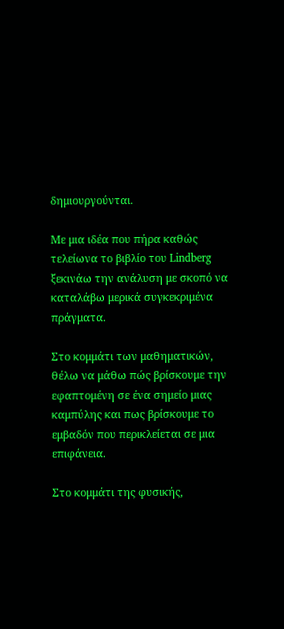δημιουργούνται.

Με μια ιδέα που πήρα καθώς τελείωνα το βιβλίο του Lindberg ξεκινάω την ανάλυση με σκοπό να καταλάβω μερικά συγκεκριμένα πράγματα.

Στο κομμάτι των μαθηματικών, θέλω να μάθω πώς βρίσκουμε την εφαπτομένη σε ένα σημείο μιας καμπύλης και πως βρίσκουμε το εμβαδόν που περικλείεται σε μια επιφάνεια.

Στο κομμάτι της φυσικής,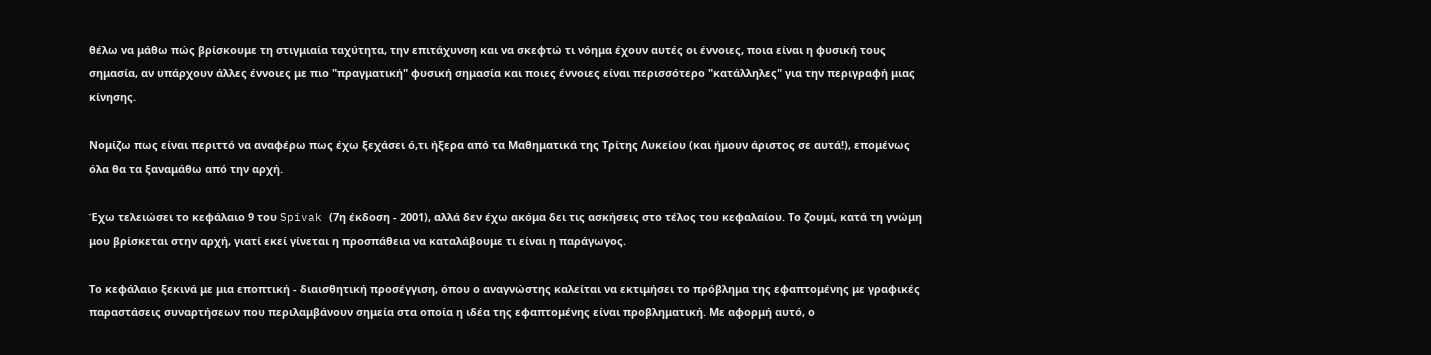θέλω να μάθω πώς βρίσκουμε τη στιγμιαία ταχύτητα, την επιτάχυνση και να σκεφτώ τι νόημα έχουν αυτές οι έννοιες, ποια είναι η φυσική τους σημασία, αν υπάρχουν άλλες έννοιες με πιο "πραγματική" φυσική σημασία και ποιες έννοιες είναι περισσότερο "κατάλληλες" για την περιγραφή μιας κίνησης.

Νομίζω πως είναι περιττό να αναφέρω πως έχω ξεχάσει ό,τι ήξερα από τα Μαθηματικά της Τρίτης Λυκείου (και ήμουν άριστος σε αυτά!), επομένως όλα θα τα ξαναμάθω από την αρχή.

Έχω τελειώσει το κεφάλαιο 9 του Spivak (7η έκδοση - 2001), αλλά δεν έχω ακόμα δει τις ασκήσεις στο τέλος του κεφαλαίου. Το ζουμί, κατά τη γνώμη μου βρίσκεται στην αρχή, γιατί εκεί γίνεται η προσπάθεια να καταλάβουμε τι είναι η παράγωγος.

Το κεφάλαιο ξεκινά με μια εποπτική - διαισθητική προσέγγιση, όπου ο αναγνώστης καλείται να εκτιμήσει το πρόβλημα της εφαπτομένης με γραφικές παραστάσεις συναρτήσεων που περιλαμβάνουν σημεία στα οποία η ιδέα της εφαπτομένης είναι προβληματική. Με αφορμή αυτό, ο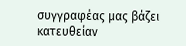συγγραφέας μας βάζει κατευθείαν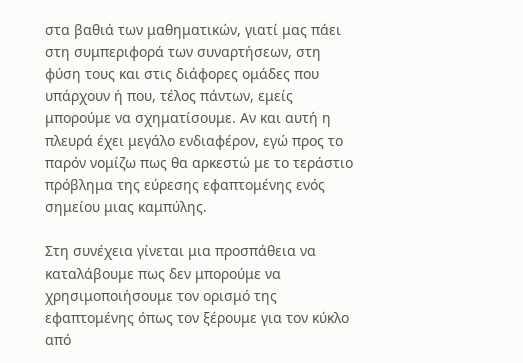στα βαθιά των μαθηματικών, γιατί μας πάει στη συμπεριφορά των συναρτήσεων, στη φύση τους και στις διάφορες ομάδες που υπάρχουν ή που, τέλος πάντων, εμείς μπορούμε να σχηματίσουμε. Αν και αυτή η πλευρά έχει μεγάλο ενδιαφέρον, εγώ προς το παρόν νομίζω πως θα αρκεστώ με το τεράστιο πρόβλημα της εύρεσης εφαπτομένης ενός σημείου μιας καμπύλης.

Στη συνέχεια γίνεται μια προσπάθεια να καταλάβουμε πως δεν μπορούμε να χρησιμοποιήσουμε τον ορισμό της εφαπτομένης όπως τον ξέρουμε για τον κύκλο από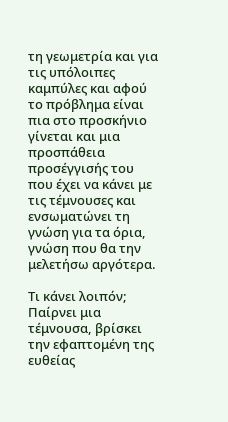τη γεωμετρία και για τις υπόλοιπες καμπύλες και αφού το πρόβλημα είναι πια στο προσκήνιο γίνεται και μια προσπάθεια προσέγγισής του που έχει να κάνει με τις τέμνουσες και ενσωματώνει τη γνώση για τα όρια, γνώση που θα την μελετήσω αργότερα.

Τι κάνει λοιπόν; Παίρνει μια τέμνουσα, βρίσκει την εφαπτομένη της ευθείας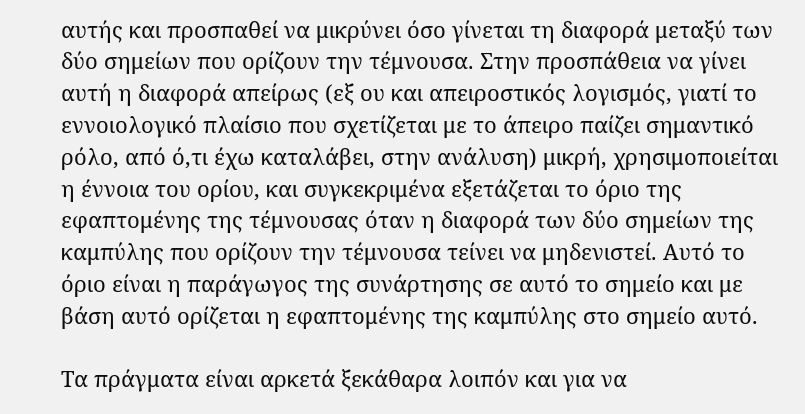αυτής και προσπαθεί να μικρύνει όσο γίνεται τη διαφορά μεταξύ των δύο σημείων που ορίζουν την τέμνουσα. Στην προσπάθεια να γίνει αυτή η διαφορά απείρως (εξ ου και απειροστικός λογισμός, γιατί το εννοιολογικό πλαίσιο που σχετίζεται με το άπειρο παίζει σημαντικό ρόλο, από ό,τι έχω καταλάβει, στην ανάλυση) μικρή, χρησιμοποιείται η έννοια του ορίου, και συγκεκριμένα εξετάζεται το όριο της εφαπτομένης της τέμνουσας όταν η διαφορά των δύο σημείων της καμπύλης που ορίζουν την τέμνουσα τείνει να μηδενιστεί. Αυτό το όριο είναι η παράγωγος της συνάρτησης σε αυτό το σημείο και με βάση αυτό ορίζεται η εφαπτομένης της καμπύλης στο σημείο αυτό.

Τα πράγματα είναι αρκετά ξεκάθαρα λοιπόν και για να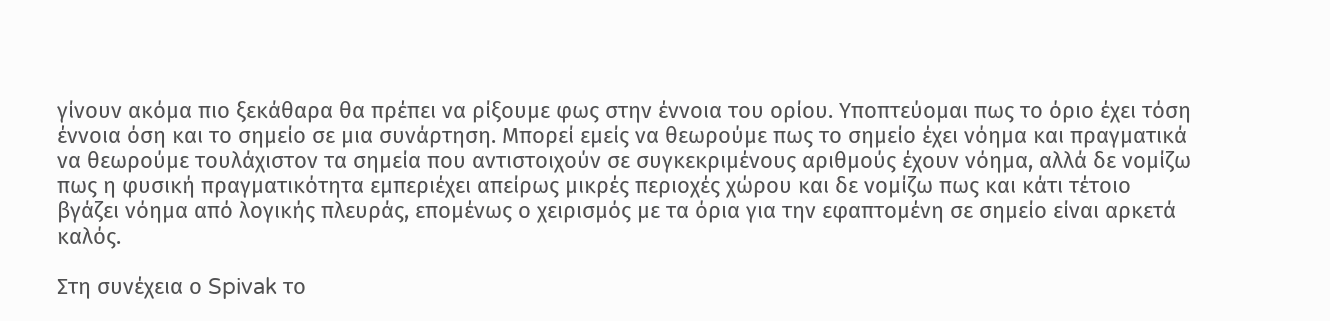γίνουν ακόμα πιο ξεκάθαρα θα πρέπει να ρίξουμε φως στην έννοια του ορίου. Υποπτεύομαι πως το όριο έχει τόση έννοια όση και το σημείο σε μια συνάρτηση. Μπορεί εμείς να θεωρούμε πως το σημείο έχει νόημα και πραγματικά να θεωρούμε τουλάχιστον τα σημεία που αντιστοιχούν σε συγκεκριμένους αριθμούς έχουν νόημα, αλλά δε νομίζω πως η φυσική πραγματικότητα εμπεριέχει απείρως μικρές περιοχές χώρου και δε νομίζω πως και κάτι τέτοιο βγάζει νόημα από λογικής πλευράς, επομένως ο χειρισμός με τα όρια για την εφαπτομένη σε σημείο είναι αρκετά καλός.

Στη συνέχεια ο Spivak το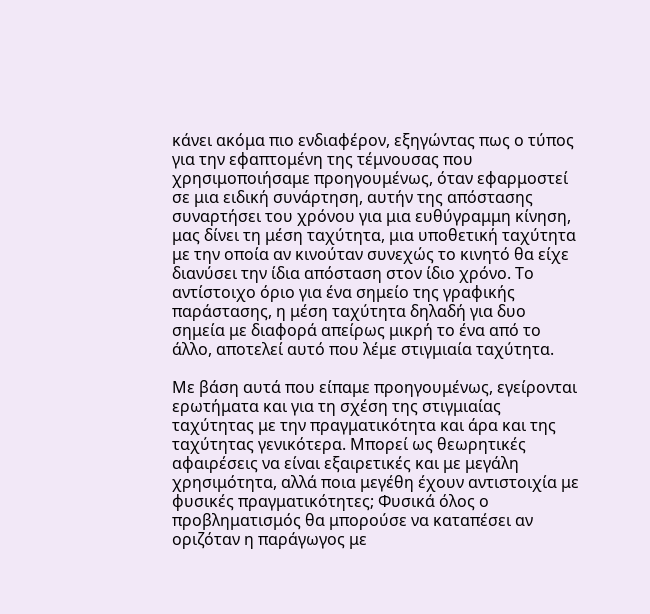κάνει ακόμα πιο ενδιαφέρον, εξηγώντας πως ο τύπος για την εφαπτομένη της τέμνουσας που χρησιμοποιήσαμε προηγουμένως, όταν εφαρμοστεί σε μια ειδική συνάρτηση, αυτήν της απόστασης συναρτήσει του χρόνου για μια ευθύγραμμη κίνηση, μας δίνει τη μέση ταχύτητα, μια υποθετική ταχύτητα με την οποία αν κινούταν συνεχώς το κινητό θα είχε διανύσει την ίδια απόσταση στον ίδιο χρόνο. Το αντίστοιχο όριο για ένα σημείο της γραφικής παράστασης, η μέση ταχύτητα δηλαδή για δυο σημεία με διαφορά απείρως μικρή το ένα από το άλλο, αποτελεί αυτό που λέμε στιγμιαία ταχύτητα.

Με βάση αυτά που είπαμε προηγουμένως, εγείρονται ερωτήματα και για τη σχέση της στιγμιαίας ταχύτητας με την πραγματικότητα και άρα και της ταχύτητας γενικότερα. Μπορεί ως θεωρητικές αφαιρέσεις να είναι εξαιρετικές και με μεγάλη χρησιμότητα, αλλά ποια μεγέθη έχουν αντιστοιχία με φυσικές πραγματικότητες; Φυσικά όλος ο προβληματισμός θα μπορούσε να καταπέσει αν οριζόταν η παράγωγος με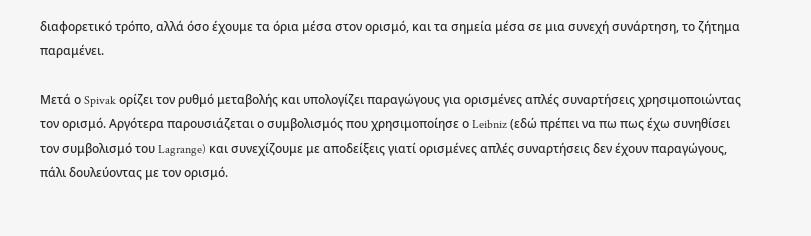διαφορετικό τρόπο, αλλά όσο έχουμε τα όρια μέσα στον ορισμό, και τα σημεία μέσα σε μια συνεχή συνάρτηση, το ζήτημα παραμένει.

Μετά ο Spivak ορίζει τον ρυθμό μεταβολής και υπολογίζει παραγώγους για ορισμένες απλές συναρτήσεις χρησιμοποιώντας τον ορισμό. Αργότερα παρουσιάζεται ο συμβολισμός που χρησιμοποίησε ο Leibniz (εδώ πρέπει να πω πως έχω συνηθίσει τον συμβολισμό του Lagrange) και συνεχίζουμε με αποδείξεις γιατί ορισμένες απλές συναρτήσεις δεν έχουν παραγώγους, πάλι δουλεύοντας με τον ορισμό.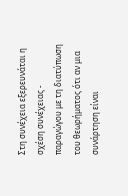Στη συνέχεια εξερευνάται η σχέση συνέχειας - παραγώγου με τη διατύπωση του θεωρήματος ότι αν μια συνάρτηση είναι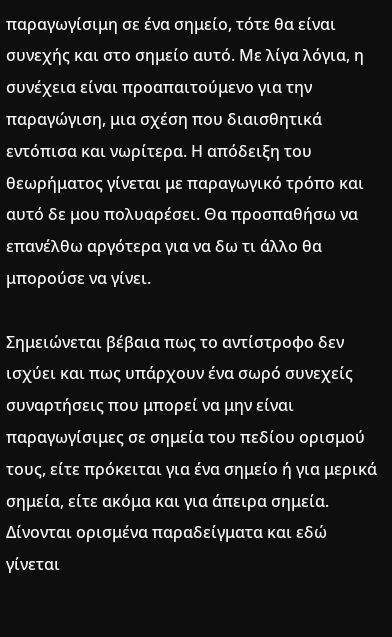παραγωγίσιμη σε ένα σημείο, τότε θα είναι συνεχής και στο σημείο αυτό. Με λίγα λόγια, η συνέχεια είναι προαπαιτούμενο για την παραγώγιση, μια σχέση που διαισθητικά εντόπισα και νωρίτερα. Η απόδειξη του θεωρήματος γίνεται με παραγωγικό τρόπο και αυτό δε μου πολυαρέσει. Θα προσπαθήσω να επανέλθω αργότερα για να δω τι άλλο θα μπορούσε να γίνει.

Σημειώνεται βέβαια πως το αντίστροφο δεν ισχύει και πως υπάρχουν ένα σωρό συνεχείς συναρτήσεις που μπορεί να μην είναι παραγωγίσιμες σε σημεία του πεδίου ορισμού τους, είτε πρόκειται για ένα σημείο ή για μερικά σημεία, είτε ακόμα και για άπειρα σημεία. Δίνονται ορισμένα παραδείγματα και εδώ γίνεται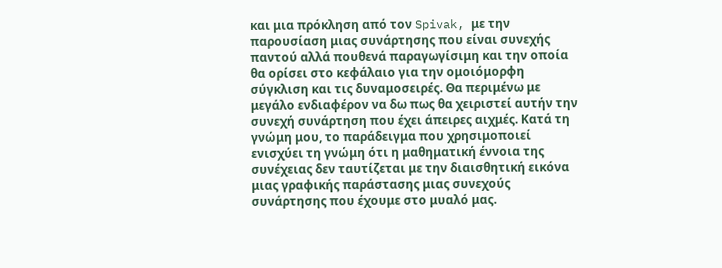και μια πρόκληση από τον Spivak, με την παρουσίαση μιας συνάρτησης που είναι συνεχής παντού αλλά πουθενά παραγωγίσιμη και την οποία θα ορίσει στο κεφάλαιο για την ομοιόμορφη σύγκλιση και τις δυναμοσειρές. Θα περιμένω με μεγάλο ενδιαφέρον να δω πως θα χειριστεί αυτήν την συνεχή συνάρτηση που έχει άπειρες αιχμές. Κατά τη γνώμη μου, το παράδειγμα που χρησιμοποιεί ενισχύει τη γνώμη ότι η μαθηματική έννοια της συνέχειας δεν ταυτίζεται με την διαισθητική εικόνα μιας γραφικής παράστασης μιας συνεχούς συνάρτησης που έχουμε στο μυαλό μας.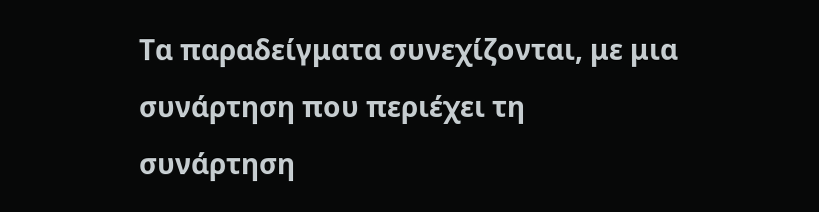Τα παραδείγματα συνεχίζονται, με μια συνάρτηση που περιέχει τη συνάρτηση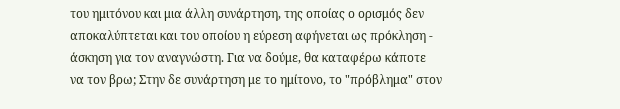του ημιτόνου και μια άλλη συνάρτηση, της οποίας ο ορισμός δεν αποκαλύπτεται και του οποίου η εύρεση αφήνεται ως πρόκληση - άσκηση για τον αναγνώστη. Για να δούμε, θα καταφέρω κάποτε να τον βρω; Στην δε συνάρτηση με το ημίτονο, το "πρόβλημα" στον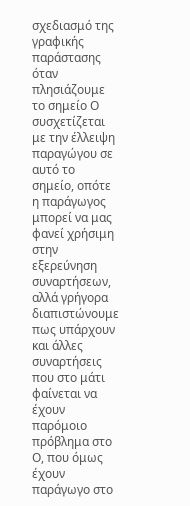σχεδιασμό της γραφικής παράστασης όταν πλησιάζουμε το σημείο Ο συσχετίζεται με την έλλειψη παραγώγου σε αυτό το σημείο, οπότε η παράγωγος μπορεί να μας φανεί χρήσιμη στην εξερεύνηση συναρτήσεων, αλλά γρήγορα διαπιστώνουμε πως υπάρχουν και άλλες συναρτήσεις που στο μάτι φαίνεται να έχουν παρόμοιο πρόβλημα στο Ο, που όμως έχουν παράγωγο στο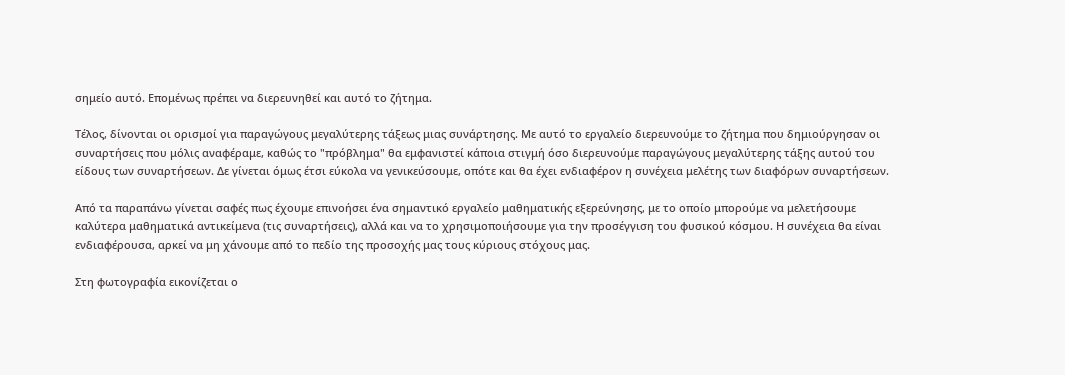σημείο αυτό. Επομένως πρέπει να διερευνηθεί και αυτό το ζήτημα.

Τέλος, δίνονται οι ορισμοί για παραγώγους μεγαλύτερης τάξεως μιας συνάρτησης. Με αυτό το εργαλείο διερευνούμε το ζήτημα που δημιούργησαν οι συναρτήσεις που μόλις αναφέραμε, καθώς το "πρόβλημα" θα εμφανιστεί κάποια στιγμή όσο διερευνούμε παραγώγους μεγαλύτερης τάξης αυτού του είδους των συναρτήσεων. Δε γίνεται όμως έτσι εύκολα να γενικεύσουμε, οπότε και θα έχει ενδιαφέρον η συνέχεια μελέτης των διαφόρων συναρτήσεων.

Από τα παραπάνω γίνεται σαφές πως έχουμε επινοήσει ένα σημαντικό εργαλείο μαθηματικής εξερεύνησης, με το οποίο μπορούμε να μελετήσουμε καλύτερα μαθηματικά αντικείμενα (τις συναρτήσεις), αλλά και να το χρησιμοποιήσουμε για την προσέγγιση του φυσικού κόσμου. Η συνέχεια θα είναι ενδιαφέρουσα, αρκεί να μη χάνουμε από το πεδίο της προσοχής μας τους κύριους στόχους μας.

Στη φωτογραφία εικονίζεται ο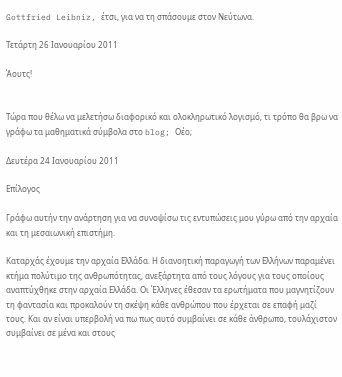Gottfried Leibniz, έτσι, για να τη σπάσουμε στον Νεύτωνα.

Τετάρτη 26 Ιανουαρίου 2011

Άουτς!


Τώρα που θέλω να μελετήσω διαφορικό και ολοκληρωτικό λογισμό, τι τρόπο θα βρω να γράφω τα μαθηματικά σύμβολα στο blog; Οέο;

Δευτέρα 24 Ιανουαρίου 2011

Επίλογος

Γράφω αυτήν την ανάρτηση για να συνοψίσω τις εντυπώσεις μου γύρω από την αρχαία και τη μεσαιωνική επιστήμη.

Καταρχάς έχουμε την αρχαία Ελλάδα. Η διανοητική παραγωγή των Ελλήνων παραμένει κτήμα πολύτιμο της ανθρωπότητας, ανεξάρτητα από τους λόγους για τους οποίους αναπτύχθηκε στην αρχαία Ελλάδα. Οι Έλληνες έθεσαν τα ερωτήματα που μαγνητίζουν τη φαντασία και προκαλούν τη σκέψη κάθε ανθρώπου που έρχεται σε επαφή μαζί τους. Και αν είναι υπερβολή να πω πως αυτό συμβαίνει σε κάθε άνθρωπο, τουλάχιστον συμβαίνει σε μένα και στους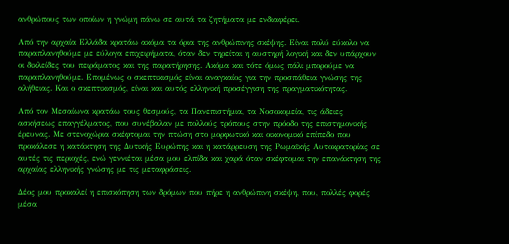ανθρώπους των οποίων η γνώμη πάνω σε αυτά τα ζητήματα με ενδιαφέρει.

Από την αρχαία Ελλάδα κρατάω ακόμα τα όρια της ανθρώπινης σκέψης. Είναι πολύ εύκολο να παραπλανηθούμε με εύλογα επιχειρήματα, όταν δεν τηρείται η αυστηρή λογική και δεν υπάρχουν οι δικλείδες του πειράματος και της παρατήρησης. Ακόμα και τότε όμως πάλι μπορούμε να παραπλανηθούμε. Επομένως ο σκεπτικισμός είναι αναγκαίος για την προσπάθεια γνώσης της αλήθειας. Και ο σκεπτικισμός, είναι και αυτός ελληνική προσέγγιση της πραγματικότητας.

Από τον Μεσαίωνα κρατάω τους θεσμούς, τα Πανεπιστήμια, τα Νοσοκομεία, τις άδειες ασκήσεως επαγγέλματος, που συνέβαλαν με πολλούς τρόπους στην πρόοδο της επιστημονικής έρευνας. Με στενοχώρια σκέφτομαι την πτώση στο μορφωτικό και οικονομικό επίπεδο που προκάλεσε η κατάκτηση της Δυτικής Ευρώπης και η κατάρρευση της Ρωμαϊκής Αυτοκρατορίας σε αυτές τις περιοχές, ενώ γεννιέται μέσα μου ελπίδα και χαρά όταν σκέφτομαι την επανάκτηση της αρχαίας ελληνικής γνώσης με τις μεταφράσεις.

Δέος μου προκαλεί η επισκόπηση των δρόμων που πήρε η ανθρώπινη σκέψη, που, πολλές φορές μέσα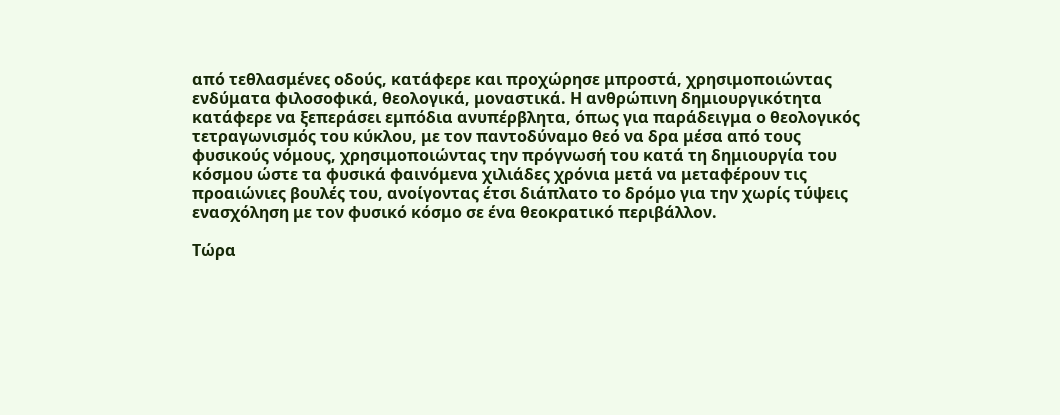από τεθλασμένες οδούς, κατάφερε και προχώρησε μπροστά, χρησιμοποιώντας ενδύματα φιλοσοφικά, θεολογικά, μοναστικά. Η ανθρώπινη δημιουργικότητα κατάφερε να ξεπεράσει εμπόδια ανυπέρβλητα, όπως για παράδειγμα ο θεολογικός τετραγωνισμός του κύκλου, με τον παντοδύναμο θεό να δρα μέσα από τους φυσικούς νόμους, χρησιμοποιώντας την πρόγνωσή του κατά τη δημιουργία του κόσμου ώστε τα φυσικά φαινόμενα χιλιάδες χρόνια μετά να μεταφέρουν τις προαιώνιες βουλές του, ανοίγοντας έτσι διάπλατο το δρόμο για την χωρίς τύψεις ενασχόληση με τον φυσικό κόσμο σε ένα θεοκρατικό περιβάλλον.

Τώρα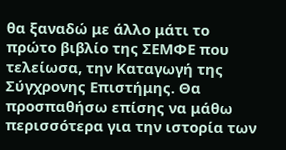θα ξαναδώ με άλλο μάτι το πρώτο βιβλίο της ΣΕΜΦΕ που τελείωσα, την Καταγωγή της Σύγχρονης Επιστήμης. Θα προσπαθήσω επίσης να μάθω περισσότερα για την ιστορία των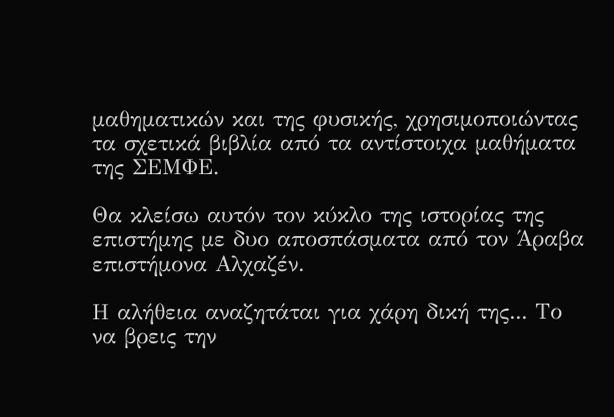μαθηματικών και της φυσικής, χρησιμοποιώντας τα σχετικά βιβλία από τα αντίστοιχα μαθήματα της ΣΕΜΦΕ.

Θα κλείσω αυτόν τον κύκλο της ιστορίας της επιστήμης με δυο αποσπάσματα από τον Άραβα επιστήμονα Αλχαζέν.

Η αλήθεια αναζητάται για χάρη δική της... Το να βρεις την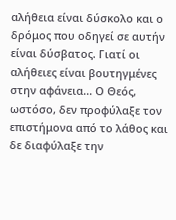αλήθεια είναι δύσκολο και ο δρόμος που οδηγεί σε αυτήν είναι δύσβατος. Γιατί οι αλήθειες είναι βουτηγμένες στην αφάνεια... Ο Θεός, ωστόσο, δεν προφύλαξε τον επιστήμονα από το λάθος και δε διαφύλαξε την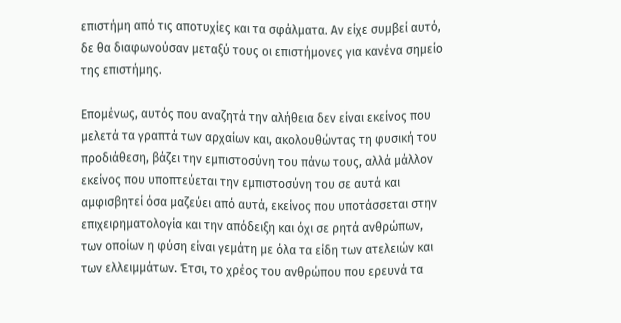επιστήμη από τις αποτυχίες και τα σφάλματα. Αν είχε συμβεί αυτό, δε θα διαφωνούσαν μεταξύ τους οι επιστήμονες για κανένα σημείο της επιστήμης.

Επομένως, αυτός που αναζητά την αλήθεια δεν είναι εκείνος που μελετά τα γραπτά των αρχαίων και, ακολουθώντας τη φυσική του προδιάθεση, βάζει την εμπιστοσύνη του πάνω τους, αλλά μάλλον εκείνος που υποπτεύεται την εμπιστοσύνη του σε αυτά και αμφισβητεί όσα μαζεύει από αυτά, εκείνος που υποτάσσεται στην επιχειρηματολογία και την απόδειξη και όχι σε ρητά ανθρώπων, των οποίων η φύση είναι γεμάτη με όλα τα είδη των ατελειών και των ελλειμμάτων. Έτσι, το χρέος του ανθρώπου που ερευνά τα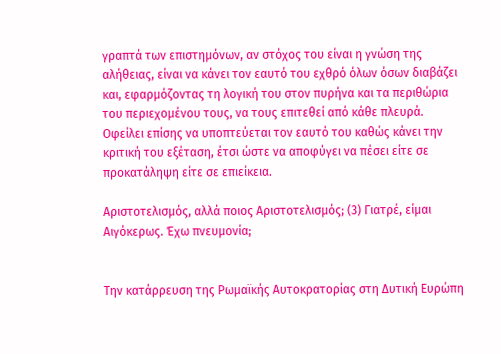γραπτά των επιστημόνων, αν στόχος του είναι η γνώση της αλήθειας, είναι να κάνει τον εαυτό του εχθρό όλων όσων διαβάζει και, εφαρμόζοντας τη λογική του στον πυρήνα και τα περιθώρια του περιεχομένου τους, να τους επιτεθεί από κάθε πλευρά. Οφείλει επίσης να υποπτεύεται τον εαυτό του καθώς κάνει την κριτική του εξέταση, έτσι ώστε να αποφύγει να πέσει είτε σε προκατάληψη είτε σε επιείκεια.

Αριστοτελισμός, αλλά ποιος Αριστοτελισμός; (3) Γιατρέ, είμαι Αιγόκερως. Έχω πνευμονία;


Την κατάρρευση της Ρωμαϊκής Αυτοκρατορίας στη Δυτική Ευρώπη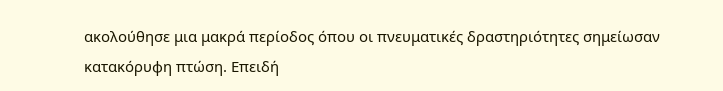ακολούθησε μια μακρά περίοδος όπου οι πνευματικές δραστηριότητες σημείωσαν κατακόρυφη πτώση. Επειδή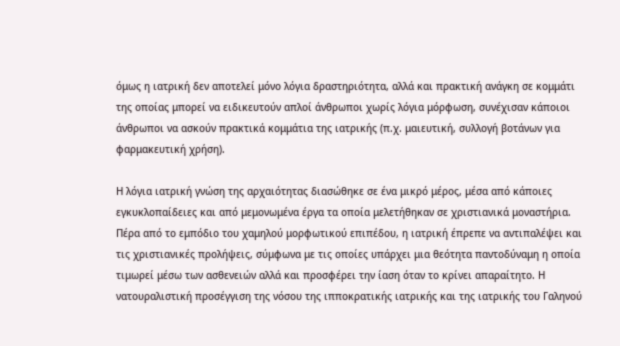όμως η ιατρική δεν αποτελεί μόνο λόγια δραστηριότητα, αλλά και πρακτική ανάγκη σε κομμάτι της οποίας μπορεί να ειδικευτούν απλοί άνθρωποι χωρίς λόγια μόρφωση, συνέχισαν κάποιοι άνθρωποι να ασκούν πρακτικά κομμάτια της ιατρικής (π.χ. μαιευτική, συλλογή βοτάνων για φαρμακευτική χρήση).

Η λόγια ιατρική γνώση της αρχαιότητας διασώθηκε σε ένα μικρό μέρος, μέσα από κάποιες εγκυκλοπαίδειες και από μεμονωμένα έργα τα οποία μελετήθηκαν σε χριστιανικά μοναστήρια. Πέρα από το εμπόδιο του χαμηλού μορφωτικού επιπέδου, η ιατρική έπρεπε να αντιπαλέψει και τις χριστιανικές προλήψεις, σύμφωνα με τις οποίες υπάρχει μια θεότητα παντοδύναμη η οποία τιμωρεί μέσω των ασθενειών αλλά και προσφέρει την ίαση όταν το κρίνει απαραίτητο. Η νατουραλιστική προσέγγιση της νόσου της ιπποκρατικής ιατρικής και της ιατρικής του Γαληνού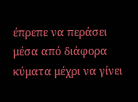έπρεπε να περάσει μέσα από διάφορα κύματα μέχρι να γίνει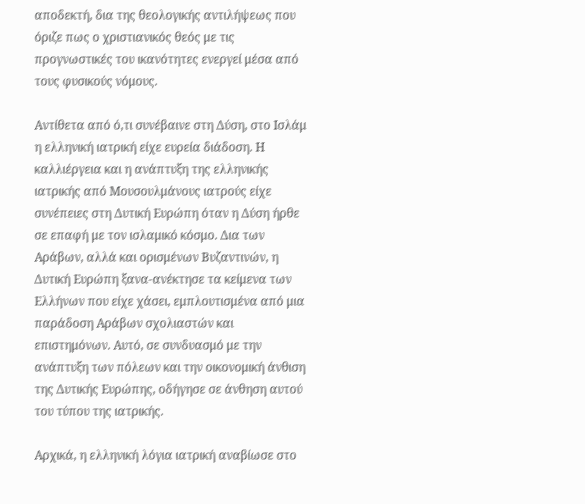αποδεκτή, δια της θεολογικής αντιλήψεως που όριζε πως ο χριστιανικός θεός με τις προγνωστικές του ικανότητες ενεργεί μέσα από τους φυσικούς νόμους.

Αντίθετα από ό,τι συνέβαινε στη Δύση, στο Ισλάμ η ελληνική ιατρική είχε ευρεία διάδοση. Η καλλιέργεια και η ανάπτυξη της ελληνικής ιατρικής από Μουσουλμάνους ιατρούς είχε συνέπειες στη Δυτική Ευρώπη όταν η Δύση ήρθε σε επαφή με τον ισλαμικό κόσμο. Δια των Αράβων, αλλά και ορισμένων Βυζαντινών, η Δυτική Ευρώπη ξανα-ανέκτησε τα κείμενα των Ελλήνων που είχε χάσει, εμπλουτισμένα από μια παράδοση Αράβων σχολιαστών και επιστημόνων. Αυτό, σε συνδυασμό με την ανάπτυξη των πόλεων και την οικονομική άνθιση της Δυτικής Ευρώπης, οδήγησε σε άνθηση αυτού του τύπου της ιατρικής.

Αρχικά, η ελληνική λόγια ιατρική αναβίωσε στο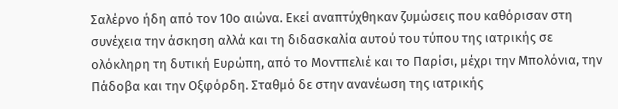Σαλέρνο ήδη από τον 10ο αιώνα. Εκεί αναπτύχθηκαν ζυμώσεις που καθόρισαν στη συνέχεια την άσκηση αλλά και τη διδασκαλία αυτού του τύπου της ιατρικής σε ολόκληρη τη δυτική Ευρώπη, από το Μοντπελιέ και το Παρίσι, μέχρι την Μπολόνια, την Πάδοβα και την Οξφόρδη. Σταθμό δε στην ανανέωση της ιατρικής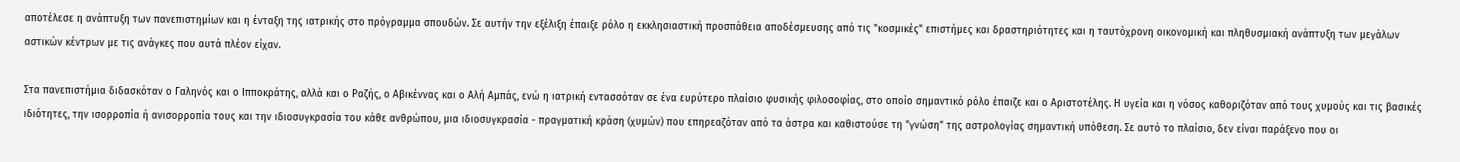αποτέλεσε η ανάπτυξη των πανεπιστημίων και η ένταξη της ιατρικής στο πρόγραμμα σπουδών. Σε αυτήν την εξέλιξη έπαιξε ρόλο η εκκλησιαστική προσπάθεια αποδέσμευσης από τις "κοσμικές" επιστήμες και δραστηριότητες και η ταυτόχρονη οικονομική και πληθυσμιακή ανάπτυξη των μεγάλων αστικών κέντρων με τις ανάγκες που αυτά πλέον είχαν.

Στα πανεπιστήμια διδασκόταν ο Γαληνός και ο Ιπποκράτης, αλλά και ο Ραζής, ο Αβικέννας και ο Αλή Αμπάς, ενώ η ιατρική εντασσόταν σε ένα ευρύτερο πλαίσιο φυσικής φιλοσοφίας, στο οποίο σημαντικό ρόλο έπαιζε και ο Αριστοτέλης. Η υγεία και η νόσος καθοριζόταν από τους χυμούς και τις βασικές ιδιότητες, την ισορροπία ή ανισορροπία τους και την ιδιοσυγκρασία του κάθε ανθρώπου, μια ιδιοσυγκρασία - πραγματική κράση (χυμών) που επηρεαζόταν από τα άστρα και καθιστούσε τη "γνώση" της αστρολογίας σημαντική υπόθεση. Σε αυτό το πλαίσιο, δεν είναι παράξενο που οι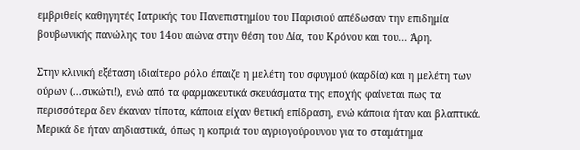εμβριθείς καθηγητές Ιατρικής του Πανεπιστημίου του Παρισιού απέδωσαν την επιδημία βουβωνικής πανώλης του 14ου αιώνα στην θέση του Δία, του Κρόνου και του... Άρη.

Στην κλινική εξέταση ιδιαίτερο ρόλο έπαιζε η μελέτη του σφυγμού (καρδία) και η μελέτη των ούρων (...συκώτι!), ενώ από τα φαρμακευτικά σκευάσματα της εποχής φαίνεται πως τα περισσότερα δεν έκαναν τίποτα, κάποια είχαν θετική επίδραση, ενώ κάποια ήταν και βλαπτικά. Μερικά δε ήταν αηδιαστικά, όπως η κοπριά του αγριογούρουνου για το σταμάτημα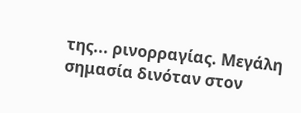της... ρινορραγίας. Μεγάλη σημασία δινόταν στον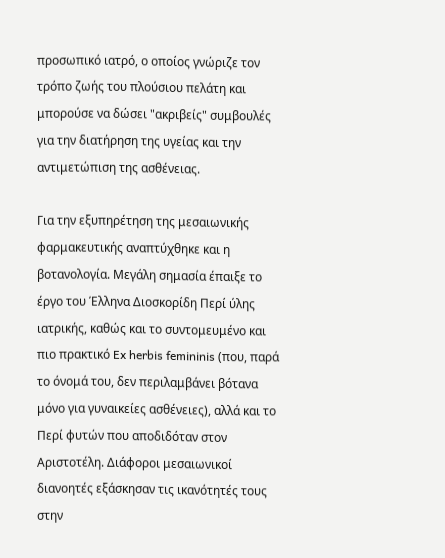προσωπικό ιατρό, ο οποίος γνώριζε τον τρόπο ζωής του πλούσιου πελάτη και μπορούσε να δώσει "ακριβείς" συμβουλές για την διατήρηση της υγείας και την αντιμετώπιση της ασθένειας.

Για την εξυπηρέτηση της μεσαιωνικής φαρμακευτικής αναπτύχθηκε και η βοτανολογία. Μεγάλη σημασία έπαιξε το έργο του Έλληνα Διοσκορίδη Περί ύλης ιατρικής, καθώς και το συντομευμένο και πιο πρακτικό Ex herbis femininis (που, παρά το όνομά του, δεν περιλαμβάνει βότανα μόνο για γυναικείες ασθένειες), αλλά και το Περί φυτών που αποδιδόταν στον Αριστοτέλη. Διάφοροι μεσαιωνικοί διανοητές εξάσκησαν τις ικανότητές τους στην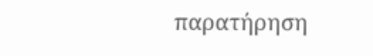παρατήρηση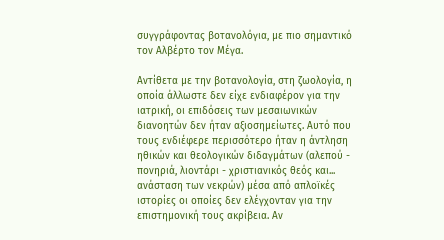συγγράφοντας βοτανολόγια, με πιο σημαντικό τον Αλβέρτο τον Μέγα.

Αντίθετα με την βοτανολογία, στη ζωολογία, η οποία άλλωστε δεν είχε ενδιαφέρον για την ιατρική, οι επιδόσεις των μεσαιωνικών διανοητών δεν ήταν αξιοσημείωτες. Αυτό που τους ενδιέφερε περισσότερο ήταν η άντληση ηθικών και θεολογικών διδαγμάτων (αλεπού - πονηριά, λιοντάρι - χριστιανικός θεός και... ανάσταση των νεκρών) μέσα από απλοϊκές ιστορίες οι οποίες δεν ελέγχονταν για την επιστημονική τους ακρίβεια. Αν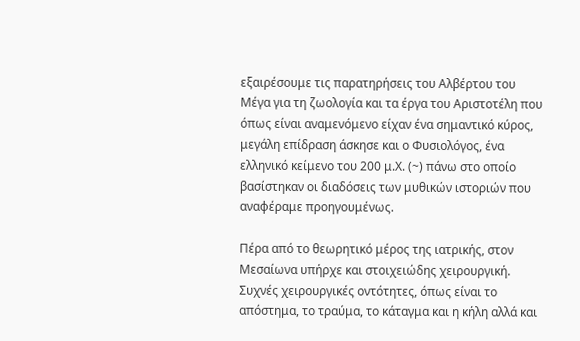εξαιρέσουμε τις παρατηρήσεις του Αλβέρτου του Μέγα για τη ζωολογία και τα έργα του Αριστοτέλη που όπως είναι αναμενόμενο είχαν ένα σημαντικό κύρος, μεγάλη επίδραση άσκησε και ο Φυσιολόγος, ένα ελληνικό κείμενο του 200 μ.Χ. (~) πάνω στο οποίο βασίστηκαν οι διαδόσεις των μυθικών ιστοριών που αναφέραμε προηγουμένως.

Πέρα από το θεωρητικό μέρος της ιατρικής, στον Μεσαίωνα υπήρχε και στοιχειώδης χειρουργική. Συχνές χειρουργικές οντότητες, όπως είναι το απόστημα, το τραύμα, το κάταγμα και η κήλη αλλά και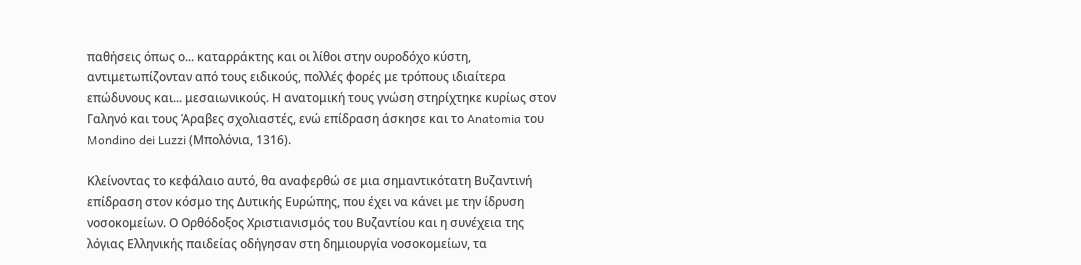παθήσεις όπως ο... καταρράκτης και οι λίθοι στην ουροδόχο κύστη, αντιμετωπίζονταν από τους ειδικούς, πολλές φορές με τρόπους ιδιαίτερα επώδυνους και... μεσαιωνικούς. Η ανατομική τους γνώση στηρίχτηκε κυρίως στον Γαληνό και τους Άραβες σχολιαστές, ενώ επίδραση άσκησε και το Anatomia του Mondino dei Luzzi (Μπολόνια, 1316).

Κλείνοντας το κεφάλαιο αυτό, θα αναφερθώ σε μια σημαντικότατη Βυζαντινή επίδραση στον κόσμο της Δυτικής Ευρώπης, που έχει να κάνει με την ίδρυση νοσοκομείων. Ο Ορθόδοξος Χριστιανισμός του Βυζαντίου και η συνέχεια της λόγιας Ελληνικής παιδείας οδήγησαν στη δημιουργία νοσοκομείων, τα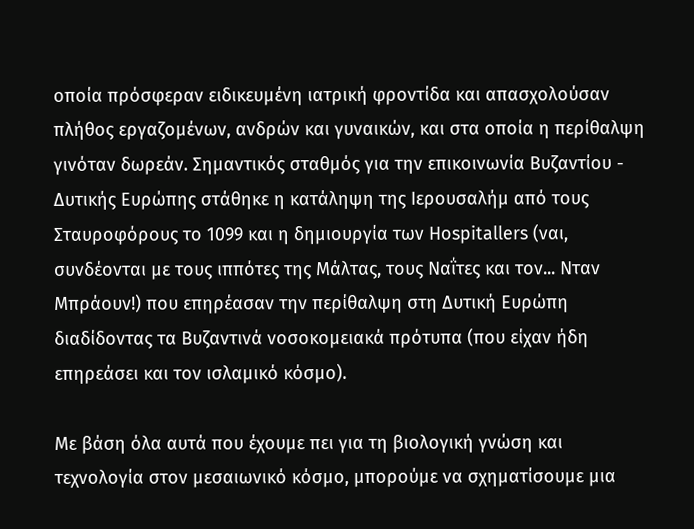οποία πρόσφεραν ειδικευμένη ιατρική φροντίδα και απασχολούσαν πλήθος εργαζομένων, ανδρών και γυναικών, και στα οποία η περίθαλψη γινόταν δωρεάν. Σημαντικός σταθμός για την επικοινωνία Βυζαντίου - Δυτικής Ευρώπης στάθηκε η κατάληψη της Ιερουσαλήμ από τους Σταυροφόρους το 1099 και η δημιουργία των Hospitallers (ναι, συνδέονται με τους ιππότες της Μάλτας, τους Ναΐτες και τον... Νταν Μπράουν!) που επηρέασαν την περίθαλψη στη Δυτική Ευρώπη διαδίδοντας τα Βυζαντινά νοσοκομειακά πρότυπα (που είχαν ήδη επηρεάσει και τον ισλαμικό κόσμο).

Με βάση όλα αυτά που έχουμε πει για τη βιολογική γνώση και τεχνολογία στον μεσαιωνικό κόσμο, μπορούμε να σχηματίσουμε μια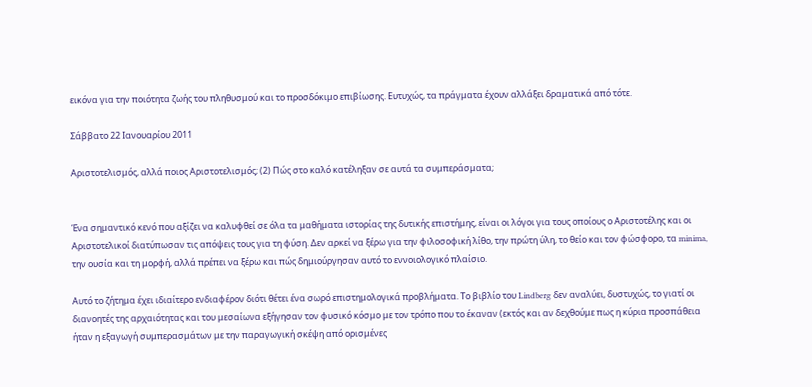εικόνα για την ποιότητα ζωής του πληθυσμού και το προσδόκιμο επιβίωσης. Ευτυχώς, τα πράγματα έχουν αλλάξει δραματικά από τότε.

Σάββατο 22 Ιανουαρίου 2011

Αριστοτελισμός, αλλά ποιος Αριστοτελισμός; (2) Πώς στο καλό κατέληξαν σε αυτά τα συμπεράσματα;


Ένα σημαντικό κενό που αξίζει να καλυφθεί σε όλα τα μαθήματα ιστορίας της δυτικής επιστήμης, είναι οι λόγοι για τους οποίους ο Αριστοτέλης και οι Αριστοτελικοί διατύπωσαν τις απόψεις τους για τη φύση. Δεν αρκεί να ξέρω για την φιλοσοφική λίθο, την πρώτη ύλη, το θείο και τον φώσφορο, τα minima, την ουσία και τη μορφή, αλλά πρέπει να ξέρω και πώς δημιούργησαν αυτό το εννοιολογικό πλαίσιο.

Αυτό το ζήτημα έχει ιδιαίτερο ενδιαφέρον διότι θέτει ένα σωρό επιστημολογικά προβλήματα. Το βιβλίο του Lindberg δεν αναλύει, δυστυχώς, το γιατί οι διανοητές της αρχαιότητας και του μεσαίωνα εξήγησαν τον φυσικό κόσμο με τον τρόπο που το έκαναν (εκτός και αν δεχθούμε πως η κύρια προσπάθεια ήταν η εξαγωγή συμπερασμάτων με την παραγωγική σκέψη από ορισμένες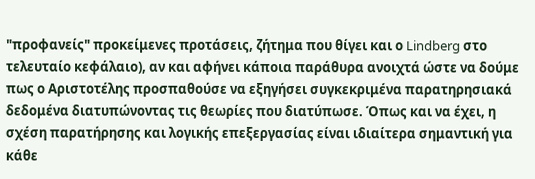"προφανείς" προκείμενες προτάσεις, ζήτημα που θίγει και ο Lindberg στο τελευταίο κεφάλαιο), αν και αφήνει κάποια παράθυρα ανοιχτά ώστε να δούμε πως ο Αριστοτέλης προσπαθούσε να εξηγήσει συγκεκριμένα παρατηρησιακά δεδομένα διατυπώνοντας τις θεωρίες που διατύπωσε. Όπως και να έχει, η σχέση παρατήρησης και λογικής επεξεργασίας είναι ιδιαίτερα σημαντική για κάθε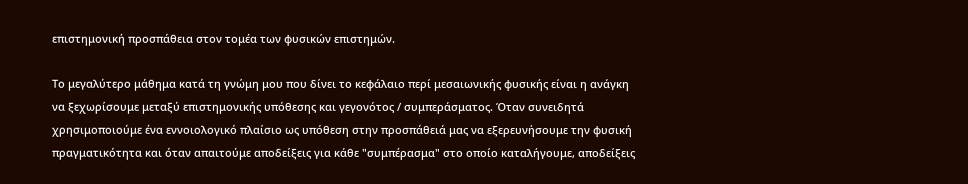επιστημονική προσπάθεια στον τομέα των φυσικών επιστημών.

Το μεγαλύτερο μάθημα κατά τη γνώμη μου που δίνει το κεφάλαιο περί μεσαιωνικής φυσικής είναι η ανάγκη να ξεχωρίσουμε μεταξύ επιστημονικής υπόθεσης και γεγονότος / συμπεράσματος. Όταν συνειδητά χρησιμοποιούμε ένα εννοιολογικό πλαίσιο ως υπόθεση στην προσπάθειά μας να εξερευνήσουμε την φυσική πραγματικότητα και όταν απαιτούμε αποδείξεις για κάθε "συμπέρασμα" στο οποίο καταλήγουμε, αποδείξεις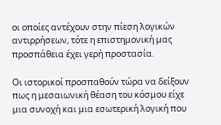οι οποίες αντέχουν στην πίεση λογικών αντιρρήσεων, τότε η επιστημονική μας προσπάθεια έχει γερή προστασία.

Οι ιστορικοί προσπαθούν τώρα να δείξουν πως η μεσαιωνική θέαση του κόσμου είχε μια συνοχή και μια εσωτερική λογική που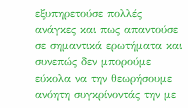εξυπηρετούσε πολλές ανάγκες και πως απαντούσε σε σημαντικά ερωτήματα και συνεπώς δεν μπορούμε εύκολα να την θεωρήσουμε ανόητη συγκρίνοντάς την με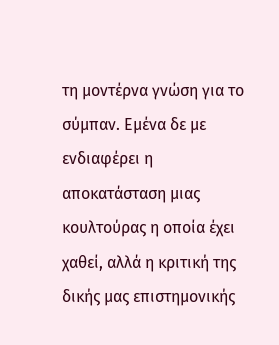τη μοντέρνα γνώση για το σύμπαν. Εμένα δε με ενδιαφέρει η αποκατάσταση μιας κουλτούρας η οποία έχει χαθεί, αλλά η κριτική της δικής μας επιστημονικής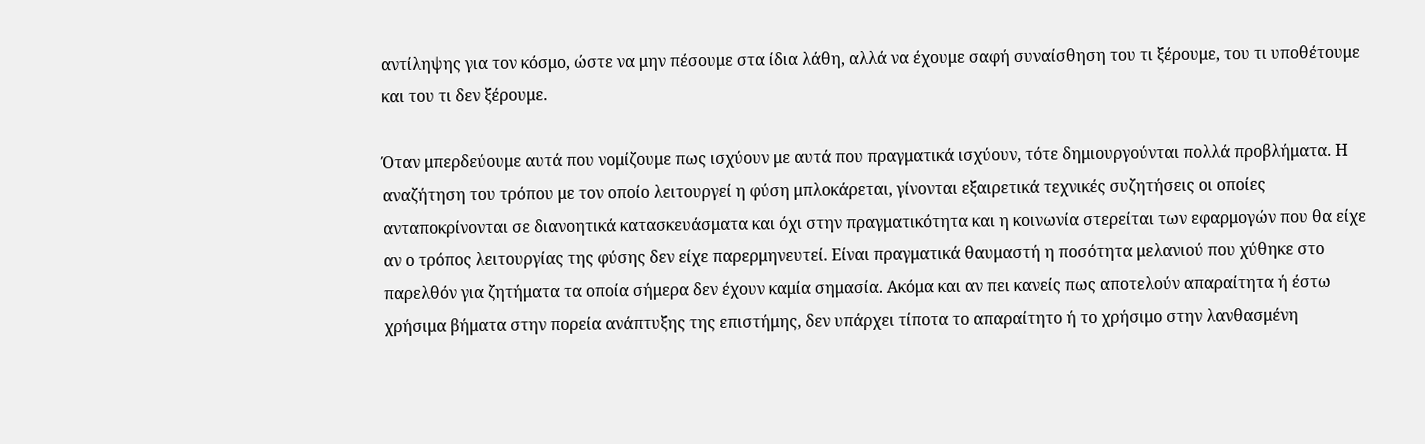αντίληψης για τον κόσμο, ώστε να μην πέσουμε στα ίδια λάθη, αλλά να έχουμε σαφή συναίσθηση του τι ξέρουμε, του τι υποθέτουμε και του τι δεν ξέρουμε.

Όταν μπερδεύουμε αυτά που νομίζουμε πως ισχύουν με αυτά που πραγματικά ισχύουν, τότε δημιουργούνται πολλά προβλήματα. Η αναζήτηση του τρόπου με τον οποίο λειτουργεί η φύση μπλοκάρεται, γίνονται εξαιρετικά τεχνικές συζητήσεις οι οποίες ανταποκρίνονται σε διανοητικά κατασκευάσματα και όχι στην πραγματικότητα και η κοινωνία στερείται των εφαρμογών που θα είχε αν ο τρόπος λειτουργίας της φύσης δεν είχε παρερμηνευτεί. Είναι πραγματικά θαυμαστή η ποσότητα μελανιού που χύθηκε στο παρελθόν για ζητήματα τα οποία σήμερα δεν έχουν καμία σημασία. Ακόμα και αν πει κανείς πως αποτελούν απαραίτητα ή έστω χρήσιμα βήματα στην πορεία ανάπτυξης της επιστήμης, δεν υπάρχει τίποτα το απαραίτητο ή το χρήσιμο στην λανθασμένη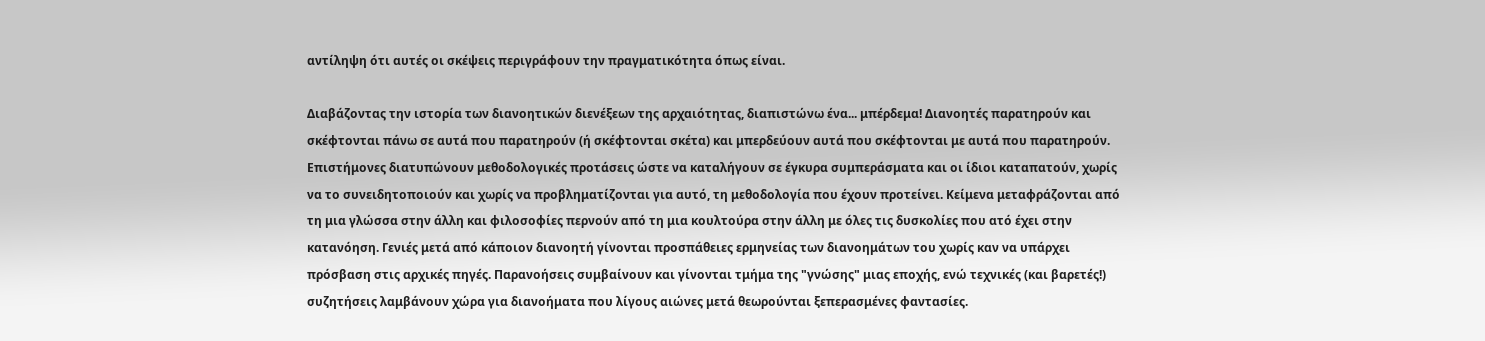αντίληψη ότι αυτές οι σκέψεις περιγράφουν την πραγματικότητα όπως είναι.

Διαβάζοντας την ιστορία των διανοητικών διενέξεων της αρχαιότητας, διαπιστώνω ένα... μπέρδεμα! Διανοητές παρατηρούν και σκέφτονται πάνω σε αυτά που παρατηρούν (ή σκέφτονται σκέτα) και μπερδεύουν αυτά που σκέφτονται με αυτά που παρατηρούν. Επιστήμονες διατυπώνουν μεθοδολογικές προτάσεις ώστε να καταλήγουν σε έγκυρα συμπεράσματα και οι ίδιοι καταπατούν, χωρίς να το συνειδητοποιούν και χωρίς να προβληματίζονται για αυτό, τη μεθοδολογία που έχουν προτείνει. Κείμενα μεταφράζονται από τη μια γλώσσα στην άλλη και φιλοσοφίες περνούν από τη μια κουλτούρα στην άλλη με όλες τις δυσκολίες που ατό έχει στην κατανόηση. Γενιές μετά από κάποιον διανοητή γίνονται προσπάθειες ερμηνείας των διανοημάτων του χωρίς καν να υπάρχει πρόσβαση στις αρχικές πηγές. Παρανοήσεις συμβαίνουν και γίνονται τμήμα της "γνώσης" μιας εποχής, ενώ τεχνικές (και βαρετές!) συζητήσεις λαμβάνουν χώρα για διανοήματα που λίγους αιώνες μετά θεωρούνται ξεπερασμένες φαντασίες.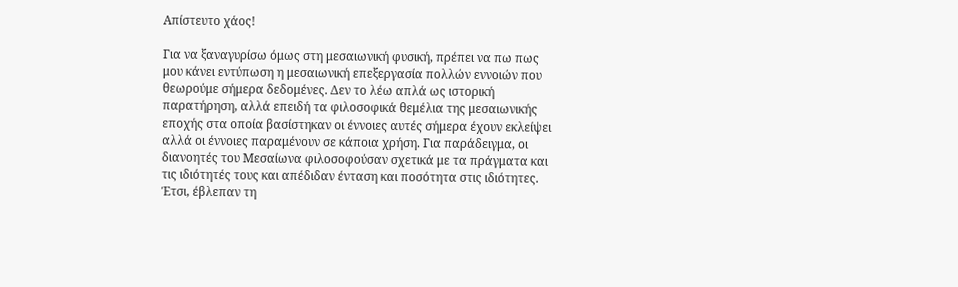Απίστευτο χάος!

Για να ξαναγυρίσω όμως στη μεσαιωνική φυσική, πρέπει να πω πως μου κάνει εντύπωση η μεσαιωνική επεξεργασία πολλών εννοιών που θεωρούμε σήμερα δεδομένες. Δεν το λέω απλά ως ιστορική παρατήρηση, αλλά επειδή τα φιλοσοφικά θεμέλια της μεσαιωνικής εποχής στα οποία βασίστηκαν οι έννοιες αυτές σήμερα έχουν εκλείψει αλλά οι έννοιες παραμένουν σε κάποια χρήση. Για παράδειγμα, οι διανοητές του Μεσαίωνα φιλοσοφούσαν σχετικά με τα πράγματα και τις ιδιότητές τους και απέδιδαν ένταση και ποσότητα στις ιδιότητες. Έτσι, έβλεπαν τη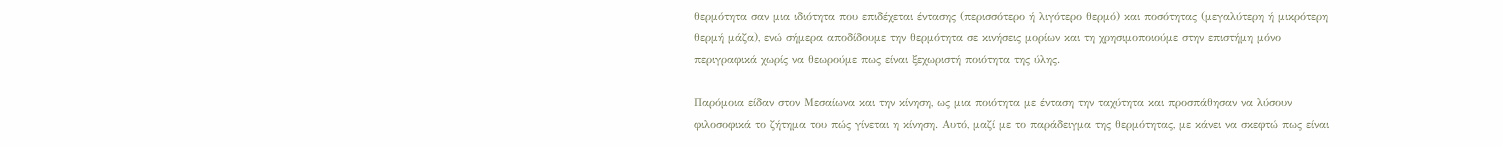θερμότητα σαν μια ιδιότητα που επιδέχεται έντασης (περισσότερο ή λιγότερο θερμό) και ποσότητας (μεγαλύτερη ή μικρότερη θερμή μάζα), ενώ σήμερα αποδίδουμε την θερμότητα σε κινήσεις μορίων και τη χρησιμοποιούμε στην επιστήμη μόνο περιγραφικά χωρίς να θεωρούμε πως είναι ξεχωριστή ποιότητα της ύλης.

Παρόμοια είδαν στον Μεσαίωνα και την κίνηση, ως μια ποιότητα με ένταση την ταχύτητα και προσπάθησαν να λύσουν φιλοσοφικά το ζήτημα του πώς γίνεται η κίνηση. Αυτό, μαζί με το παράδειγμα της θερμότητας, με κάνει να σκεφτώ πως είναι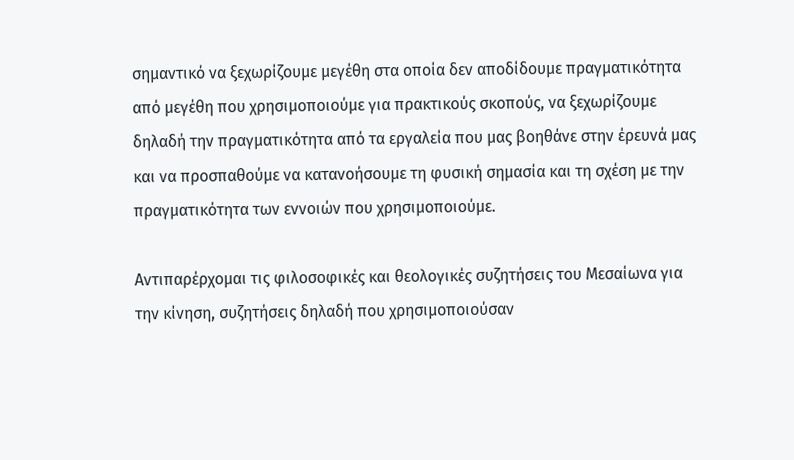σημαντικό να ξεχωρίζουμε μεγέθη στα οποία δεν αποδίδουμε πραγματικότητα από μεγέθη που χρησιμοποιούμε για πρακτικούς σκοπούς, να ξεχωρίζουμε δηλαδή την πραγματικότητα από τα εργαλεία που μας βοηθάνε στην έρευνά μας και να προσπαθούμε να κατανοήσουμε τη φυσική σημασία και τη σχέση με την πραγματικότητα των εννοιών που χρησιμοποιούμε.

Αντιπαρέρχομαι τις φιλοσοφικές και θεολογικές συζητήσεις του Μεσαίωνα για την κίνηση, συζητήσεις δηλαδή που χρησιμοποιούσαν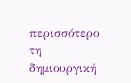περισσότερο τη δημιουργική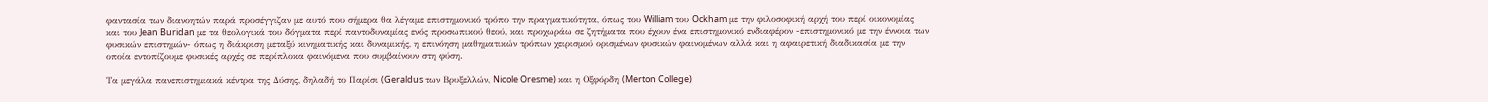φαντασία των διανοητών παρά προσέγγιζαν με αυτό που σήμερα θα λέγαμε επιστημονικό τρόπο την πραγματικότητα, όπως του William του Ockham με την φιλοσοφική αρχή του περί οικονομίας και του Jean Buridan με τα θεολογικά του δόγματα περί παντοδυναμίας ενός προσωπικού θεού, και προχωράω σε ζητήματα που έχουν ένα επιστημονικό ενδιαφέρον -επιστημονικό με την έννοια των φυσικών επιστημών- όπως η διάκριση μεταξύ κινηματικής και δυναμικής, η επινόηση μαθηματικών τρόπων χειρισμού ορισμένων φυσικών φαινομένων αλλά και η αφαιρετική διαδικασία με την οποία εντοπίζουμε φυσικές αρχές σε περίπλοκα φαινόμενα που συμβαίνουν στη φύση.

Τα μεγάλα πανεπιστημιακά κέντρα της Δύσης, δηλαδή το Παρίσι (Geraldus των Βρυξελλών, Nicole Oresme) και η Οξφόρδη (Merton College)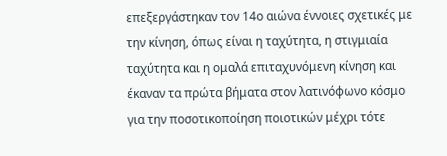επεξεργάστηκαν τον 14ο αιώνα έννοιες σχετικές με την κίνηση, όπως είναι η ταχύτητα, η στιγμιαία ταχύτητα και η ομαλά επιταχυνόμενη κίνηση και έκαναν τα πρώτα βήματα στον λατινόφωνο κόσμο για την ποσοτικοποίηση ποιοτικών μέχρι τότε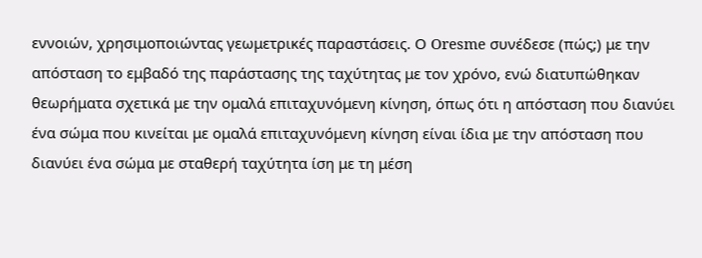εννοιών, χρησιμοποιώντας γεωμετρικές παραστάσεις. Ο Oresme συνέδεσε (πώς;) με την απόσταση το εμβαδό της παράστασης της ταχύτητας με τον χρόνο, ενώ διατυπώθηκαν θεωρήματα σχετικά με την ομαλά επιταχυνόμενη κίνηση, όπως ότι η απόσταση που διανύει ένα σώμα που κινείται με ομαλά επιταχυνόμενη κίνηση είναι ίδια με την απόσταση που διανύει ένα σώμα με σταθερή ταχύτητα ίση με τη μέση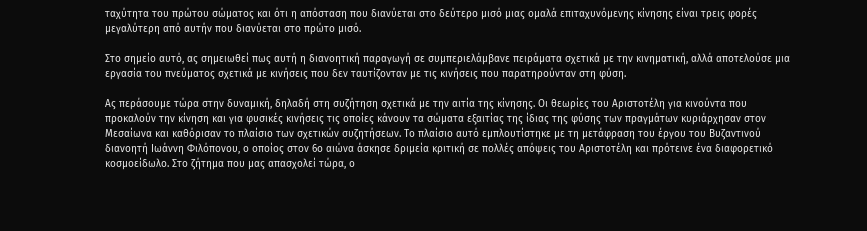ταχύτητα του πρώτου σώματος και ότι η απόσταση που διανύεται στο δεύτερο μισό μιας ομαλά επιταχυνόμενης κίνησης είναι τρεις φορές μεγαλύτερη από αυτήν που διανύεται στο πρώτο μισό.

Στο σημείο αυτό, ας σημειωθεί πως αυτή η διανοητική παραγωγή σε συμπεριελάμβανε πειράματα σχετικά με την κινηματική, αλλά αποτελούσε μια εργασία του πνεύματος σχετικά με κινήσεις που δεν ταυτίζονταν με τις κινήσεις που παρατηρούνταν στη φύση.

Ας περάσουμε τώρα στην δυναμική, δηλαδή στη συζήτηση σχετικά με την αιτία της κίνησης. Οι θεωρίες του Αριστοτέλη για κινούντα που προκαλούν την κίνηση και για φυσικές κινήσεις τις οποίες κάνουν τα σώματα εξαιτίας της ίδιας της φύσης των πραγμάτων κυριάρχησαν στον Μεσαίωνα και καθόρισαν το πλαίσιο των σχετικών συζητήσεων. Το πλαίσιο αυτό εμπλουτίστηκε με τη μετάφραση του έργου του Βυζαντινού διανοητή Ιωάννη Φιλόπονου, ο οποίος στον 6ο αιώνα άσκησε δριμεία κριτική σε πολλές απόψεις του Αριστοτέλη και πρότεινε ένα διαφορετικό κοσμοείδωλο. Στο ζήτημα που μας απασχολεί τώρα, ο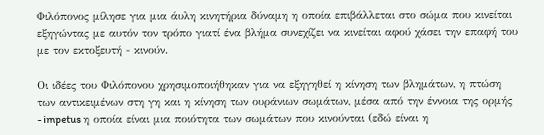Φιλόπονος μίλησε για μια άυλη κινητήρια δύναμη η οποία επιβάλλεται στο σώμα που κινείται εξηγώντας με αυτόν τον τρόπο γιατί ένα βλήμα συνεχίζει να κινείται αφού χάσει την επαφή του με τον εκτοξευτή - κινούν.

Οι ιδέες του Φιλόπονου χρησιμοποιήθηκαν για να εξηγηθεί η κίνηση των βλημάτων, η πτώση των αντικειμένων στη γη και η κίνηση των ουράνιων σωμάτων, μέσα από την έννοια της ορμής - impetus η οποία είναι μια ποιότητα των σωμάτων που κινούνται (εδώ είναι η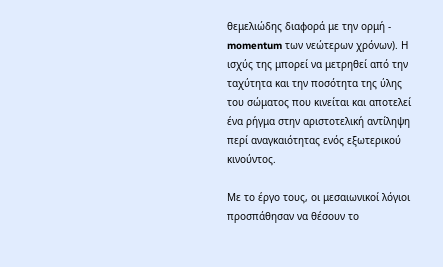θεμελιώδης διαφορά με την ορμή - momentum των νεώτερων χρόνων). Η ισχύς της μπορεί να μετρηθεί από την ταχύτητα και την ποσότητα της ύλης του σώματος που κινείται και αποτελεί ένα ρήγμα στην αριστοτελική αντίληψη περί αναγκαιότητας ενός εξωτερικού κινούντος.

Με το έργο τους, οι μεσαιωνικοί λόγιοι προσπάθησαν να θέσουν το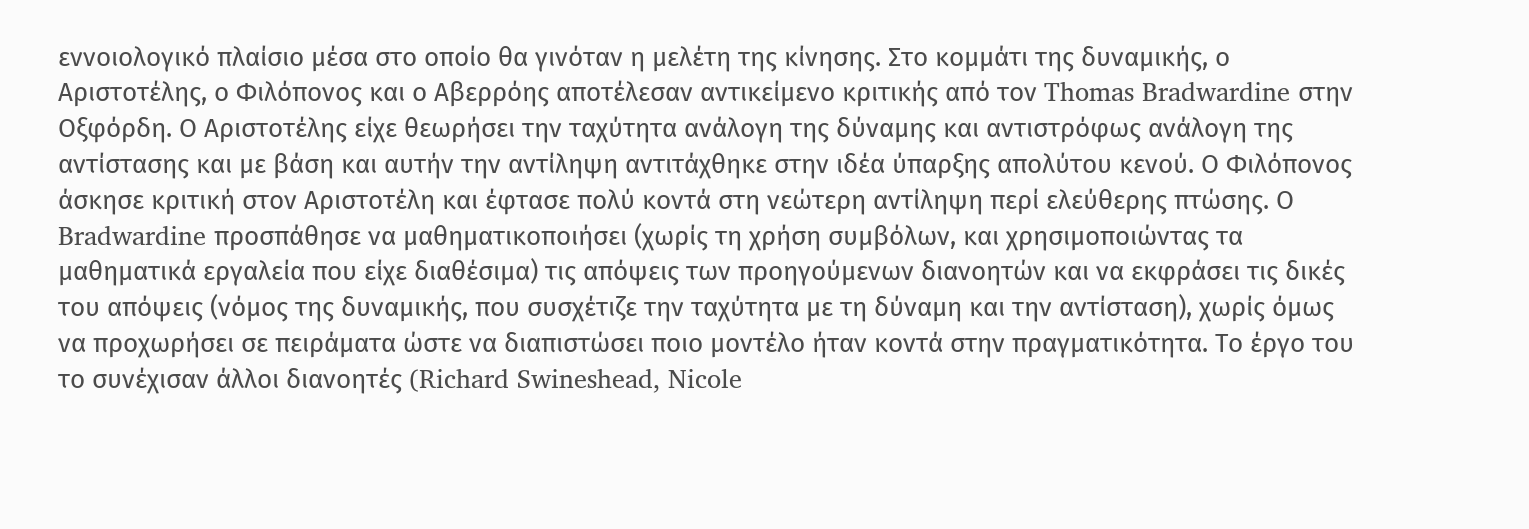εννοιολογικό πλαίσιο μέσα στο οποίο θα γινόταν η μελέτη της κίνησης. Στο κομμάτι της δυναμικής, ο Αριστοτέλης, ο Φιλόπονος και ο Αβερρόης αποτέλεσαν αντικείμενο κριτικής από τον Thomas Bradwardine στην Οξφόρδη. Ο Αριστοτέλης είχε θεωρήσει την ταχύτητα ανάλογη της δύναμης και αντιστρόφως ανάλογη της αντίστασης και με βάση και αυτήν την αντίληψη αντιτάχθηκε στην ιδέα ύπαρξης απολύτου κενού. Ο Φιλόπονος άσκησε κριτική στον Αριστοτέλη και έφτασε πολύ κοντά στη νεώτερη αντίληψη περί ελεύθερης πτώσης. Ο Bradwardine προσπάθησε να μαθηματικοποιήσει (χωρίς τη χρήση συμβόλων, και χρησιμοποιώντας τα μαθηματικά εργαλεία που είχε διαθέσιμα) τις απόψεις των προηγούμενων διανοητών και να εκφράσει τις δικές του απόψεις (νόμος της δυναμικής, που συσχέτιζε την ταχύτητα με τη δύναμη και την αντίσταση), χωρίς όμως να προχωρήσει σε πειράματα ώστε να διαπιστώσει ποιο μοντέλο ήταν κοντά στην πραγματικότητα. Το έργο του το συνέχισαν άλλοι διανοητές (Richard Swineshead, Nicole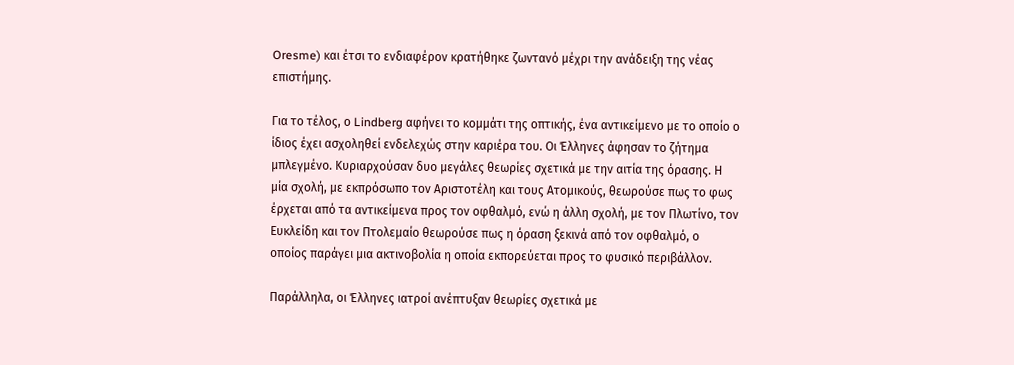Oresme) και έτσι το ενδιαφέρον κρατήθηκε ζωντανό μέχρι την ανάδειξη της νέας επιστήμης.

Για το τέλος, ο Lindberg αφήνει το κομμάτι της οπτικής, ένα αντικείμενο με το οποίο ο ίδιος έχει ασχοληθεί ενδελεχώς στην καριέρα του. Οι Έλληνες άφησαν το ζήτημα μπλεγμένο. Κυριαρχούσαν δυο μεγάλες θεωρίες σχετικά με την αιτία της όρασης. Η μία σχολή, με εκπρόσωπο τον Αριστοτέλη και τους Ατομικούς, θεωρούσε πως το φως έρχεται από τα αντικείμενα προς τον οφθαλμό, ενώ η άλλη σχολή, με τον Πλωτίνο, τον Ευκλείδη και τον Πτολεμαίο θεωρούσε πως η όραση ξεκινά από τον οφθαλμό, ο οποίος παράγει μια ακτινοβολία η οποία εκπορεύεται προς το φυσικό περιβάλλον.

Παράλληλα, οι Έλληνες ιατροί ανέπτυξαν θεωρίες σχετικά με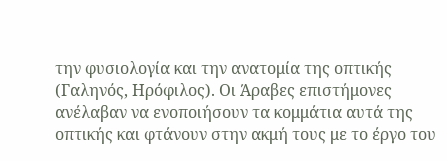την φυσιολογία και την ανατομία της οπτικής (Γαληνός, Ηρόφιλος). Οι Άραβες επιστήμονες ανέλαβαν να ενοποιήσουν τα κομμάτια αυτά της οπτικής και φτάνουν στην ακμή τους με το έργο του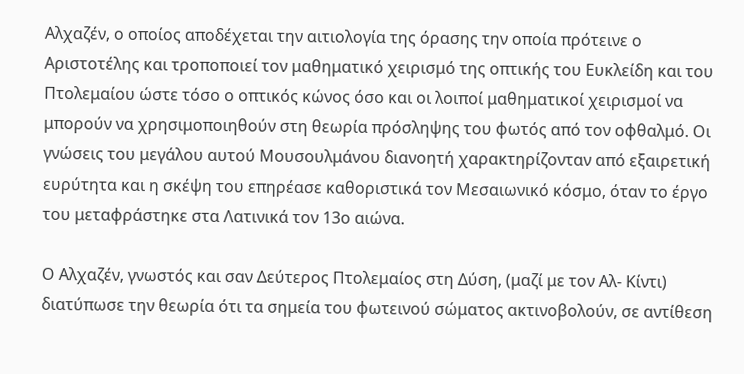Αλχαζέν, ο οποίος αποδέχεται την αιτιολογία της όρασης την οποία πρότεινε ο Αριστοτέλης και τροποποιεί τον μαθηματικό χειρισμό της οπτικής του Ευκλείδη και του Πτολεμαίου ώστε τόσο ο οπτικός κώνος όσο και οι λοιποί μαθηματικοί χειρισμοί να μπορούν να χρησιμοποιηθούν στη θεωρία πρόσληψης του φωτός από τον οφθαλμό. Οι γνώσεις του μεγάλου αυτού Μουσουλμάνου διανοητή χαρακτηρίζονταν από εξαιρετική ευρύτητα και η σκέψη του επηρέασε καθοριστικά τον Μεσαιωνικό κόσμο, όταν το έργο του μεταφράστηκε στα Λατινικά τον 13ο αιώνα.

Ο Αλχαζέν, γνωστός και σαν Δεύτερος Πτολεμαίος στη Δύση, (μαζί με τον Αλ- Κίντι) διατύπωσε την θεωρία ότι τα σημεία του φωτεινού σώματος ακτινοβολούν, σε αντίθεση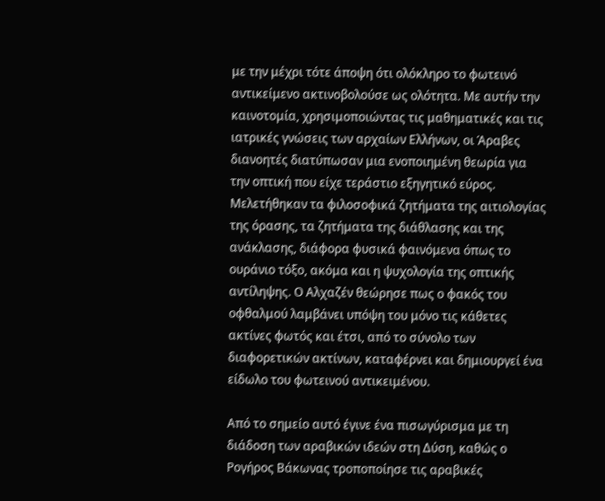με την μέχρι τότε άποψη ότι ολόκληρο το φωτεινό αντικείμενο ακτινοβολούσε ως ολότητα. Με αυτήν την καινοτομία, χρησιμοποιώντας τις μαθηματικές και τις ιατρικές γνώσεις των αρχαίων Ελλήνων, οι Άραβες διανοητές διατύπωσαν μια ενοποιημένη θεωρία για την οπτική που είχε τεράστιο εξηγητικό εύρος. Μελετήθηκαν τα φιλοσοφικά ζητήματα της αιτιολογίας της όρασης, τα ζητήματα της διάθλασης και της ανάκλασης, διάφορα φυσικά φαινόμενα όπως το ουράνιο τόξο, ακόμα και η ψυχολογία της οπτικής αντίληψης. Ο Αλχαζέν θεώρησε πως ο φακός του οφθαλμού λαμβάνει υπόψη του μόνο τις κάθετες ακτίνες φωτός και έτσι, από το σύνολο των διαφορετικών ακτίνων, καταφέρνει και δημιουργεί ένα είδωλο του φωτεινού αντικειμένου.

Από το σημείο αυτό έγινε ένα πισωγύρισμα με τη διάδοση των αραβικών ιδεών στη Δύση, καθώς ο Ρογήρος Βάκωνας τροποποίησε τις αραβικές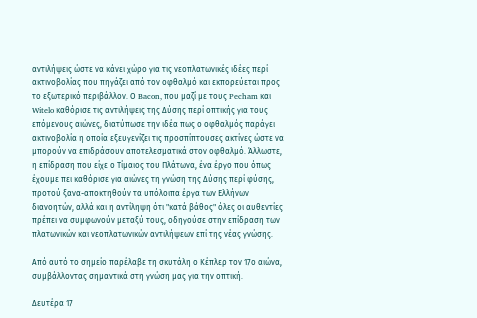αντιλήψεις ώστε να κάνει χώρο για τις νεοπλατωνικές ιδέες περί ακτινοβολίας που πηγάζει από τον οφθαλμό και εκπορεύεται προς το εξωτερικό περιβάλλον. Ο Bacon, που μαζί με τους Pecham και Witelo καθόρισε τις αντιλήψεις της Δύσης περί οπτικής για τους επόμενους αιώνες, διατύπωσε την ιδέα πως ο οφθαλμός παράγει ακτινοβολία η οποία εξευγενίζει τις προσπίπτουσες ακτίνες ώστε να μπορούν να επιδράσουν αποτελεσματικά στον οφθαλμό. Άλλωστε, η επίδραση που είχε ο Τίμαιος του Πλάτωνα, ένα έργο που όπως έχουμε πει καθόρισε για αιώνες τη γνώση της Δύσης περί φύσης, προτού ξανα-αποκτηθούν τα υπόλοιπα έργα των Ελλήνων διανοητών, αλλά και η αντίληψη ότι "κατά βάθος" όλες οι αυθεντίες πρέπει να συμφωνούν μεταξύ τους, οδηγούσε στην επίδραση των πλατωνικών και νεοπλατωνικών αντιλήψεων επί της νέας γνώσης.

Από αυτό το σημείο παρέλαβε τη σκυτάλη ο Κέπλερ τον 17ο αιώνα, συμβάλλοντας σημαντικά στη γνώση μας για την οπτική.

Δευτέρα 17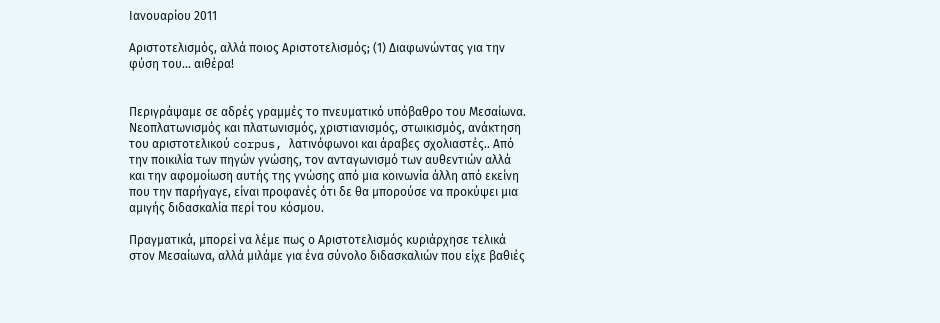Ιανουαρίου 2011

Αριστοτελισμός, αλλά ποιος Αριστοτελισμός; (1) Διαφωνώντας για την φύση του... αιθέρα!


Περιγράψαμε σε αδρές γραμμές το πνευματικό υπόβαθρο του Μεσαίωνα. Νεοπλατωνισμός και πλατωνισμός, χριστιανισμός, στωικισμός, ανάκτηση του αριστοτελικού corpus, λατινόφωνοι και άραβες σχολιαστές.. Από την ποικιλία των πηγών γνώσης, τον ανταγωνισμό των αυθεντιών αλλά και την αφομοίωση αυτής της γνώσης από μια κοινωνία άλλη από εκείνη που την παρήγαγε, είναι προφανές ότι δε θα μπορούσε να προκύψει μια αμιγής διδασκαλία περί του κόσμου.

Πραγματικά, μπορεί να λέμε πως ο Αριστοτελισμός κυριάρχησε τελικά στον Μεσαίωνα, αλλά μιλάμε για ένα σύνολο διδασκαλιών που είχε βαθιές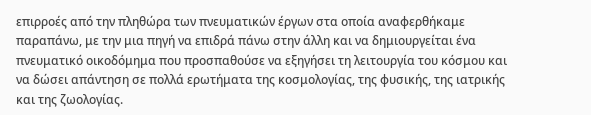επιρροές από την πληθώρα των πνευματικών έργων στα οποία αναφερθήκαμε παραπάνω, με την μια πηγή να επιδρά πάνω στην άλλη και να δημιουργείται ένα πνευματικό οικοδόμημα που προσπαθούσε να εξηγήσει τη λειτουργία του κόσμου και να δώσει απάντηση σε πολλά ερωτήματα της κοσμολογίας, της φυσικής, της ιατρικής και της ζωολογίας.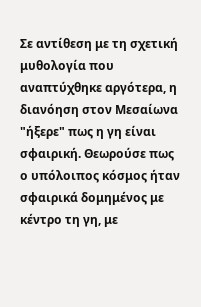Σε αντίθεση με τη σχετική μυθολογία που αναπτύχθηκε αργότερα, η διανόηση στον Μεσαίωνα "ήξερε" πως η γη είναι σφαιρική. Θεωρούσε πως ο υπόλοιπος κόσμος ήταν σφαιρικά δομημένος με κέντρο τη γη, με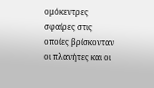ομόκεντρες σφαίρες στις οποίες βρίσκονταν οι πλανήτες και οι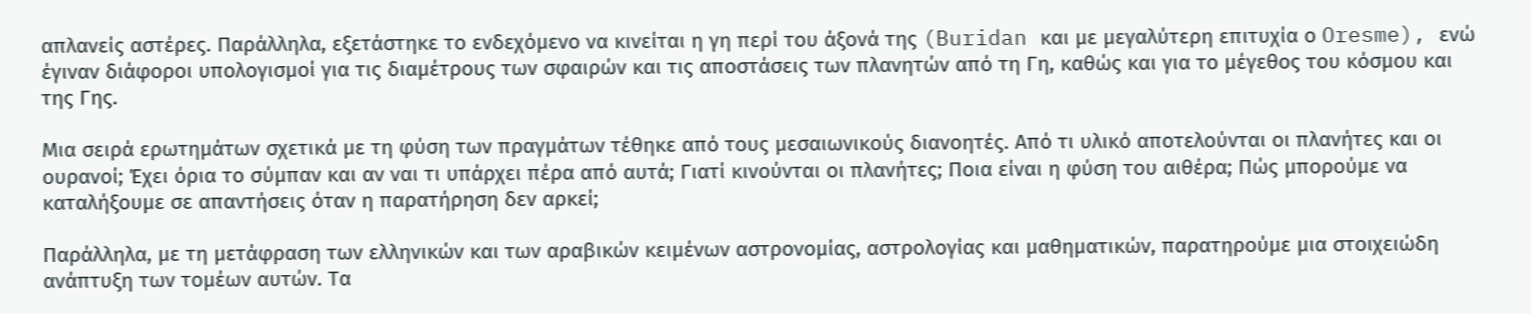απλανείς αστέρες. Παράλληλα, εξετάστηκε το ενδεχόμενο να κινείται η γη περί του άξονά της (Buridan και με μεγαλύτερη επιτυχία ο Oresme), ενώ έγιναν διάφοροι υπολογισμοί για τις διαμέτρους των σφαιρών και τις αποστάσεις των πλανητών από τη Γη, καθώς και για το μέγεθος του κόσμου και της Γης.

Μια σειρά ερωτημάτων σχετικά με τη φύση των πραγμάτων τέθηκε από τους μεσαιωνικούς διανοητές. Από τι υλικό αποτελούνται οι πλανήτες και οι ουρανοί; Έχει όρια το σύμπαν και αν ναι τι υπάρχει πέρα από αυτά; Γιατί κινούνται οι πλανήτες; Ποια είναι η φύση του αιθέρα; Πώς μπορούμε να καταλήξουμε σε απαντήσεις όταν η παρατήρηση δεν αρκεί;

Παράλληλα, με τη μετάφραση των ελληνικών και των αραβικών κειμένων αστρονομίας, αστρολογίας και μαθηματικών, παρατηρούμε μια στοιχειώδη ανάπτυξη των τομέων αυτών. Τα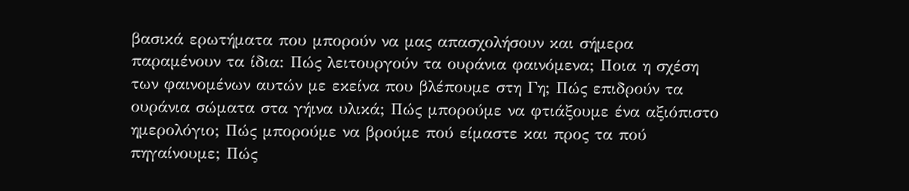βασικά ερωτήματα που μπορούν να μας απασχολήσουν και σήμερα παραμένουν τα ίδια: Πώς λειτουργούν τα ουράνια φαινόμενα; Ποια η σχέση των φαινομένων αυτών με εκείνα που βλέπουμε στη Γη; Πώς επιδρούν τα ουράνια σώματα στα γήινα υλικά; Πώς μπορούμε να φτιάξουμε ένα αξιόπιστο ημερολόγιο; Πώς μπορούμε να βρούμε πού είμαστε και προς τα πού πηγαίνουμε; Πώς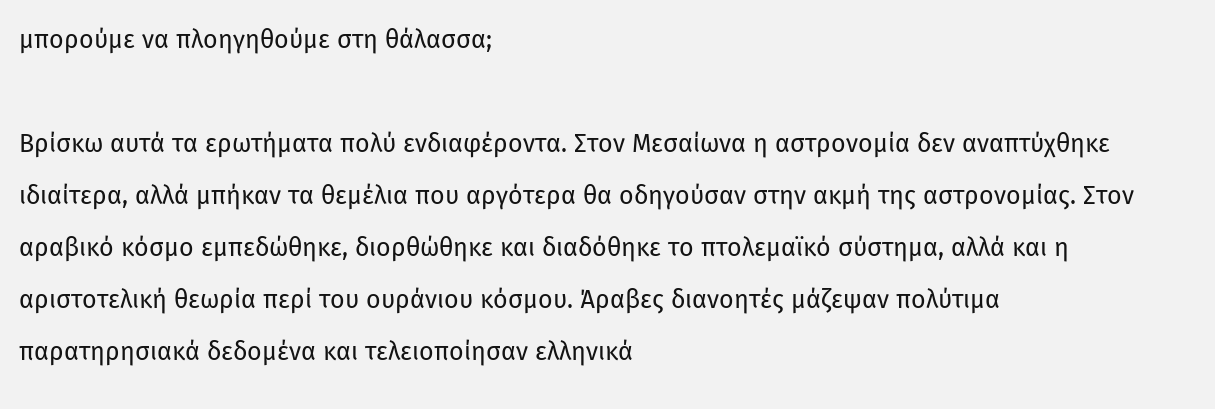μπορούμε να πλοηγηθούμε στη θάλασσα;

Βρίσκω αυτά τα ερωτήματα πολύ ενδιαφέροντα. Στον Μεσαίωνα η αστρονομία δεν αναπτύχθηκε ιδιαίτερα, αλλά μπήκαν τα θεμέλια που αργότερα θα οδηγούσαν στην ακμή της αστρονομίας. Στον αραβικό κόσμο εμπεδώθηκε, διορθώθηκε και διαδόθηκε το πτολεμαϊκό σύστημα, αλλά και η αριστοτελική θεωρία περί του ουράνιου κόσμου. Άραβες διανοητές μάζεψαν πολύτιμα παρατηρησιακά δεδομένα και τελειοποίησαν ελληνικά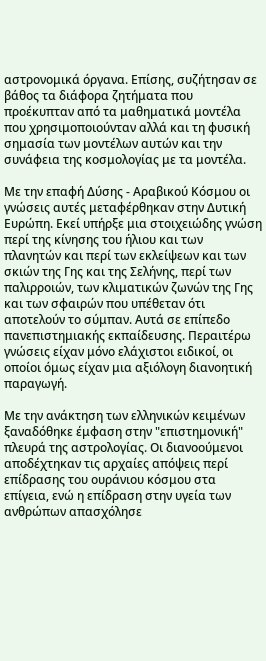αστρονομικά όργανα. Επίσης, συζήτησαν σε βάθος τα διάφορα ζητήματα που προέκυπταν από τα μαθηματικά μοντέλα που χρησιμοποιούνταν αλλά και τη φυσική σημασία των μοντέλων αυτών και την συνάφεια της κοσμολογίας με τα μοντέλα.

Με την επαφή Δύσης - Αραβικού Κόσμου οι γνώσεις αυτές μεταφέρθηκαν στην Δυτική Ευρώπη. Εκεί υπήρξε μια στοιχειώδης γνώση περί της κίνησης του ήλιου και των πλανητών και περί των εκλείψεων και των σκιών της Γης και της Σελήνης, περί των παλιρροιών, των κλιματικών ζωνών της Γης και των σφαιρών που υπέθεταν ότι αποτελούν το σύμπαν. Αυτά σε επίπεδο πανεπιστημιακής εκπαίδευσης. Περαιτέρω γνώσεις είχαν μόνο ελάχιστοι ειδικοί, οι οποίοι όμως είχαν μια αξιόλογη διανοητική παραγωγή.

Με την ανάκτηση των ελληνικών κειμένων ξαναδόθηκε έμφαση στην "επιστημονική" πλευρά της αστρολογίας. Οι διανοούμενοι αποδέχτηκαν τις αρχαίες απόψεις περί επίδρασης του ουράνιου κόσμου στα επίγεια, ενώ η επίδραση στην υγεία των ανθρώπων απασχόλησε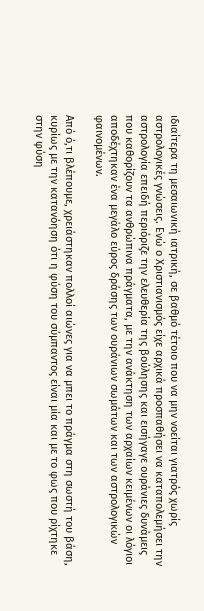ιδιαίτερα τη μεσαιωνική ιατρική, σε βαθμό τέτοιο που να μην νοείται γιατρός χωρίς αστρολογικές γνώσεις. Ενώ ο Χριστιανισμός είχε αρχικά προσπαθήσει να καταπολεμήσει την αστρολογία επειδή περιόριζε την ελευθερία της βούλησης και εισήγαγε ουράνιες δυνάμεις που καθορίζουν τα ανθρώπινα πράγματα, με την ανάκτηση των αρχαίων κειμένων οι λόγιοι αποδέχτηκαν ένα μεγάλο εύρος δράσης των ουράνιων σωμάτων και των αστρολογικών φαινομένων.

Από ό,τι βλέπουμε, χρειάστηκαν πολλοί αιώνες για να μπει το πράγμα στη σωστή του βάση, κυρίως με την κατανόηση ότι η φύση του σύμπαντος είναι μία και με το φως που ρίχτηκε στην φύση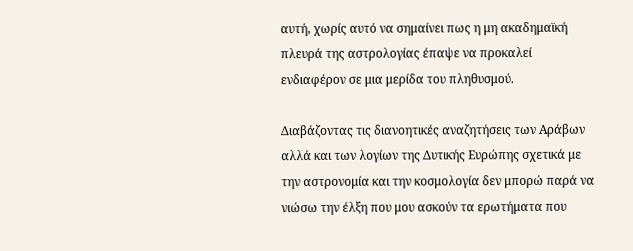αυτή, χωρίς αυτό να σημαίνει πως η μη ακαδημαϊκή πλευρά της αστρολογίας έπαψε να προκαλεί ενδιαφέρον σε μια μερίδα του πληθυσμού.

Διαβάζοντας τις διανοητικές αναζητήσεις των Αράβων αλλά και των λογίων της Δυτικής Ευρώπης σχετικά με την αστρονομία και την κοσμολογία δεν μπορώ παρά να νιώσω την έλξη που μου ασκούν τα ερωτήματα που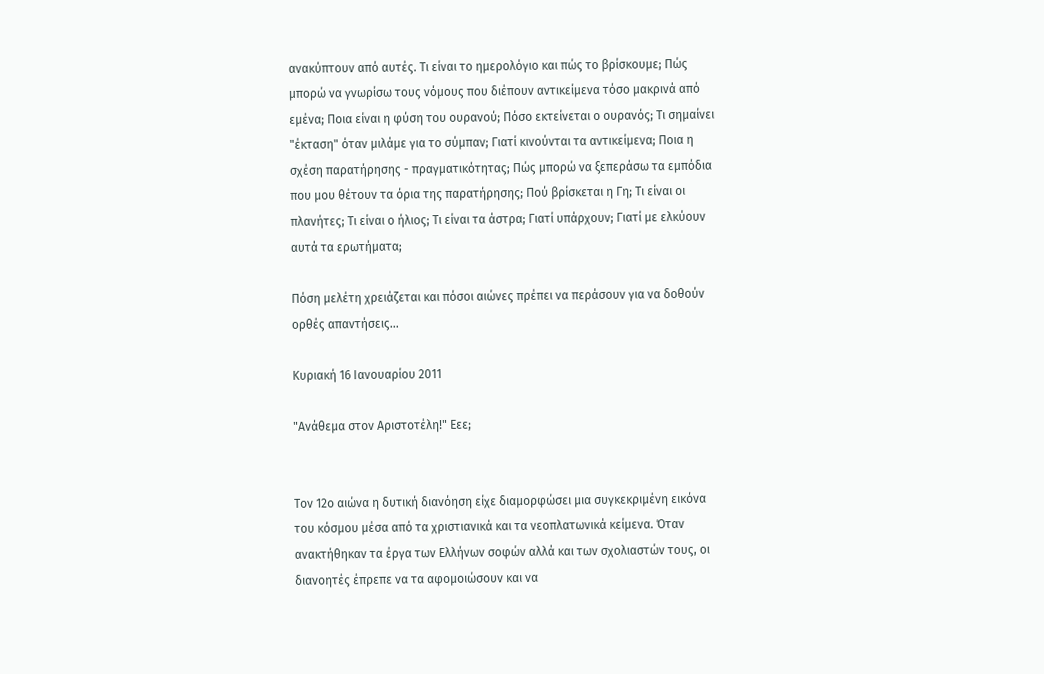ανακύπτουν από αυτές. Τι είναι το ημερολόγιο και πώς το βρίσκουμε; Πώς μπορώ να γνωρίσω τους νόμους που διέπουν αντικείμενα τόσο μακρινά από εμένα; Ποια είναι η φύση του ουρανού; Πόσο εκτείνεται ο ουρανός; Τι σημαίνει "έκταση" όταν μιλάμε για το σύμπαν; Γιατί κινούνται τα αντικείμενα; Ποια η σχέση παρατήρησης - πραγματικότητας; Πώς μπορώ να ξεπεράσω τα εμπόδια που μου θέτουν τα όρια της παρατήρησης; Πού βρίσκεται η Γη; Τι είναι οι πλανήτες; Τι είναι ο ήλιος; Τι είναι τα άστρα; Γιατί υπάρχουν; Γιατί με ελκύουν αυτά τα ερωτήματα;

Πόση μελέτη χρειάζεται και πόσοι αιώνες πρέπει να περάσουν για να δοθούν ορθές απαντήσεις...

Κυριακή 16 Ιανουαρίου 2011

"Ανάθεμα στον Αριστοτέλη!" Εεε;


Τον 12ο αιώνα η δυτική διανόηση είχε διαμορφώσει μια συγκεκριμένη εικόνα του κόσμου μέσα από τα χριστιανικά και τα νεοπλατωνικά κείμενα. Όταν ανακτήθηκαν τα έργα των Ελλήνων σοφών αλλά και των σχολιαστών τους, οι διανοητές έπρεπε να τα αφομοιώσουν και να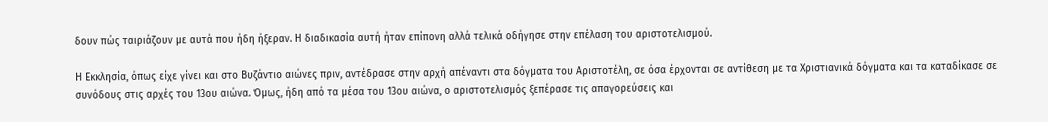δουν πώς ταιριάζουν με αυτά που ήδη ήξεραν. Η διαδικασία αυτή ήταν επίπονη αλλά τελικά οδήγησε στην επέλαση του αριστοτελισμού.

Η Εκκλησία, όπως είχε γίνει και στο Βυζάντιο αιώνες πριν, αντέδρασε στην αρχή απέναντι στα δόγματα του Αριστοτέλη, σε όσα έρχονται σε αντίθεση με τα Χριστιανικά δόγματα και τα καταδίκασε σε συνόδους στις αρχές του 13ου αιώνα. Όμως, ήδη από τα μέσα του 13ου αιώνα, ο αριστοτελισμός ξεπέρασε τις απαγορεύσεις και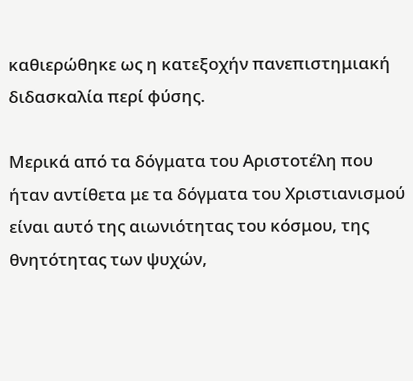καθιερώθηκε ως η κατεξοχήν πανεπιστημιακή διδασκαλία περί φύσης.

Μερικά από τα δόγματα του Αριστοτέλη που ήταν αντίθετα με τα δόγματα του Χριστιανισμού είναι αυτό της αιωνιότητας του κόσμου, της θνητότητας των ψυχών,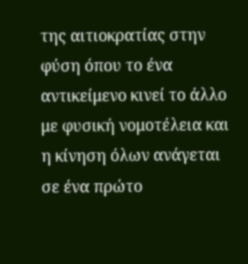της αιτιοκρατίας στην φύση όπου το ένα αντικείμενο κινεί το άλλο με φυσική νομοτέλεια και η κίνηση όλων ανάγεται σε ένα πρώτο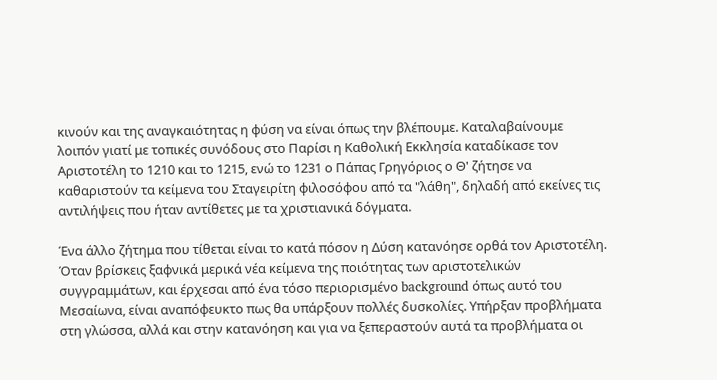κινούν και της αναγκαιότητας η φύση να είναι όπως την βλέπουμε. Καταλαβαίνουμε λοιπόν γιατί με τοπικές συνόδους στο Παρίσι η Καθολική Εκκλησία καταδίκασε τον Αριστοτέλη το 1210 και το 1215, ενώ το 1231 ο Πάπας Γρηγόριος ο Θ' ζήτησε να καθαριστούν τα κείμενα του Σταγειρίτη φιλοσόφου από τα "λάθη", δηλαδή από εκείνες τις αντιλήψεις που ήταν αντίθετες με τα χριστιανικά δόγματα.

Ένα άλλο ζήτημα που τίθεται είναι το κατά πόσον η Δύση κατανόησε ορθά τον Αριστοτέλη. Όταν βρίσκεις ξαφνικά μερικά νέα κείμενα της ποιότητας των αριστοτελικών συγγραμμάτων, και έρχεσαι από ένα τόσο περιορισμένο background όπως αυτό του Μεσαίωνα, είναι αναπόφευκτο πως θα υπάρξουν πολλές δυσκολίες. Υπήρξαν προβλήματα στη γλώσσα, αλλά και στην κατανόηση και για να ξεπεραστούν αυτά τα προβλήματα οι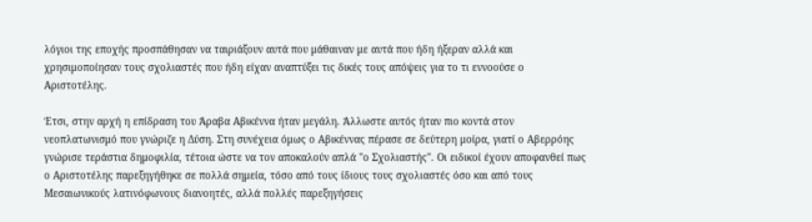λόγιοι της εποχής προσπάθησαν να ταιριάξουν αυτά που μάθαιναν με αυτά που ήδη ήξεραν αλλά και χρησιμοποίησαν τους σχολιαστές που ήδη είχαν αναπτύξει τις δικές τους απόψεις για το τι εννοούσε ο Αριστοτέλης.

Έτσι, στην αρχή η επίδραση του Άραβα Αβικέννα ήταν μεγάλη. Άλλωστε αυτός ήταν πιο κοντά στον νεοπλατωνισμό που γνώριζε η Δύση. Στη συνέχεια όμως ο Αβικέννας πέρασε σε δεύτερη μοίρα, γιατί ο Αβερρόης γνώρισε τεράστια δημοφιλία, τέτοια ώστε να τον αποκαλούν απλά "ο Σχολιαστής". Οι ειδικοί έχουν αποφανθεί πως ο Αριστοτέλης παρεξηγήθηκε σε πολλά σημεία, τόσο από τους ίδιους τους σχολιαστές όσο και από τους Μεσαιωνικούς λατινόφωνους διανοητές, αλλά πολλές παρεξηγήσεις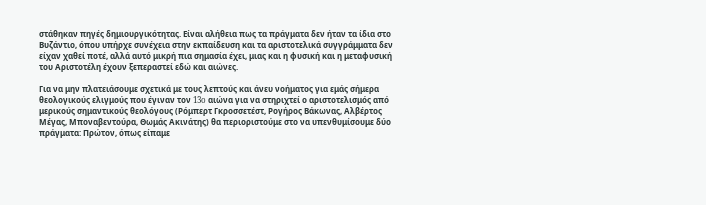στάθηκαν πηγές δημιουργικότητας. Είναι αλήθεια πως τα πράγματα δεν ήταν τα ίδια στο Βυζάντιο, όπου υπήρχε συνέχεια στην εκπαίδευση και τα αριστοτελικά συγγράμματα δεν είχαν χαθεί ποτέ, αλλά αυτό μικρή πια σημασία έχει, μιας και η φυσική και η μεταφυσική του Αριστοτέλη έχουν ξεπεραστεί εδώ και αιώνες.

Για να μην πλατειάσουμε σχετικά με τους λεπτούς και άνευ νοήματος για εμάς σήμερα θεολογικούς ελιγμούς που έγιναν τον 13o αιώνα για να στηριχτεί ο αριστοτελισμός από μερικούς σημαντικούς θεολόγους (Ρόμπερτ Γκροσσετέστ, Ρογήρος Βάκωνας, Αλβέρτος Μέγας, Μποναβεντούρα, Θωμάς Ακινάτης) θα περιοριστούμε στο να υπενθυμίσουμε δύο πράγματα: Πρώτον, όπως είπαμε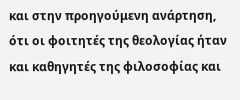και στην προηγούμενη ανάρτηση, ότι οι φοιτητές της θεολογίας ήταν και καθηγητές της φιλοσοφίας και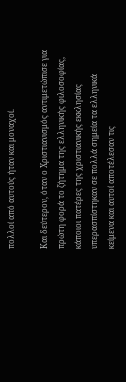πολλοί από αυτούς ήταν και μοναχοί.

Και δεύτερον, όταν ο Χριστιανισμός αντιμετώπισε για πρώτη φορά το ζήτημα της ελληνικής φιλοσοφίας, κάποιοι πατέρες της χριστιανικής εκκλησίας υπερασπίστηκαν σε πολλά σημεία τα ελληνικά κείμενα και αυτοί αποτέλεσαν τις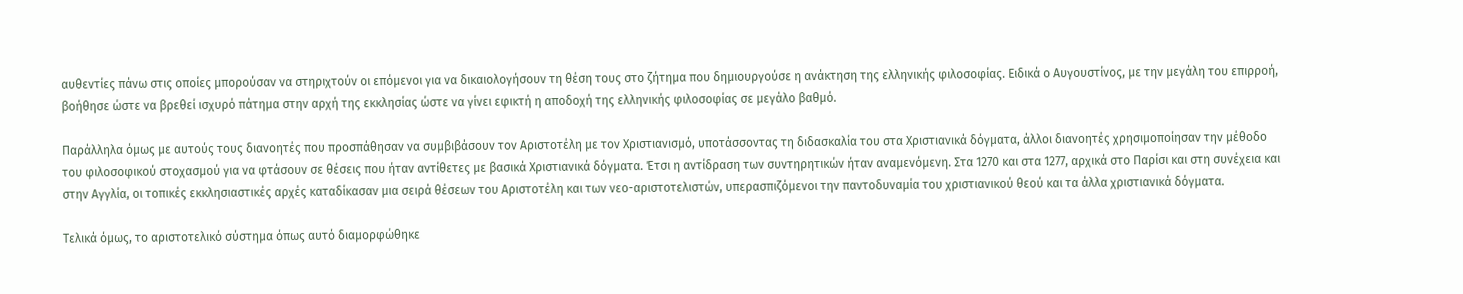αυθεντίες πάνω στις οποίες μπορούσαν να στηριχτούν οι επόμενοι για να δικαιολογήσουν τη θέση τους στο ζήτημα που δημιουργούσε η ανάκτηση της ελληνικής φιλοσοφίας. Ειδικά ο Αυγουστίνος, με την μεγάλη του επιρροή, βοήθησε ώστε να βρεθεί ισχυρό πάτημα στην αρχή της εκκλησίας ώστε να γίνει εφικτή η αποδοχή της ελληνικής φιλοσοφίας σε μεγάλο βαθμό.

Παράλληλα όμως με αυτούς τους διανοητές που προσπάθησαν να συμβιβάσουν τον Αριστοτέλη με τον Χριστιανισμό, υποτάσσοντας τη διδασκαλία του στα Χριστιανικά δόγματα, άλλοι διανοητές χρησιμοποίησαν την μέθοδο του φιλοσοφικού στοχασμού για να φτάσουν σε θέσεις που ήταν αντίθετες με βασικά Χριστιανικά δόγματα. Έτσι η αντίδραση των συντηρητικών ήταν αναμενόμενη. Στα 1270 και στα 1277, αρχικά στο Παρίσι και στη συνέχεια και στην Αγγλία, οι τοπικές εκκλησιαστικές αρχές καταδίκασαν μια σειρά θέσεων του Αριστοτέλη και των νεο-αριστοτελιστών, υπερασπιζόμενοι την παντοδυναμία του χριστιανικού θεού και τα άλλα χριστιανικά δόγματα.

Τελικά όμως, το αριστοτελικό σύστημα όπως αυτό διαμορφώθηκε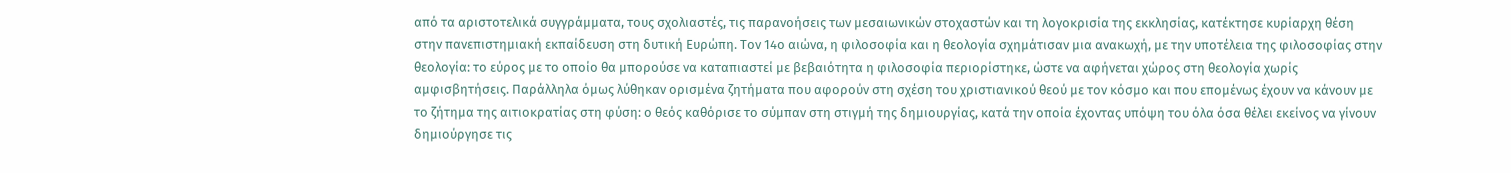από τα αριστοτελικά συγγράμματα, τους σχολιαστές, τις παρανοήσεις των μεσαιωνικών στοχαστών και τη λογοκρισία της εκκλησίας, κατέκτησε κυρίαρχη θέση στην πανεπιστημιακή εκπαίδευση στη δυτική Ευρώπη. Τον 14ο αιώνα, η φιλοσοφία και η θεολογία σχημάτισαν μια ανακωχή, με την υποτέλεια της φιλοσοφίας στην θεολογία: το εύρος με το οποίο θα μπορούσε να καταπιαστεί με βεβαιότητα η φιλοσοφία περιορίστηκε, ώστε να αφήνεται χώρος στη θεολογία χωρίς αμφισβητήσεις. Παράλληλα όμως λύθηκαν ορισμένα ζητήματα που αφορούν στη σχέση του χριστιανικού θεού με τον κόσμο και που επομένως έχουν να κάνουν με το ζήτημα της αιτιοκρατίας στη φύση: ο θεός καθόρισε το σύμπαν στη στιγμή της δημιουργίας, κατά την οποία έχοντας υπόψη του όλα όσα θέλει εκείνος να γίνουν δημιούργησε τις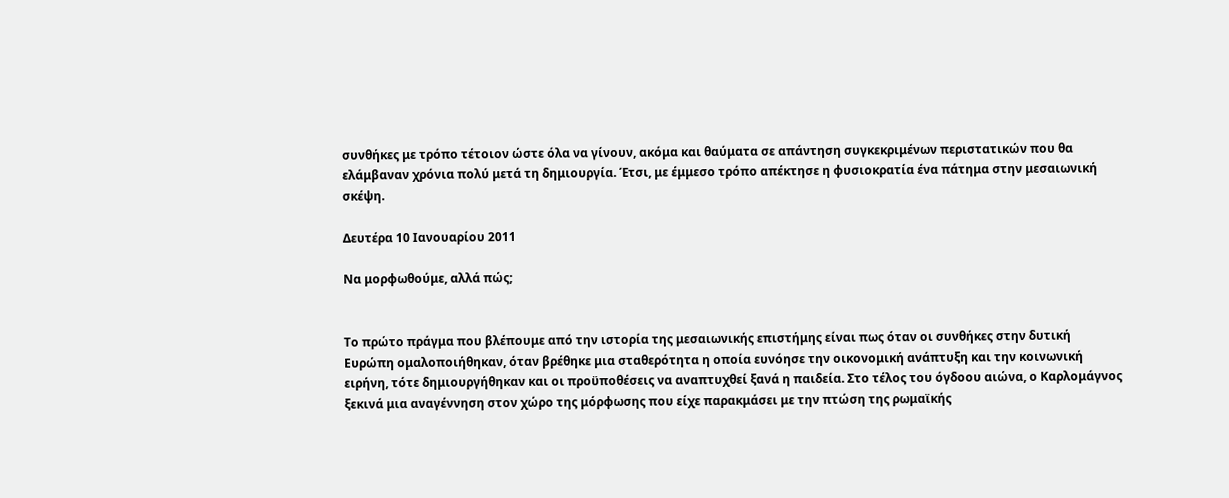συνθήκες με τρόπο τέτοιον ώστε όλα να γίνουν, ακόμα και θαύματα σε απάντηση συγκεκριμένων περιστατικών που θα ελάμβαναν χρόνια πολύ μετά τη δημιουργία. Έτσι, με έμμεσο τρόπο απέκτησε η φυσιοκρατία ένα πάτημα στην μεσαιωνική σκέψη.

Δευτέρα 10 Ιανουαρίου 2011

Να μορφωθούμε, αλλά πώς;


Το πρώτο πράγμα που βλέπουμε από την ιστορία της μεσαιωνικής επιστήμης είναι πως όταν οι συνθήκες στην δυτική Ευρώπη ομαλοποιήθηκαν, όταν βρέθηκε μια σταθερότητα η οποία ευνόησε την οικονομική ανάπτυξη και την κοινωνική ειρήνη, τότε δημιουργήθηκαν και οι προϋποθέσεις να αναπτυχθεί ξανά η παιδεία. Στο τέλος του όγδοου αιώνα, ο Καρλομάγνος ξεκινά μια αναγέννηση στον χώρο της μόρφωσης που είχε παρακμάσει με την πτώση της ρωμαϊκής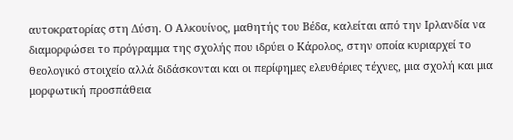αυτοκρατορίας στη Δύση. Ο Αλκουίνος, μαθητής του Βέδα, καλείται από την Ιρλανδία να διαμορφώσει το πρόγραμμα της σχολής που ιδρύει ο Κάρολος, στην οποία κυριαρχεί το θεολογικό στοιχείο αλλά διδάσκονται και οι περίφημες ελευθέριες τέχνες, μια σχολή και μια μορφωτική προσπάθεια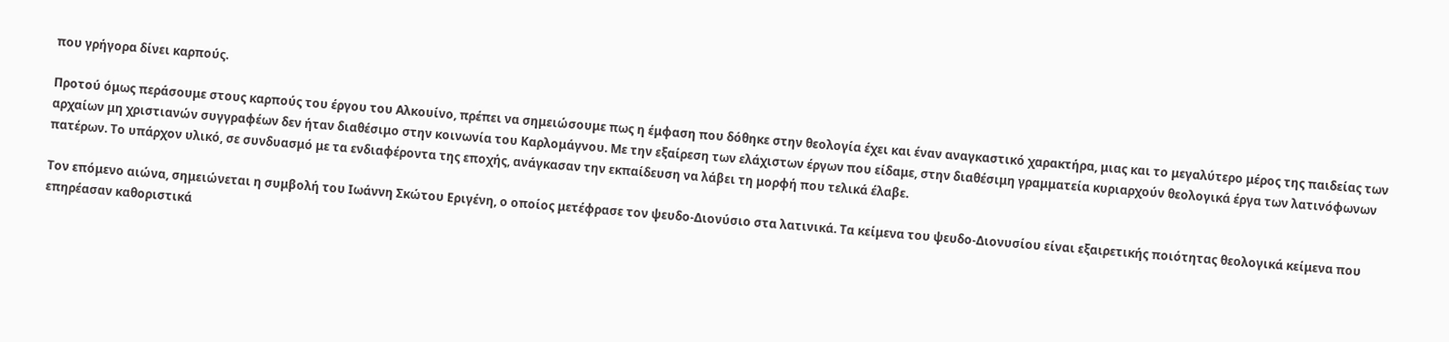που γρήγορα δίνει καρπούς.

Προτού όμως περάσουμε στους καρπούς του έργου του Αλκουίνο, πρέπει να σημειώσουμε πως η έμφαση που δόθηκε στην θεολογία έχει και έναν αναγκαστικό χαρακτήρα, μιας και το μεγαλύτερο μέρος της παιδείας των αρχαίων μη χριστιανών συγγραφέων δεν ήταν διαθέσιμο στην κοινωνία του Καρλομάγνου. Με την εξαίρεση των ελάχιστων έργων που είδαμε, στην διαθέσιμη γραμματεία κυριαρχούν θεολογικά έργα των λατινόφωνων πατέρων. Το υπάρχον υλικό, σε συνδυασμό με τα ενδιαφέροντα της εποχής, ανάγκασαν την εκπαίδευση να λάβει τη μορφή που τελικά έλαβε.

Τον επόμενο αιώνα, σημειώνεται η συμβολή του Ιωάννη Σκώτου Εριγένη, ο οποίος μετέφρασε τον ψευδο-Διονύσιο στα λατινικά. Τα κείμενα του ψευδο-Διονυσίου είναι εξαιρετικής ποιότητας θεολογικά κείμενα που επηρέασαν καθοριστικά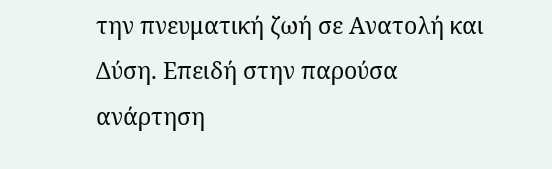την πνευματική ζωή σε Ανατολή και Δύση. Επειδή στην παρούσα ανάρτηση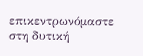επικεντρωνόμαστε στη δυτική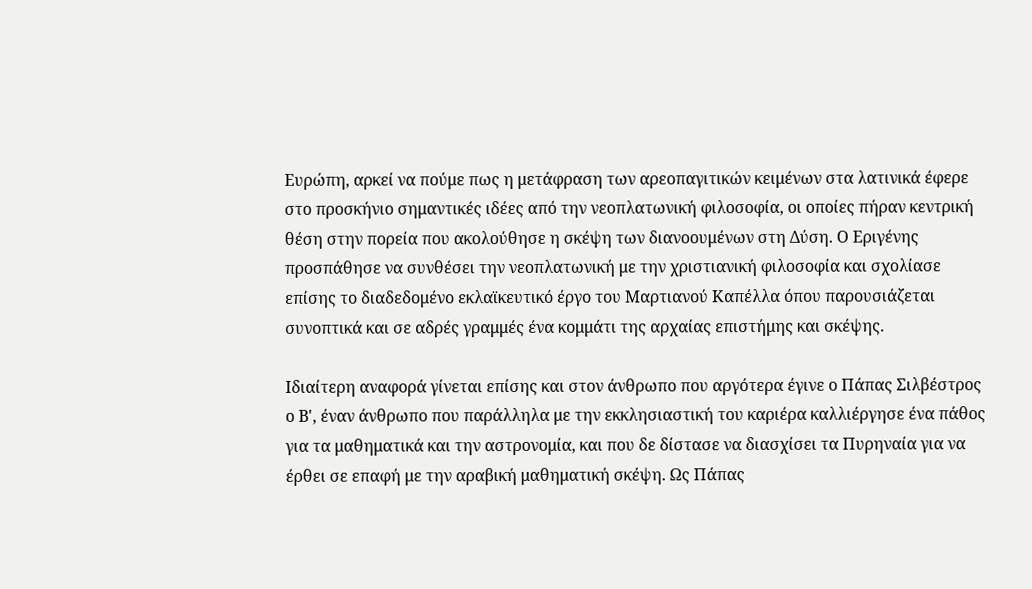Ευρώπη, αρκεί να πούμε πως η μετάφραση των αρεοπαγιτικών κειμένων στα λατινικά έφερε στο προσκήνιο σημαντικές ιδέες από την νεοπλατωνική φιλοσοφία, οι οποίες πήραν κεντρική θέση στην πορεία που ακολούθησε η σκέψη των διανοουμένων στη Δύση. Ο Εριγένης προσπάθησε να συνθέσει την νεοπλατωνική με την χριστιανική φιλοσοφία και σχολίασε επίσης το διαδεδομένο εκλαϊκευτικό έργο του Μαρτιανού Καπέλλα όπου παρουσιάζεται συνοπτικά και σε αδρές γραμμές ένα κομμάτι της αρχαίας επιστήμης και σκέψης.

Ιδιαίτερη αναφορά γίνεται επίσης και στον άνθρωπο που αργότερα έγινε ο Πάπας Σιλβέστρος ο Β', έναν άνθρωπο που παράλληλα με την εκκλησιαστική του καριέρα καλλιέργησε ένα πάθος για τα μαθηματικά και την αστρονομία, και που δε δίστασε να διασχίσει τα Πυρηναία για να έρθει σε επαφή με την αραβική μαθηματική σκέψη. Ως Πάπας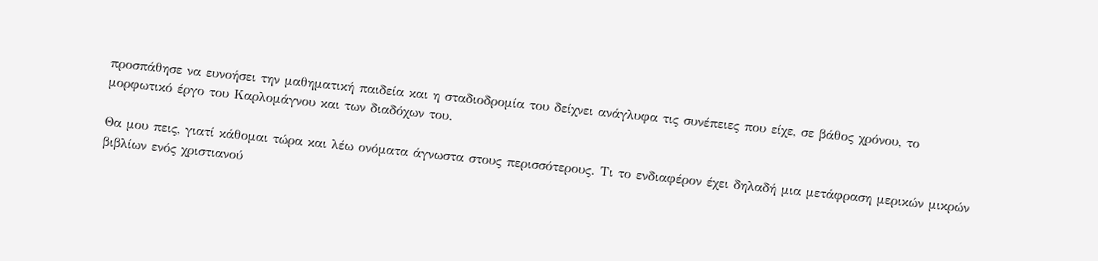προσπάθησε να ευνοήσει την μαθηματική παιδεία και η σταδιοδρομία του δείχνει ανάγλυφα τις συνέπειες που είχε, σε βάθος χρόνου, το μορφωτικό έργο του Καρλομάγνου και των διαδόχων του.

Θα μου πεις, γιατί κάθομαι τώρα και λέω ονόματα άγνωστα στους περισσότερους. Τι το ενδιαφέρον έχει δηλαδή μια μετάφραση μερικών μικρών βιβλίων ενός χριστιανού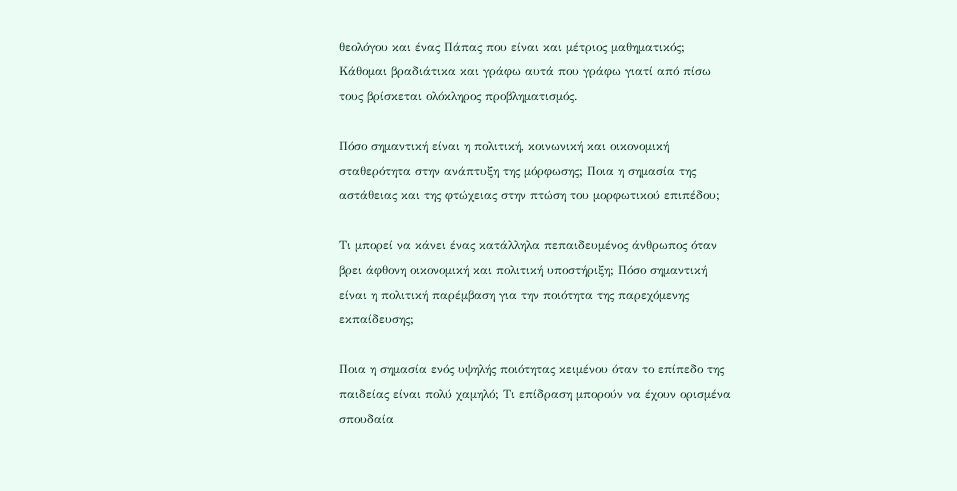θεολόγου και ένας Πάπας που είναι και μέτριος μαθηματικός; Κάθομαι βραδιάτικα και γράφω αυτά που γράφω γιατί από πίσω τους βρίσκεται ολόκληρος προβληματισμός.

Πόσο σημαντική είναι η πολιτική, κοινωνική και οικονομική σταθερότητα στην ανάπτυξη της μόρφωσης; Ποια η σημασία της αστάθειας και της φτώχειας στην πτώση του μορφωτικού επιπέδου;

Τι μπορεί να κάνει ένας κατάλληλα πεπαιδευμένος άνθρωπος όταν βρει άφθονη οικονομική και πολιτική υποστήριξη; Πόσο σημαντική είναι η πολιτική παρέμβαση για την ποιότητα της παρεχόμενης εκπαίδευσης;

Ποια η σημασία ενός υψηλής ποιότητας κειμένου όταν το επίπεδο της παιδείας είναι πολύ χαμηλό; Τι επίδραση μπορούν να έχουν ορισμένα σπουδαία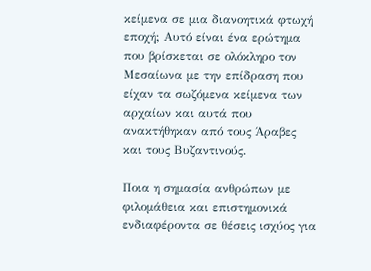κείμενα σε μια διανοητικά φτωχή εποχή; Αυτό είναι ένα ερώτημα που βρίσκεται σε ολόκληρο τον Μεσαίωνα με την επίδραση που είχαν τα σωζόμενα κείμενα των αρχαίων και αυτά που ανακτήθηκαν από τους Άραβες και τους Βυζαντινούς.

Ποια η σημασία ανθρώπων με φιλομάθεια και επιστημονικά ενδιαφέροντα σε θέσεις ισχύος για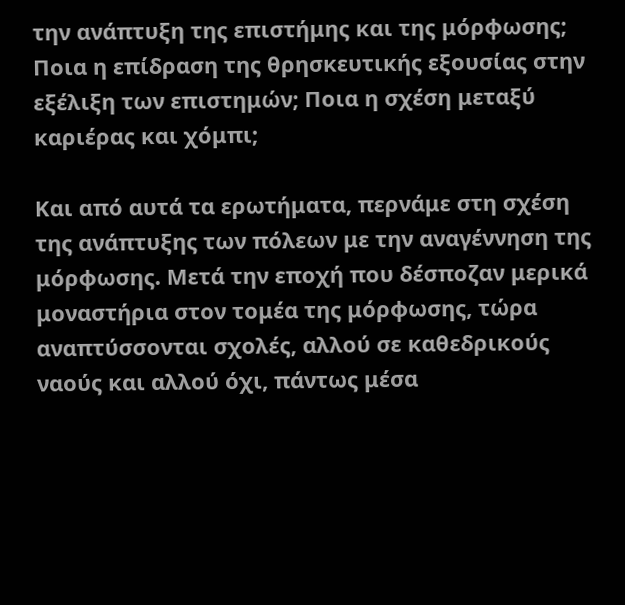την ανάπτυξη της επιστήμης και της μόρφωσης; Ποια η επίδραση της θρησκευτικής εξουσίας στην εξέλιξη των επιστημών; Ποια η σχέση μεταξύ καριέρας και χόμπι;

Και από αυτά τα ερωτήματα, περνάμε στη σχέση της ανάπτυξης των πόλεων με την αναγέννηση της μόρφωσης. Μετά την εποχή που δέσποζαν μερικά μοναστήρια στον τομέα της μόρφωσης, τώρα αναπτύσσονται σχολές, αλλού σε καθεδρικούς ναούς και αλλού όχι, πάντως μέσα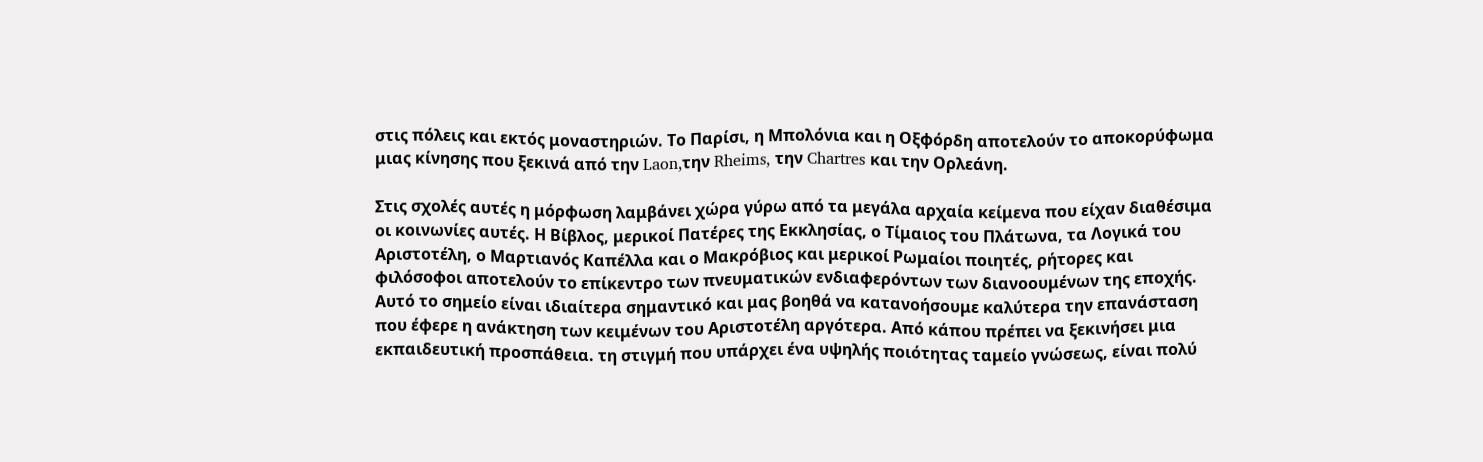στις πόλεις και εκτός μοναστηριών. Το Παρίσι, η Μπολόνια και η Οξφόρδη αποτελούν το αποκορύφωμα μιας κίνησης που ξεκινά από την Laon,την Rheims, την Chartres και την Ορλεάνη.

Στις σχολές αυτές η μόρφωση λαμβάνει χώρα γύρω από τα μεγάλα αρχαία κείμενα που είχαν διαθέσιμα οι κοινωνίες αυτές. Η Βίβλος, μερικοί Πατέρες της Εκκλησίας, ο Τίμαιος του Πλάτωνα, τα Λογικά του Αριστοτέλη, ο Μαρτιανός Καπέλλα και ο Μακρόβιος και μερικοί Ρωμαίοι ποιητές, ρήτορες και φιλόσοφοι αποτελούν το επίκεντρο των πνευματικών ενδιαφερόντων των διανοουμένων της εποχής. Αυτό το σημείο είναι ιδιαίτερα σημαντικό και μας βοηθά να κατανοήσουμε καλύτερα την επανάσταση που έφερε η ανάκτηση των κειμένων του Αριστοτέλη αργότερα. Από κάπου πρέπει να ξεκινήσει μια εκπαιδευτική προσπάθεια. τη στιγμή που υπάρχει ένα υψηλής ποιότητας ταμείο γνώσεως, είναι πολύ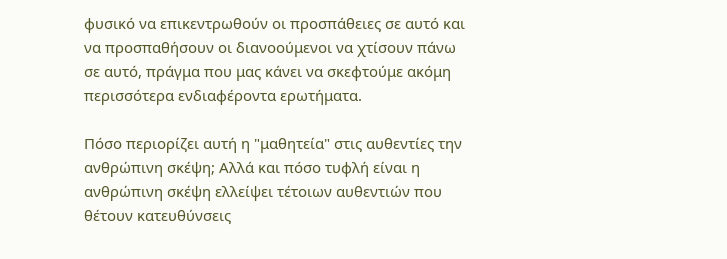φυσικό να επικεντρωθούν οι προσπάθειες σε αυτό και να προσπαθήσουν οι διανοούμενοι να χτίσουν πάνω σε αυτό, πράγμα που μας κάνει να σκεφτούμε ακόμη περισσότερα ενδιαφέροντα ερωτήματα.

Πόσο περιορίζει αυτή η "μαθητεία" στις αυθεντίες την ανθρώπινη σκέψη; Αλλά και πόσο τυφλή είναι η ανθρώπινη σκέψη ελλείψει τέτοιων αυθεντιών που θέτουν κατευθύνσεις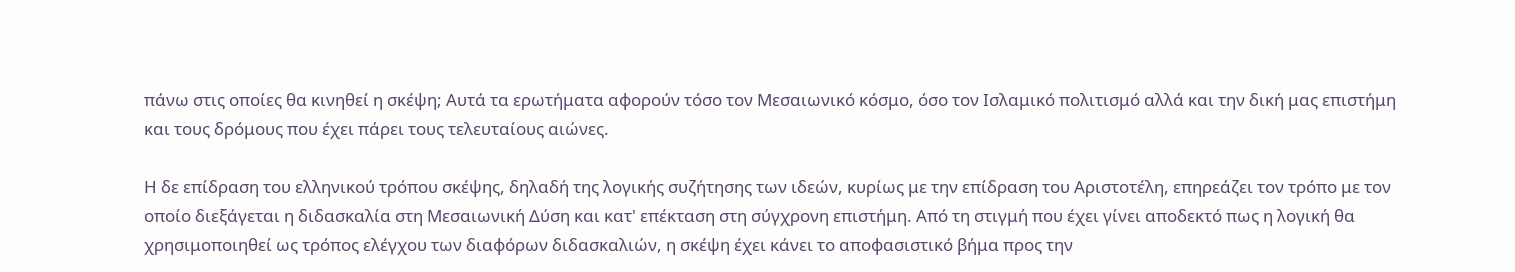πάνω στις οποίες θα κινηθεί η σκέψη; Αυτά τα ερωτήματα αφορούν τόσο τον Μεσαιωνικό κόσμο, όσο τον Ισλαμικό πολιτισμό αλλά και την δική μας επιστήμη και τους δρόμους που έχει πάρει τους τελευταίους αιώνες.

Η δε επίδραση του ελληνικού τρόπου σκέψης, δηλαδή της λογικής συζήτησης των ιδεών, κυρίως με την επίδραση του Αριστοτέλη, επηρεάζει τον τρόπο με τον οποίο διεξάγεται η διδασκαλία στη Μεσαιωνική Δύση και κατ' επέκταση στη σύγχρονη επιστήμη. Από τη στιγμή που έχει γίνει αποδεκτό πως η λογική θα χρησιμοποιηθεί ως τρόπος ελέγχου των διαφόρων διδασκαλιών, η σκέψη έχει κάνει το αποφασιστικό βήμα προς την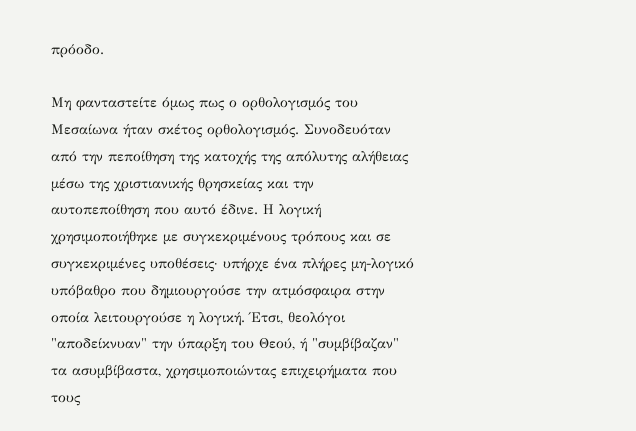πρόοδο.

Μη φανταστείτε όμως πως ο ορθολογισμός του Μεσαίωνα ήταν σκέτος ορθολογισμός. Συνοδευόταν από την πεποίθηση της κατοχής της απόλυτης αλήθειας μέσω της χριστιανικής θρησκείας και την αυτοπεποίθηση που αυτό έδινε. Η λογική χρησιμοποιήθηκε με συγκεκριμένους τρόπους και σε συγκεκριμένες υποθέσεις· υπήρχε ένα πλήρες μη-λογικό υπόβαθρο που δημιουργούσε την ατμόσφαιρα στην οποία λειτουργούσε η λογική. Έτσι, θεολόγοι "αποδείκνυαν" την ύπαρξη του Θεού, ή "συμβίβαζαν" τα ασυμβίβαστα, χρησιμοποιώντας επιχειρήματα που τους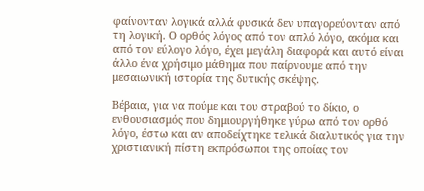φαίνονταν λογικά αλλά φυσικά δεν υπαγορεύονταν από τη λογική. Ο ορθός λόγος από τον απλό λόγο, ακόμα και από τον εύλογο λόγο, έχει μεγάλη διαφορά και αυτό είναι άλλο ένα χρήσιμο μάθημα που παίρνουμε από την μεσαιωνική ιστορία της δυτικής σκέψης.

Βέβαια, για να πούμε και του στραβού το δίκιο, ο ενθουσιασμός που δημιουργήθηκε γύρω από τον ορθό λόγο, έστω και αν αποδείχτηκε τελικά διαλυτικός για την χριστιανική πίστη εκπρόσωποι της οποίας τον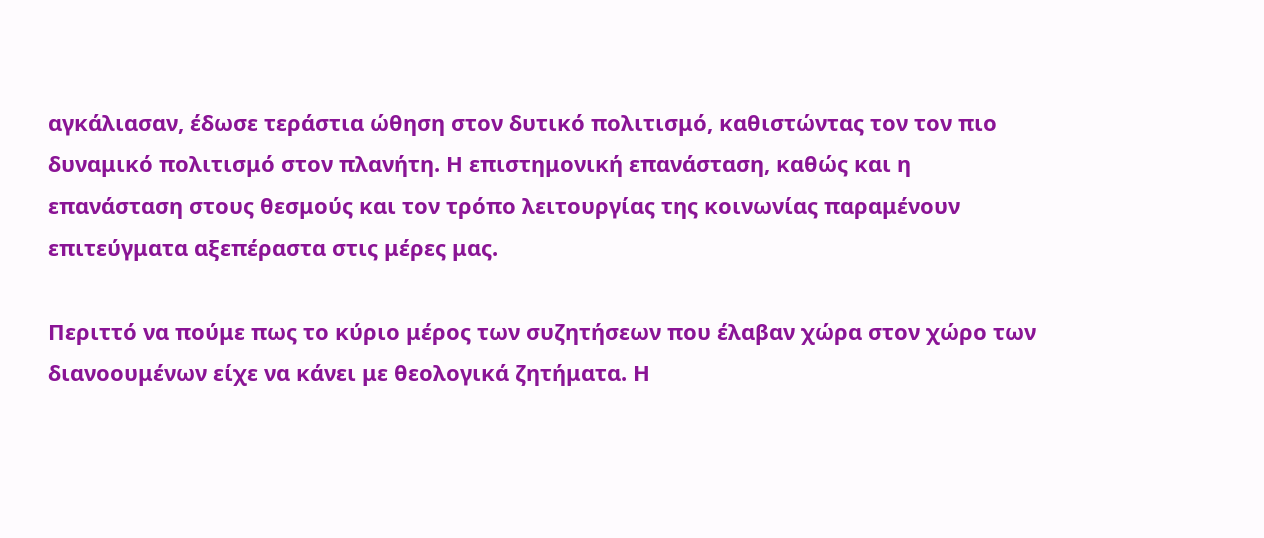αγκάλιασαν, έδωσε τεράστια ώθηση στον δυτικό πολιτισμό, καθιστώντας τον τον πιο δυναμικό πολιτισμό στον πλανήτη. Η επιστημονική επανάσταση, καθώς και η επανάσταση στους θεσμούς και τον τρόπο λειτουργίας της κοινωνίας παραμένουν επιτεύγματα αξεπέραστα στις μέρες μας.

Περιττό να πούμε πως το κύριο μέρος των συζητήσεων που έλαβαν χώρα στον χώρο των διανοουμένων είχε να κάνει με θεολογικά ζητήματα. Η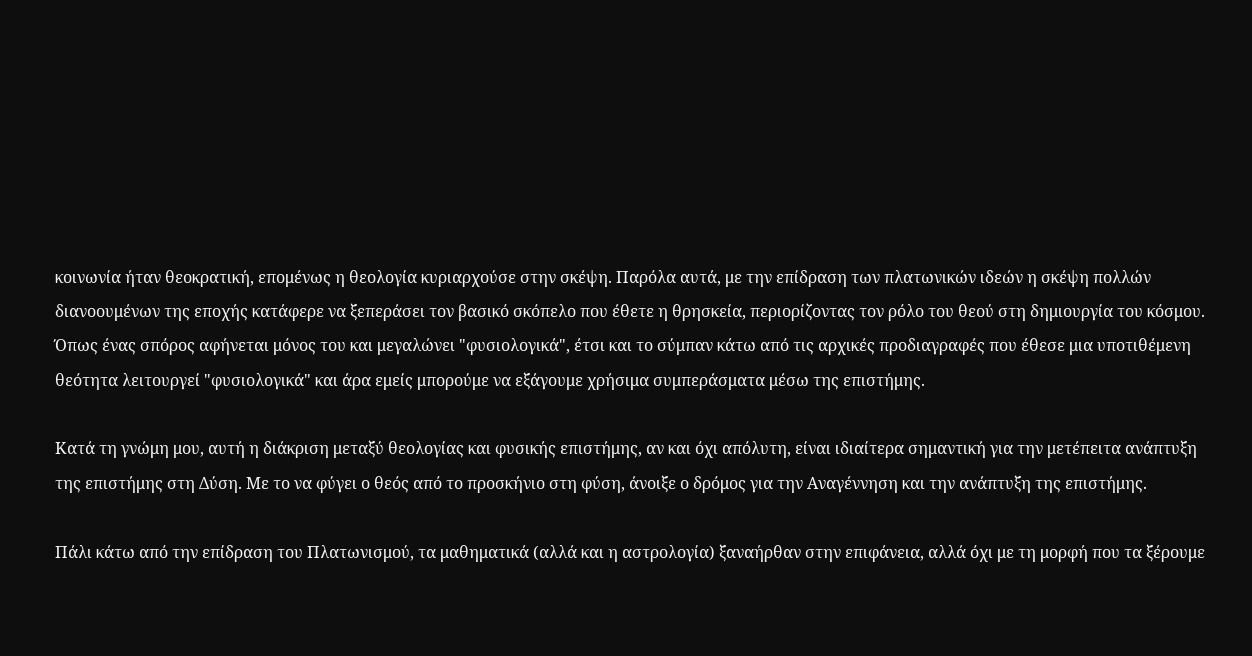κοινωνία ήταν θεοκρατική, επομένως η θεολογία κυριαρχούσε στην σκέψη. Παρόλα αυτά, με την επίδραση των πλατωνικών ιδεών η σκέψη πολλών διανοουμένων της εποχής κατάφερε να ξεπεράσει τον βασικό σκόπελο που έθετε η θρησκεία, περιορίζοντας τον ρόλο του θεού στη δημιουργία του κόσμου. Όπως ένας σπόρος αφήνεται μόνος του και μεγαλώνει "φυσιολογικά", έτσι και το σύμπαν κάτω από τις αρχικές προδιαγραφές που έθεσε μια υποτιθέμενη θεότητα λειτουργεί "φυσιολογικά" και άρα εμείς μπορούμε να εξάγουμε χρήσιμα συμπεράσματα μέσω της επιστήμης.

Κατά τη γνώμη μου, αυτή η διάκριση μεταξύ θεολογίας και φυσικής επιστήμης, αν και όχι απόλυτη, είναι ιδιαίτερα σημαντική για την μετέπειτα ανάπτυξη της επιστήμης στη Δύση. Με το να φύγει ο θεός από το προσκήνιο στη φύση, άνοιξε ο δρόμος για την Αναγέννηση και την ανάπτυξη της επιστήμης.

Πάλι κάτω από την επίδραση του Πλατωνισμού, τα μαθηματικά (αλλά και η αστρολογία) ξαναήρθαν στην επιφάνεια, αλλά όχι με τη μορφή που τα ξέρουμε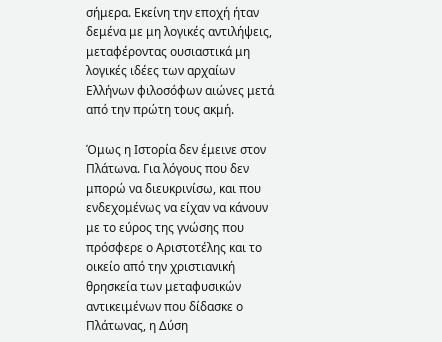σήμερα. Εκείνη την εποχή ήταν δεμένα με μη λογικές αντιλήψεις, μεταφέροντας ουσιαστικά μη λογικές ιδέες των αρχαίων Ελλήνων φιλοσόφων αιώνες μετά από την πρώτη τους ακμή.

Όμως η Ιστορία δεν έμεινε στον Πλάτωνα. Για λόγους που δεν μπορώ να διευκρινίσω, και που ενδεχομένως να είχαν να κάνουν με το εύρος της γνώσης που πρόσφερε ο Αριστοτέλης και το οικείο από την χριστιανική θρησκεία των μεταφυσικών αντικειμένων που δίδασκε ο Πλάτωνας, η Δύση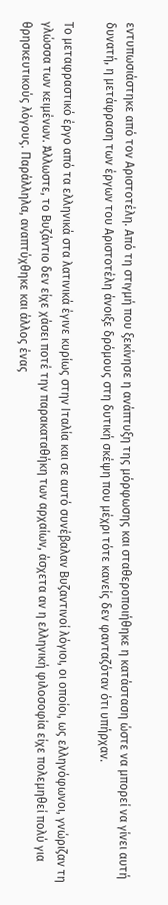εντυπωσιάστηκε από τον Αριστοτέλη. Από τη στιγμή που ξεκίνησε η ανάπτυξη της μόρφωσης και σταθεροποιήθηκε η κατάσταση ώστε να μπορεί να γίνει αυτή δυνατή, η μετάφραση των έργων του Αριστοτέλη άνοιξε δρόμους στη δυτική σκέψη που μέχρι τότε κανείς δεν φανταζόταν ότι υπήρχαν.

Το μεταφραστικό έργο από τα ελληνικά στα λατινικά έγινε κυρίως στην Ιταλία και σε αυτό συνέβαλαν Βυζαντινοί λόγιοι, οι οποίοι, ως ελληνόφωνοι, γνώριζαν τη γλώσσα των κειμένων. Άλλωστε, το Βυζάντιο δεν είχε χάσει ποτέ την παρακαταθήκη των αρχαίων, άσχετα αν η ελληνική φιλοσοφία είχε πολεμηθεί πολύ για θρησκευτικούς λόγους. Παράλληλα, αναπτύχθηκε και άλλος ένας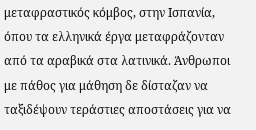μεταφραστικός κόμβος, στην Ισπανία, όπου τα ελληνικά έργα μεταφράζονταν από τα αραβικά στα λατινικά. Άνθρωποι με πάθος για μάθηση δε δίσταζαν να ταξιδέψουν τεράστιες αποστάσεις για να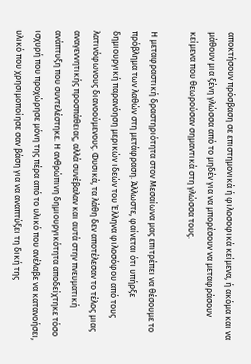αποκτήσουν πρόσβαση σε επιστημονικά ή φιλοσοφικά κείμενα, ή ακόμα και να μάθουν μια ξένη γλώσσα από το μηδέν για να μπορέσουν να μεταφράσουν κείμενα που θεωρούσαν σημαντικά στη γλώσσα τους.

Η μεταφραστική δραστηριότητα στον Μεσαίωνα μας επιτρέπει να θέσουμε το πρόβλημα των λαθών στη μετάφραση. Άλλωστε, φαίνεται ότι υπήρξε δημιουργική παρανόηση μερικών ιδεών του Έλληνα φιλοσόφου από τους λατινόφωνους διανοούμενους. Φυσικά, τα λάθη δεν αποτέλεσαν το τέλος μιας αναγεννητικής προσπάθειας, αλλά συνέβαλαν και αυτά στην πνευματική ανάπτυξη που συντελέστηκε. Η ανθρώπινη δημιουργικότητα αποδείχτηκε τόσο ισχυρή που προχώρησε μόνη της πέρα από το υλικό που ανέλαβε να κατανοήσει, υλικό που χρησιμοποίησε σαν βάση για να αναπτύξει τη δική της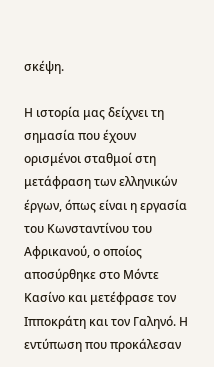σκέψη.

Η ιστορία μας δείχνει τη σημασία που έχουν ορισμένοι σταθμοί στη μετάφραση των ελληνικών έργων, όπως είναι η εργασία του Κωνσταντίνου του Αφρικανού, ο οποίος αποσύρθηκε στο Μόντε Κασίνο και μετέφρασε τον Ιπποκράτη και τον Γαληνό. Η εντύπωση που προκάλεσαν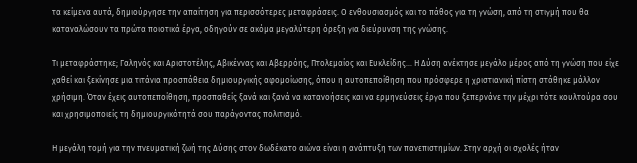τα κείμενα αυτά, δημιούργησε την απαίτηση για περισσότερες μεταφράσεις. Ο ενθουσιασμός και το πάθος για τη γνώση, από τη στιγμή που θα καταναλώσουν τα πρώτα ποιοτικά έργα, οδηγούν σε ακόμα μεγαλύτερη όρεξη για διεύρυνση της γνώσης.

Τι μεταφράστηκε; Γαληνός και Αριστοτέλης, Αβικέννας και Αβερρόης, Πτολεμαίος και Ευκλείδης... Η Δύση ανέκτησε μεγάλο μέρος από τη γνώση που είχε χαθεί και ξεκίνησε μια τιτάνια προσπάθεια δημιουργικής αφομοίωσης, όπου η αυτοπεποίθηση που πρόσφερε η χριστιανική πίστη στάθηκε μάλλον χρήσιμη. Όταν έχεις αυτοπεποίθηση, προσπαθείς ξανά και ξανά να κατανοήσεις και να ερμηνεύσεις έργα που ξεπερνάνε την μέχρι τότε κουλτούρα σου και χρησιμοποιείς τη δημιουργικότητά σου παράγοντας πολιτισμό.

Η μεγάλη τομή για την πνευματική ζωή της Δύσης στον δωδέκατο αιώνα είναι η ανάπτυξη των πανεπιστημίων. Στην αρχή οι σχολές ήταν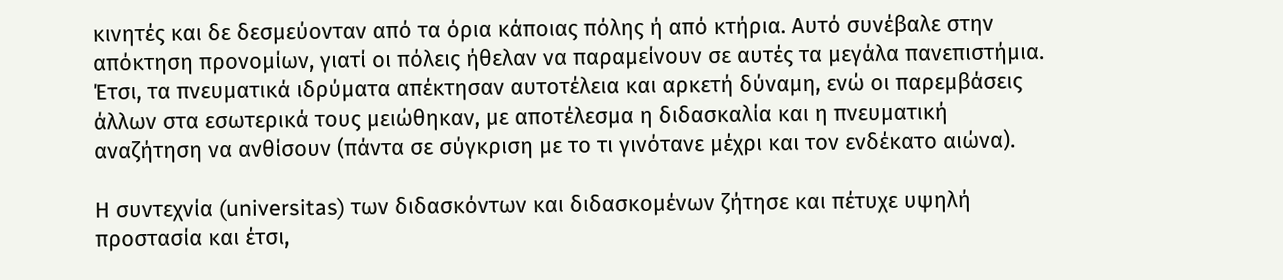κινητές και δε δεσμεύονταν από τα όρια κάποιας πόλης ή από κτήρια. Αυτό συνέβαλε στην απόκτηση προνομίων, γιατί οι πόλεις ήθελαν να παραμείνουν σε αυτές τα μεγάλα πανεπιστήμια. Έτσι, τα πνευματικά ιδρύματα απέκτησαν αυτοτέλεια και αρκετή δύναμη, ενώ οι παρεμβάσεις άλλων στα εσωτερικά τους μειώθηκαν, με αποτέλεσμα η διδασκαλία και η πνευματική αναζήτηση να ανθίσουν (πάντα σε σύγκριση με το τι γινότανε μέχρι και τον ενδέκατο αιώνα).

Η συντεχνία (universitas) των διδασκόντων και διδασκομένων ζήτησε και πέτυχε υψηλή προστασία και έτσι,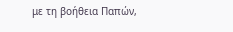με τη βοήθεια Παπών,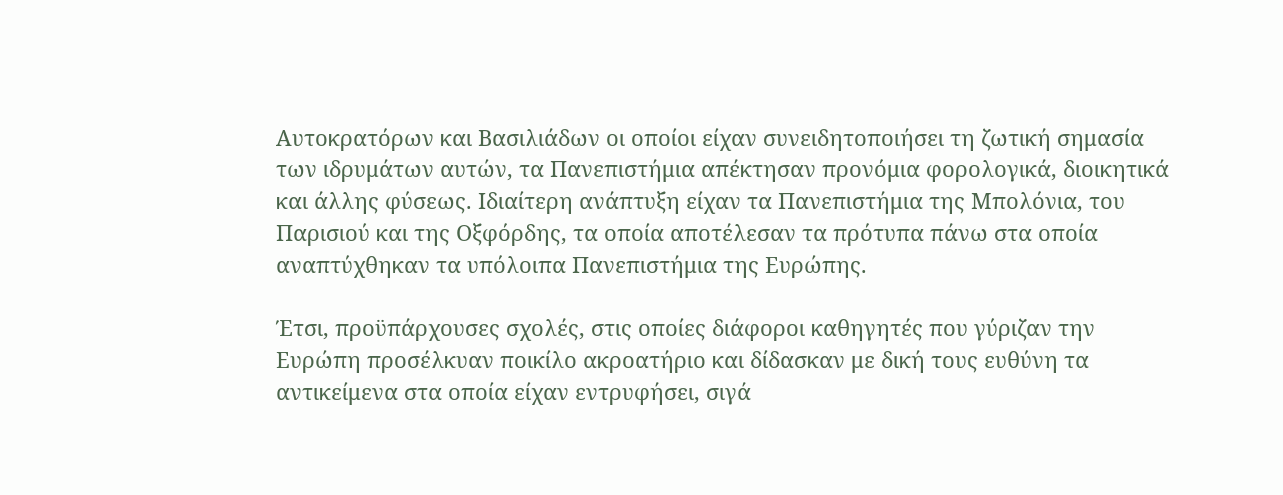Αυτοκρατόρων και Βασιλιάδων οι οποίοι είχαν συνειδητοποιήσει τη ζωτική σημασία των ιδρυμάτων αυτών, τα Πανεπιστήμια απέκτησαν προνόμια φορολογικά, διοικητικά και άλλης φύσεως. Ιδιαίτερη ανάπτυξη είχαν τα Πανεπιστήμια της Μπολόνια, του Παρισιού και της Οξφόρδης, τα οποία αποτέλεσαν τα πρότυπα πάνω στα οποία αναπτύχθηκαν τα υπόλοιπα Πανεπιστήμια της Ευρώπης.

Έτσι, προϋπάρχουσες σχολές, στις οποίες διάφοροι καθηγητές που γύριζαν την Ευρώπη προσέλκυαν ποικίλο ακροατήριο και δίδασκαν με δική τους ευθύνη τα αντικείμενα στα οποία είχαν εντρυφήσει, σιγά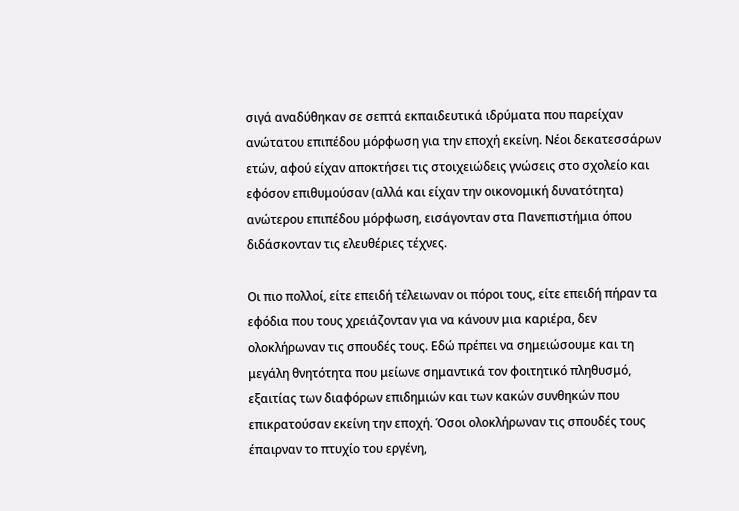σιγά αναδύθηκαν σε σεπτά εκπαιδευτικά ιδρύματα που παρείχαν ανώτατου επιπέδου μόρφωση για την εποχή εκείνη. Νέοι δεκατεσσάρων ετών, αφού είχαν αποκτήσει τις στοιχειώδεις γνώσεις στο σχολείο και εφόσον επιθυμούσαν (αλλά και είχαν την οικονομική δυνατότητα) ανώτερου επιπέδου μόρφωση, εισάγονταν στα Πανεπιστήμια όπου διδάσκονταν τις ελευθέριες τέχνες.

Οι πιο πολλοί, είτε επειδή τέλειωναν οι πόροι τους, είτε επειδή πήραν τα εφόδια που τους χρειάζονταν για να κάνουν μια καριέρα, δεν ολοκλήρωναν τις σπουδές τους. Εδώ πρέπει να σημειώσουμε και τη μεγάλη θνητότητα που μείωνε σημαντικά τον φοιτητικό πληθυσμό, εξαιτίας των διαφόρων επιδημιών και των κακών συνθηκών που επικρατούσαν εκείνη την εποχή. Όσοι ολοκλήρωναν τις σπουδές τους έπαιρναν το πτυχίο του εργένη,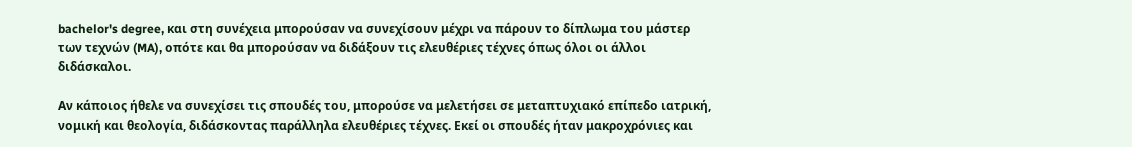bachelor's degree, και στη συνέχεια μπορούσαν να συνεχίσουν μέχρι να πάρουν το δίπλωμα του μάστερ των τεχνών (MA), οπότε και θα μπορούσαν να διδάξουν τις ελευθέριες τέχνες όπως όλοι οι άλλοι διδάσκαλοι.

Αν κάποιος ήθελε να συνεχίσει τις σπουδές του, μπορούσε να μελετήσει σε μεταπτυχιακό επίπεδο ιατρική, νομική και θεολογία, διδάσκοντας παράλληλα ελευθέριες τέχνες. Εκεί οι σπουδές ήταν μακροχρόνιες και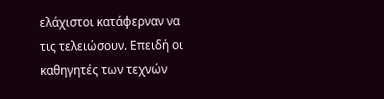ελάχιστοι κατάφερναν να τις τελειώσουν. Επειδή οι καθηγητές των τεχνών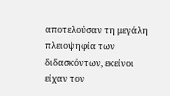αποτελούσαν τη μεγάλη πλειοψηφία των διδασκόντων, εκείνοι είχαν τον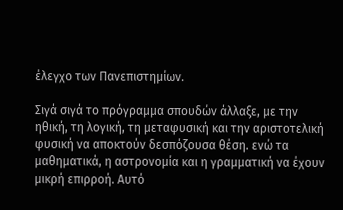έλεγχο των Πανεπιστημίων.

Σιγά σιγά το πρόγραμμα σπουδών άλλαξε, με την ηθική, τη λογική, τη μεταφυσική και την αριστοτελική φυσική να αποκτούν δεσπόζουσα θέση. ενώ τα μαθηματικά, η αστρονομία και η γραμματική να έχουν μικρή επιρροή. Αυτό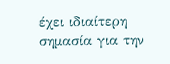έχει ιδιαίτερη σημασία για την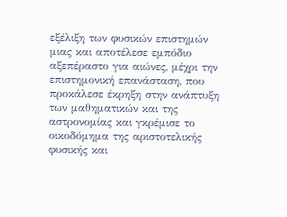εξέλιξη των φυσικών επιστημών μιας και αποτέλεσε εμπόδιο αξεπέραστο για αιώνες, μέχρι την επιστημονική επανάσταση, που προκάλεσε έκρηξη στην ανάπτυξη των μαθηματικών και της αστρονομίας και γκρέμισε το οικοδόμημα της αριστοτελικής φυσικής και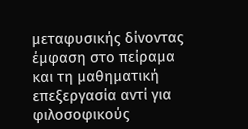μεταφυσικής δίνοντας έμφαση στο πείραμα και τη μαθηματική επεξεργασία αντί για φιλοσοφικούς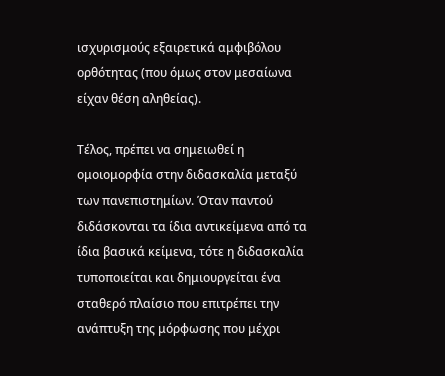ισχυρισμούς εξαιρετικά αμφιβόλου ορθότητας (που όμως στον μεσαίωνα είχαν θέση αληθείας).

Τέλος, πρέπει να σημειωθεί η ομοιομορφία στην διδασκαλία μεταξύ των πανεπιστημίων. Όταν παντού διδάσκονται τα ίδια αντικείμενα από τα ίδια βασικά κείμενα, τότε η διδασκαλία τυποποιείται και δημιουργείται ένα σταθερό πλαίσιο που επιτρέπει την ανάπτυξη της μόρφωσης που μέχρι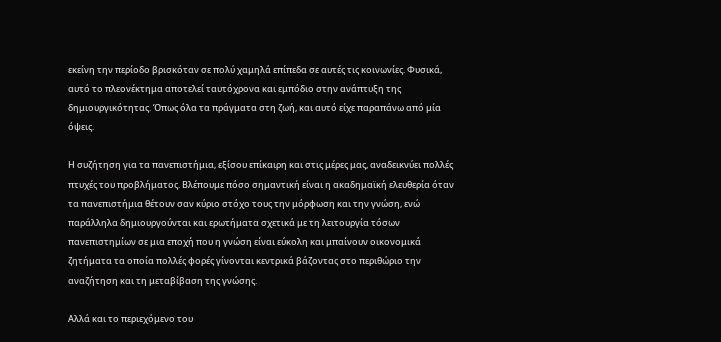εκείνη την περίοδο βρισκόταν σε πολύ χαμηλά επίπεδα σε αυτές τις κοινωνίες. Φυσικά, αυτό το πλεονέκτημα αποτελεί ταυτόχρονα και εμπόδιο στην ανάπτυξη της δημιουργικότητας. Όπως όλα τα πράγματα στη ζωή, και αυτό είχε παραπάνω από μία όψεις.

Η συζήτηση για τα πανεπιστήμια, εξίσου επίκαιρη και στις μέρες μας, αναδεικνύει πολλές πτυχές του προβλήματος. Βλέπουμε πόσο σημαντική είναι η ακαδημαϊκή ελευθερία όταν τα πανεπιστήμια θέτουν σαν κύριο στόχο τους την μόρφωση και την γνώση, ενώ παράλληλα δημιουργούνται και ερωτήματα σχετικά με τη λειτουργία τόσων πανεπιστημίων σε μια εποχή που η γνώση είναι εύκολη και μπαίνουν οικονομικά ζητήματα τα οποία πολλές φορές γίνονται κεντρικά βάζοντας στο περιθώριο την αναζήτηση και τη μεταβίβαση της γνώσης.

Αλλά και το περιεχόμενο του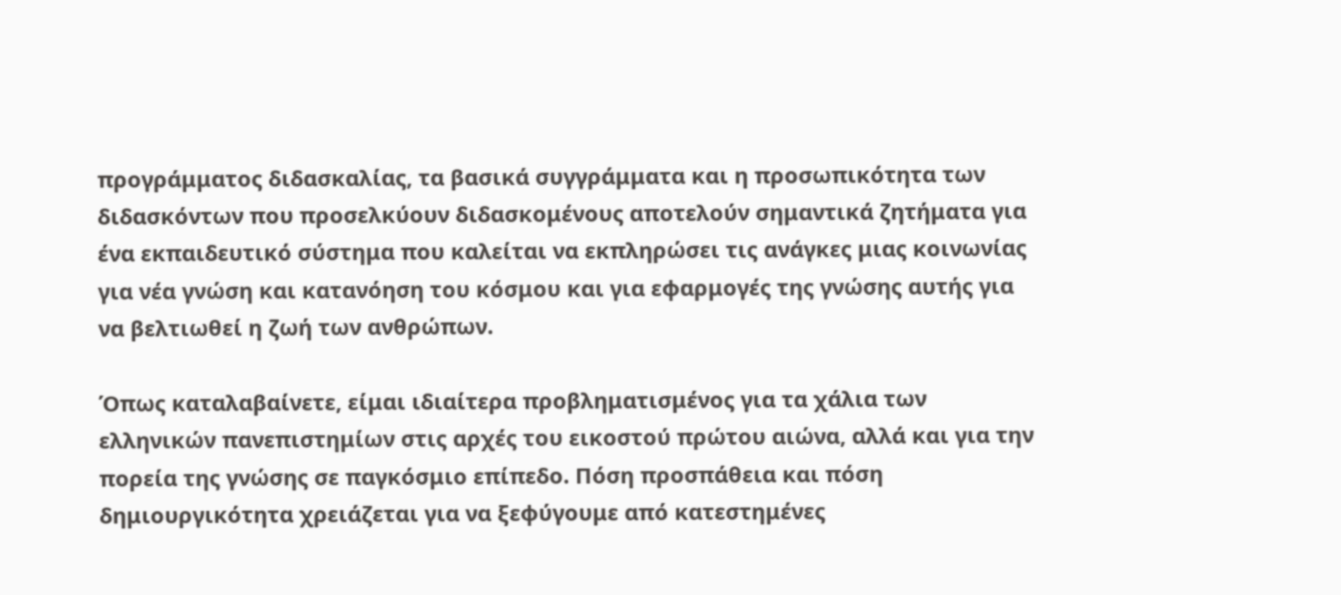προγράμματος διδασκαλίας, τα βασικά συγγράμματα και η προσωπικότητα των διδασκόντων που προσελκύουν διδασκομένους αποτελούν σημαντικά ζητήματα για ένα εκπαιδευτικό σύστημα που καλείται να εκπληρώσει τις ανάγκες μιας κοινωνίας για νέα γνώση και κατανόηση του κόσμου και για εφαρμογές της γνώσης αυτής για να βελτιωθεί η ζωή των ανθρώπων.

Όπως καταλαβαίνετε, είμαι ιδιαίτερα προβληματισμένος για τα χάλια των ελληνικών πανεπιστημίων στις αρχές του εικοστού πρώτου αιώνα, αλλά και για την πορεία της γνώσης σε παγκόσμιο επίπεδο. Πόση προσπάθεια και πόση δημιουργικότητα χρειάζεται για να ξεφύγουμε από κατεστημένες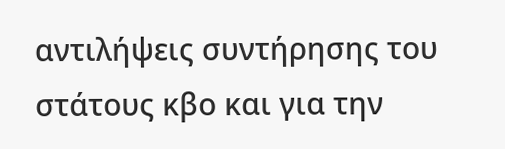αντιλήψεις συντήρησης του στάτους κβο και για την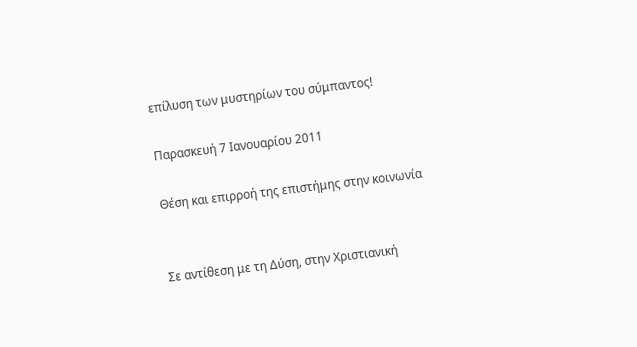επίλυση των μυστηρίων του σύμπαντος!

Παρασκευή 7 Ιανουαρίου 2011

Θέση και επιρροή της επιστήμης στην κοινωνία


Σε αντίθεση με τη Δύση, στην Χριστιανική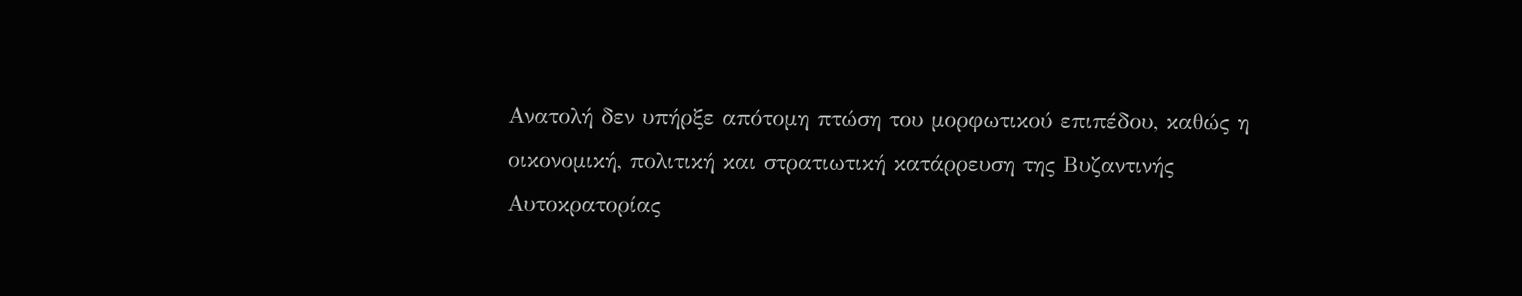Ανατολή δεν υπήρξε απότομη πτώση του μορφωτικού επιπέδου, καθώς η οικονομική, πολιτική και στρατιωτική κατάρρευση της Βυζαντινής Αυτοκρατορίας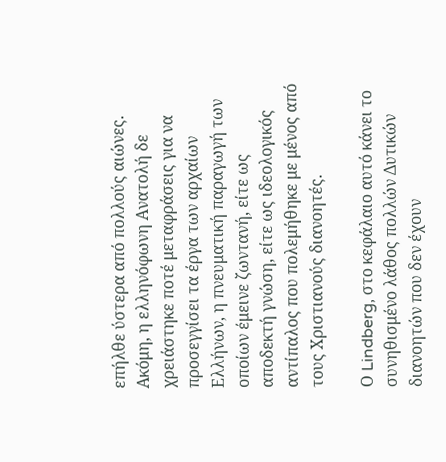επήλθε ύστερα από πολλούς αιώνες. Ακόμη, η ελληνόφωνη Ανατολή δε χρειάστηκε ποτέ μεταφράσεις για να προσεγγίσει τα έργα των αρχαίων Ελλήνων, η πνευματική παραγωγή των οποίων έμεινε ζωντανή, είτε ως αποδεκτή γνώση, είτε ως ιδεολογικός αντίπαλος που πολεμήθηκε με μένος από τους Χριστιανούς διανοητές.

Ο Lindberg, στο κεφάλαιο αυτό κάνει το συνηθισμένο λάθος πολλών Δυτικών διανοητών που δεν έχουν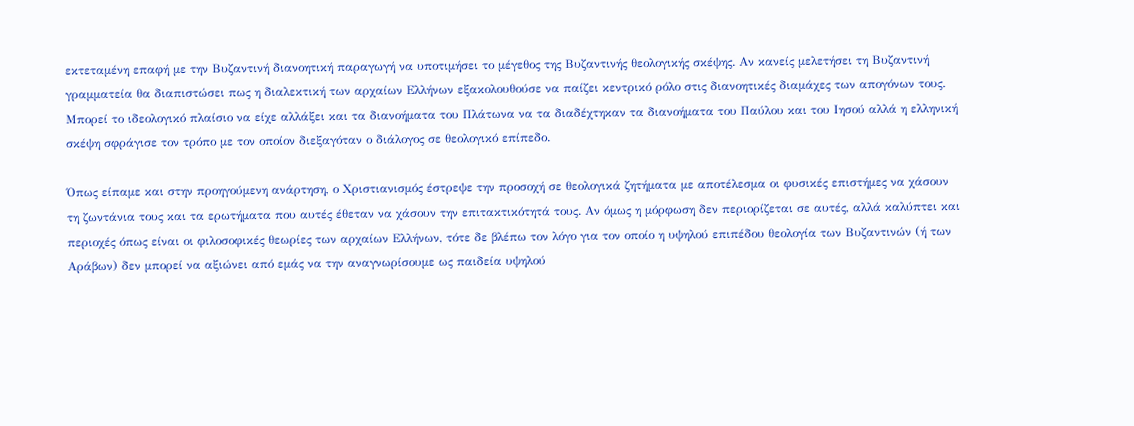εκτεταμένη επαφή με την Βυζαντινή διανοητική παραγωγή να υποτιμήσει το μέγεθος της Βυζαντινής θεολογικής σκέψης. Αν κανείς μελετήσει τη Βυζαντινή γραμματεία θα διαπιστώσει πως η διαλεκτική των αρχαίων Ελλήνων εξακολουθούσε να παίζει κεντρικό ρόλο στις διανοητικές διαμάχες των απογόνων τους. Μπορεί το ιδεολογικό πλαίσιο να είχε αλλάξει και τα διανοήματα του Πλάτωνα να τα διαδέχτηκαν τα διανοήματα του Παύλου και του Ιησού αλλά η ελληνική σκέψη σφράγισε τον τρόπο με τον οποίον διεξαγόταν ο διάλογος σε θεολογικό επίπεδο.

Όπως είπαμε και στην προηγούμενη ανάρτηση, ο Χριστιανισμός έστρεψε την προσοχή σε θεολογικά ζητήματα με αποτέλεσμα οι φυσικές επιστήμες να χάσουν τη ζωντάνια τους και τα ερωτήματα που αυτές έθεταν να χάσουν την επιτακτικότητά τους. Αν όμως η μόρφωση δεν περιορίζεται σε αυτές, αλλά καλύπτει και περιοχές όπως είναι οι φιλοσοφικές θεωρίες των αρχαίων Ελλήνων, τότε δε βλέπω τον λόγο για τον οποίο η υψηλού επιπέδου θεολογία των Βυζαντινών (ή των Αράβων) δεν μπορεί να αξιώνει από εμάς να την αναγνωρίσουμε ως παιδεία υψηλού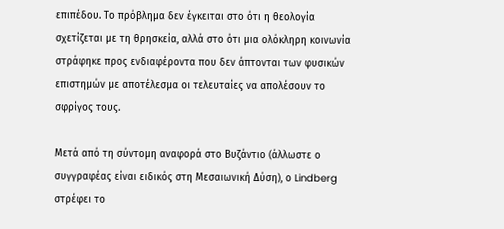επιπέδου. Το πρόβλημα δεν έγκειται στο ότι η θεολογία σχετίζεται με τη θρησκεία, αλλά στο ότι μια ολόκληρη κοινωνία στράφηκε προς ενδιαφέροντα που δεν άπτονται των φυσικών επιστημών με αποτέλεσμα οι τελευταίες να απολέσουν το σφρίγος τους.

Μετά από τη σύντομη αναφορά στο Βυζάντιο (άλλωστε ο συγγραφέας είναι ειδικός στη Μεσαιωνική Δύση), ο Lindberg στρέφει το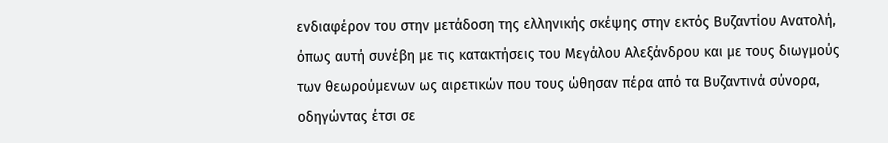ενδιαφέρον του στην μετάδοση της ελληνικής σκέψης στην εκτός Βυζαντίου Ανατολή, όπως αυτή συνέβη με τις κατακτήσεις του Μεγάλου Αλεξάνδρου και με τους διωγμούς των θεωρούμενων ως αιρετικών που τους ώθησαν πέρα από τα Βυζαντινά σύνορα, οδηγώντας έτσι σε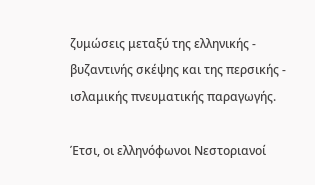ζυμώσεις μεταξύ της ελληνικής - βυζαντινής σκέψης και της περσικής - ισλαμικής πνευματικής παραγωγής.

Έτσι, οι ελληνόφωνοι Νεστοριανοί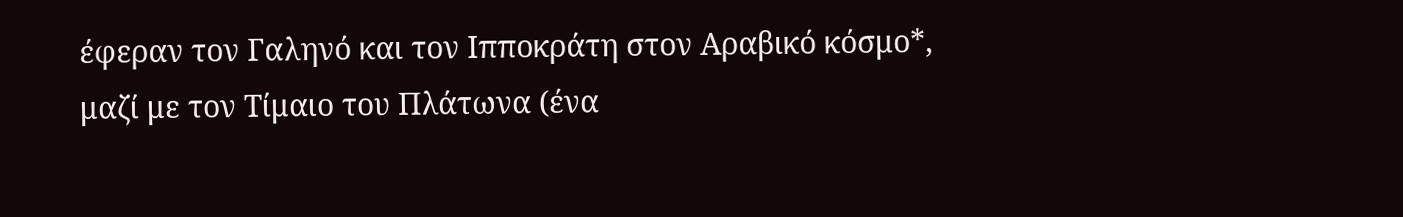έφεραν τον Γαληνό και τον Ιπποκράτη στον Αραβικό κόσμο*, μαζί με τον Τίμαιο του Πλάτωνα (ένα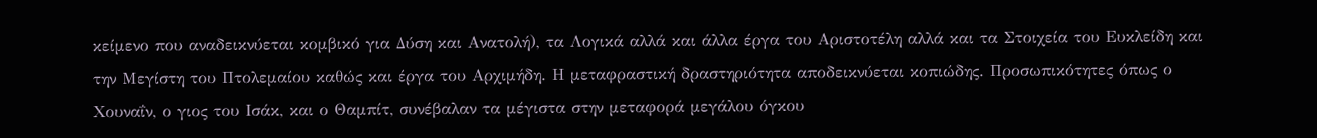κείμενο που αναδεικνύεται κομβικό για Δύση και Ανατολή), τα Λογικά αλλά και άλλα έργα του Αριστοτέλη αλλά και τα Στοιχεία του Ευκλείδη και την Μεγίστη του Πτολεμαίου καθώς και έργα του Αρχιμήδη. Η μεταφραστική δραστηριότητα αποδεικνύεται κοπιώδης. Προσωπικότητες όπως ο Χουναΐν, ο γιος του Ισάκ, και ο Θαμπίτ, συνέβαλαν τα μέγιστα στην μεταφορά μεγάλου όγκου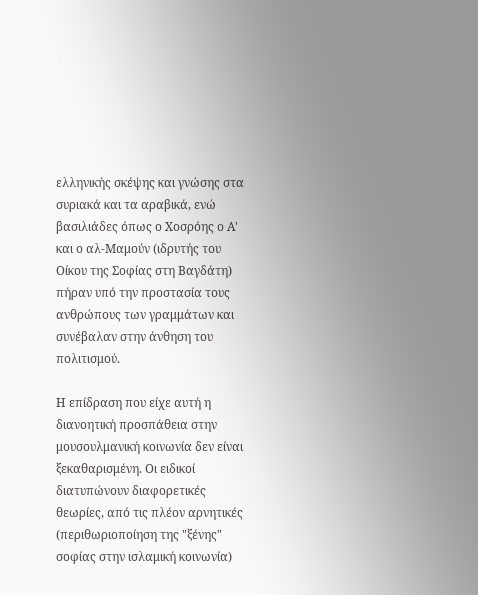ελληνικής σκέψης και γνώσης στα συριακά και τα αραβικά, ενώ βασιλιάδες όπως ο Χοσρόης ο Α' και ο αλ-Μαμούν (ιδρυτής του Οίκου της Σοφίας στη Βαγδάτη) πήραν υπό την προστασία τους ανθρώπους των γραμμάτων και συνέβαλαν στην άνθηση του πολιτισμού.

Η επίδραση που είχε αυτή η διανοητική προσπάθεια στην μουσουλμανική κοινωνία δεν είναι ξεκαθαρισμένη. Οι ειδικοί διατυπώνουν διαφορετικές θεωρίες, από τις πλέον αρνητικές (περιθωριοποίηση της "ξένης" σοφίας στην ισλαμική κοινωνία)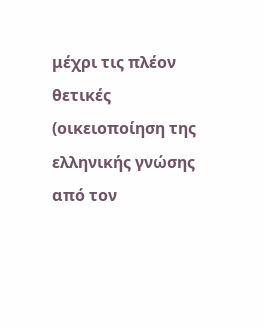μέχρι τις πλέον θετικές (οικειοποίηση της ελληνικής γνώσης από τον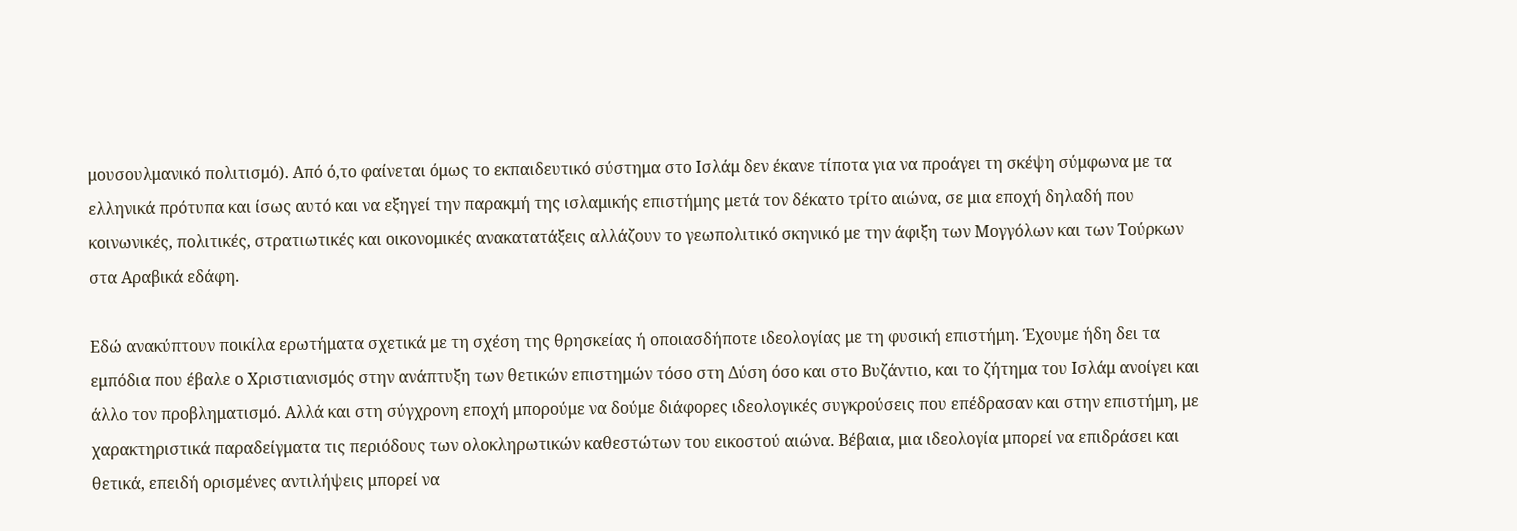μουσουλμανικό πολιτισμό). Από ό,το φαίνεται όμως το εκπαιδευτικό σύστημα στο Ισλάμ δεν έκανε τίποτα για να προάγει τη σκέψη σύμφωνα με τα ελληνικά πρότυπα και ίσως αυτό και να εξηγεί την παρακμή της ισλαμικής επιστήμης μετά τον δέκατο τρίτο αιώνα, σε μια εποχή δηλαδή που κοινωνικές, πολιτικές, στρατιωτικές και οικονομικές ανακατατάξεις αλλάζουν το γεωπολιτικό σκηνικό με την άφιξη των Μογγόλων και των Τούρκων στα Αραβικά εδάφη.

Εδώ ανακύπτουν ποικίλα ερωτήματα σχετικά με τη σχέση της θρησκείας ή οποιασδήποτε ιδεολογίας με τη φυσική επιστήμη. Έχουμε ήδη δει τα εμπόδια που έβαλε ο Χριστιανισμός στην ανάπτυξη των θετικών επιστημών τόσο στη Δύση όσο και στο Βυζάντιο, και το ζήτημα του Ισλάμ ανοίγει και άλλο τον προβληματισμό. Αλλά και στη σύγχρονη εποχή μπορούμε να δούμε διάφορες ιδεολογικές συγκρούσεις που επέδρασαν και στην επιστήμη, με χαρακτηριστικά παραδείγματα τις περιόδους των ολοκληρωτικών καθεστώτων του εικοστού αιώνα. Βέβαια, μια ιδεολογία μπορεί να επιδράσει και θετικά, επειδή ορισμένες αντιλήψεις μπορεί να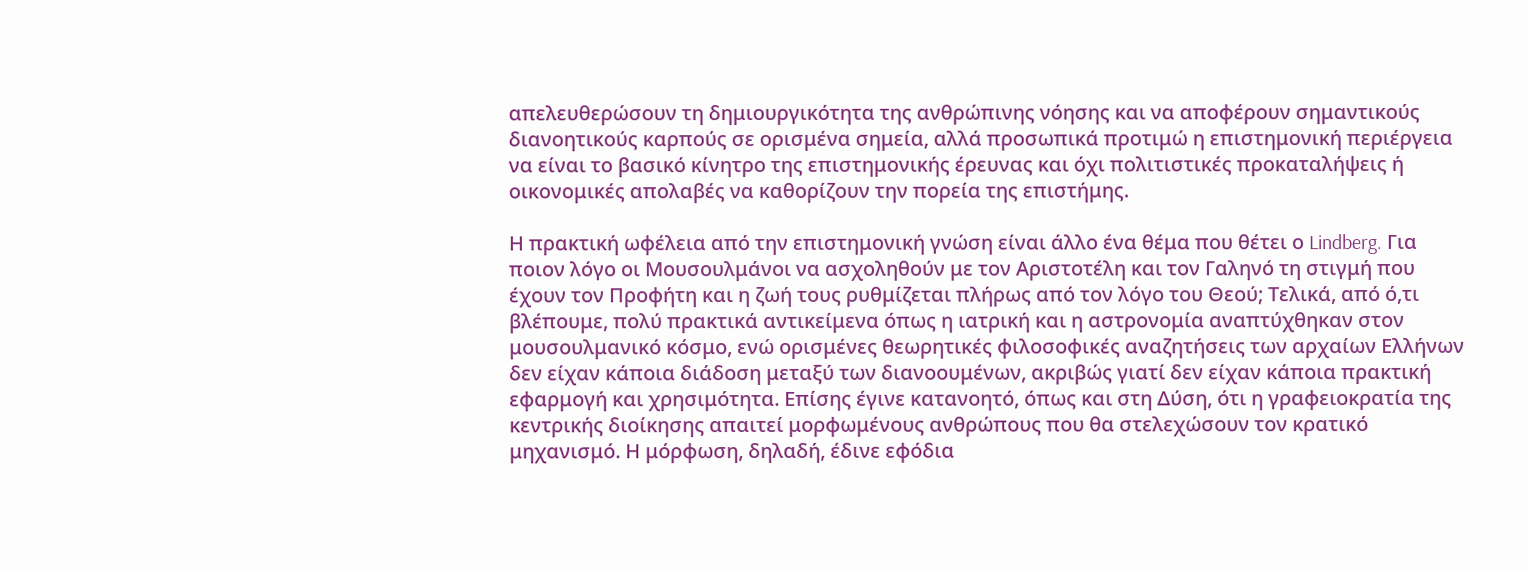απελευθερώσουν τη δημιουργικότητα της ανθρώπινης νόησης και να αποφέρουν σημαντικούς διανοητικούς καρπούς σε ορισμένα σημεία, αλλά προσωπικά προτιμώ η επιστημονική περιέργεια να είναι το βασικό κίνητρο της επιστημονικής έρευνας και όχι πολιτιστικές προκαταλήψεις ή οικονομικές απολαβές να καθορίζουν την πορεία της επιστήμης.

Η πρακτική ωφέλεια από την επιστημονική γνώση είναι άλλο ένα θέμα που θέτει ο Lindberg. Για ποιον λόγο οι Μουσουλμάνοι να ασχοληθούν με τον Αριστοτέλη και τον Γαληνό τη στιγμή που έχουν τον Προφήτη και η ζωή τους ρυθμίζεται πλήρως από τον λόγο του Θεού; Τελικά, από ό,τι βλέπουμε, πολύ πρακτικά αντικείμενα όπως η ιατρική και η αστρονομία αναπτύχθηκαν στον μουσουλμανικό κόσμο, ενώ ορισμένες θεωρητικές φιλοσοφικές αναζητήσεις των αρχαίων Ελλήνων δεν είχαν κάποια διάδοση μεταξύ των διανοουμένων, ακριβώς γιατί δεν είχαν κάποια πρακτική εφαρμογή και χρησιμότητα. Επίσης έγινε κατανοητό, όπως και στη Δύση, ότι η γραφειοκρατία της κεντρικής διοίκησης απαιτεί μορφωμένους ανθρώπους που θα στελεχώσουν τον κρατικό μηχανισμό. Η μόρφωση, δηλαδή, έδινε εφόδια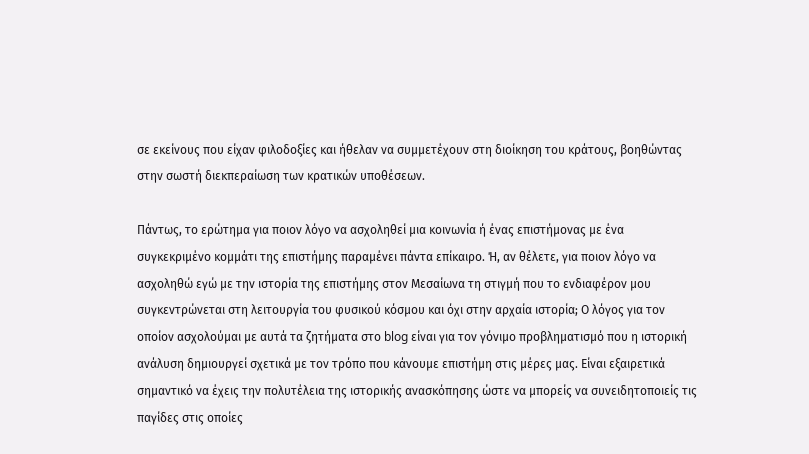σε εκείνους που είχαν φιλοδοξίες και ήθελαν να συμμετέχουν στη διοίκηση του κράτους, βοηθώντας στην σωστή διεκπεραίωση των κρατικών υποθέσεων.

Πάντως, το ερώτημα για ποιον λόγο να ασχοληθεί μια κοινωνία ή ένας επιστήμονας με ένα συγκεκριμένο κομμάτι της επιστήμης παραμένει πάντα επίκαιρο. Ή, αν θέλετε, για ποιον λόγο να ασχοληθώ εγώ με την ιστορία της επιστήμης στον Μεσαίωνα τη στιγμή που το ενδιαφέρον μου συγκεντρώνεται στη λειτουργία του φυσικού κόσμου και όχι στην αρχαία ιστορία; Ο λόγος για τον οποίον ασχολούμαι με αυτά τα ζητήματα στο blog είναι για τον γόνιμο προβληματισμό που η ιστορική ανάλυση δημιουργεί σχετικά με τον τρόπο που κάνουμε επιστήμη στις μέρες μας. Είναι εξαιρετικά σημαντικό να έχεις την πολυτέλεια της ιστορικής ανασκόπησης ώστε να μπορείς να συνειδητοποιείς τις παγίδες στις οποίες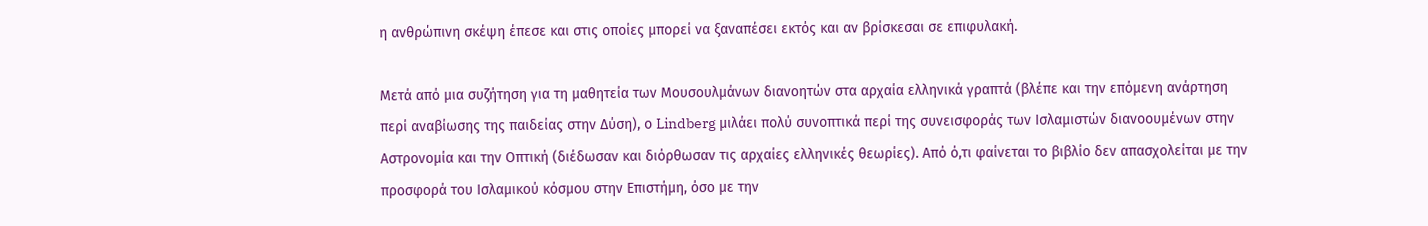η ανθρώπινη σκέψη έπεσε και στις οποίες μπορεί να ξαναπέσει εκτός και αν βρίσκεσαι σε επιφυλακή.

Μετά από μια συζήτηση για τη μαθητεία των Μουσουλμάνων διανοητών στα αρχαία ελληνικά γραπτά (βλέπε και την επόμενη ανάρτηση περί αναβίωσης της παιδείας στην Δύση), ο Lindberg μιλάει πολύ συνοπτικά περί της συνεισφοράς των Ισλαμιστών διανοουμένων στην Αστρονομία και την Οπτική (διέδωσαν και διόρθωσαν τις αρχαίες ελληνικές θεωρίες). Από ό,τι φαίνεται το βιβλίο δεν απασχολείται με την προσφορά του Ισλαμικού κόσμου στην Επιστήμη, όσο με την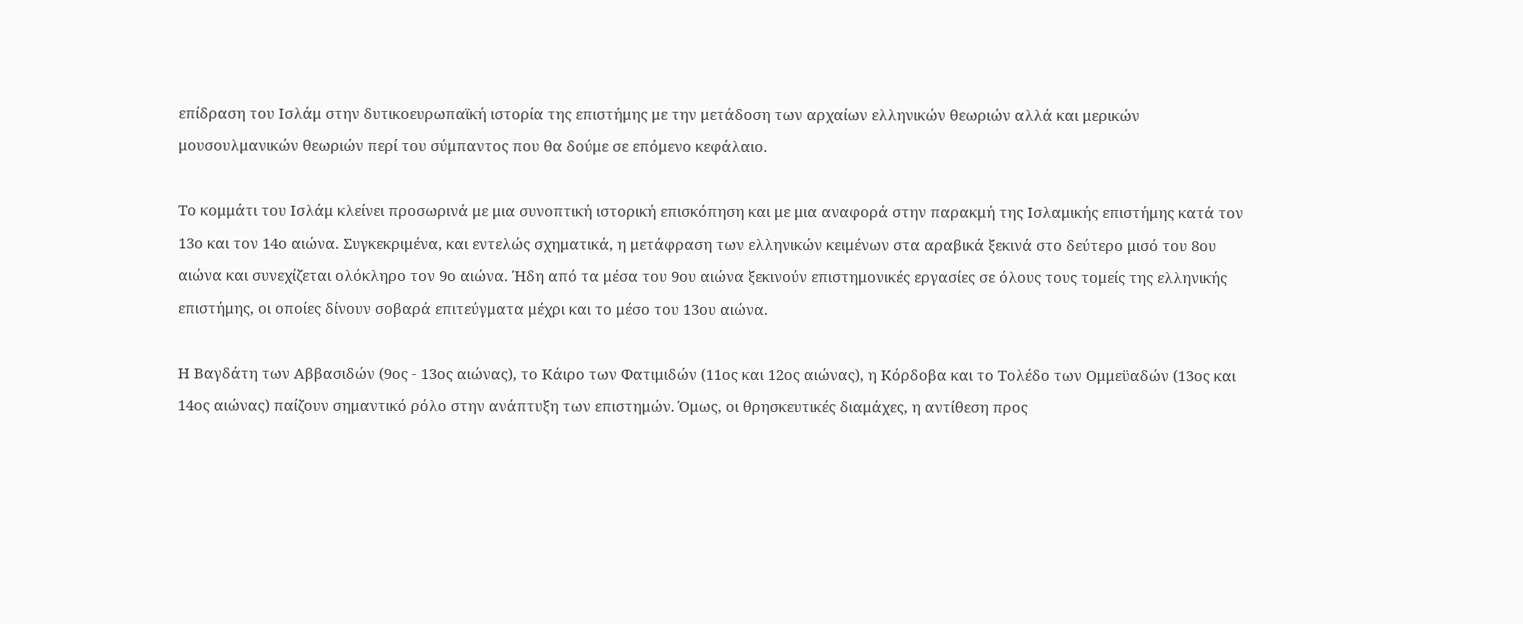επίδραση του Ισλάμ στην δυτικοευρωπαϊκή ιστορία της επιστήμης με την μετάδοση των αρχαίων ελληνικών θεωριών αλλά και μερικών μουσουλμανικών θεωριών περί του σύμπαντος που θα δούμε σε επόμενο κεφάλαιο.

Το κομμάτι του Ισλάμ κλείνει προσωρινά με μια συνοπτική ιστορική επισκόπηση και με μια αναφορά στην παρακμή της Ισλαμικής επιστήμης κατά τον 13ο και τον 14ο αιώνα. Συγκεκριμένα, και εντελώς σχηματικά, η μετάφραση των ελληνικών κειμένων στα αραβικά ξεκινά στο δεύτερο μισό του 8ου αιώνα και συνεχίζεται ολόκληρο τον 9ο αιώνα. Ήδη από τα μέσα του 9ου αιώνα ξεκινούν επιστημονικές εργασίες σε όλους τους τομείς της ελληνικής επιστήμης, οι οποίες δίνουν σοβαρά επιτεύγματα μέχρι και το μέσο του 13ου αιώνα.

Η Βαγδάτη των Αββασιδών (9ος - 13ος αιώνας), το Κάιρο των Φατιμιδών (11ος και 12ος αιώνας), η Κόρδοβα και το Τολέδο των Ομμεϋαδών (13ος και 14ος αιώνας) παίζουν σημαντικό ρόλο στην ανάπτυξη των επιστημών. Όμως, οι θρησκευτικές διαμάχες, η αντίθεση προς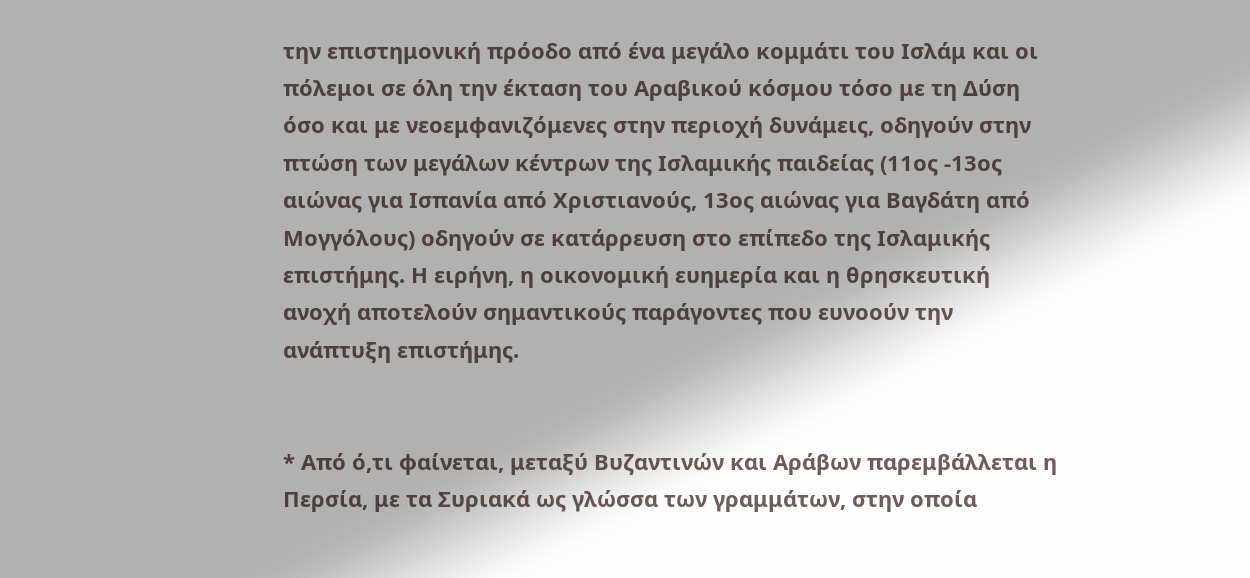την επιστημονική πρόοδο από ένα μεγάλο κομμάτι του Ισλάμ και οι πόλεμοι σε όλη την έκταση του Αραβικού κόσμου τόσο με τη Δύση όσο και με νεοεμφανιζόμενες στην περιοχή δυνάμεις, οδηγούν στην πτώση των μεγάλων κέντρων της Ισλαμικής παιδείας (11ος -13ος αιώνας για Ισπανία από Χριστιανούς, 13ος αιώνας για Βαγδάτη από Μογγόλους) οδηγούν σε κατάρρευση στο επίπεδο της Ισλαμικής επιστήμης. Η ειρήνη, η οικονομική ευημερία και η θρησκευτική ανοχή αποτελούν σημαντικούς παράγοντες που ευνοούν την ανάπτυξη επιστήμης.


* Από ό,τι φαίνεται, μεταξύ Βυζαντινών και Αράβων παρεμβάλλεται η Περσία, με τα Συριακά ως γλώσσα των γραμμάτων, στην οποία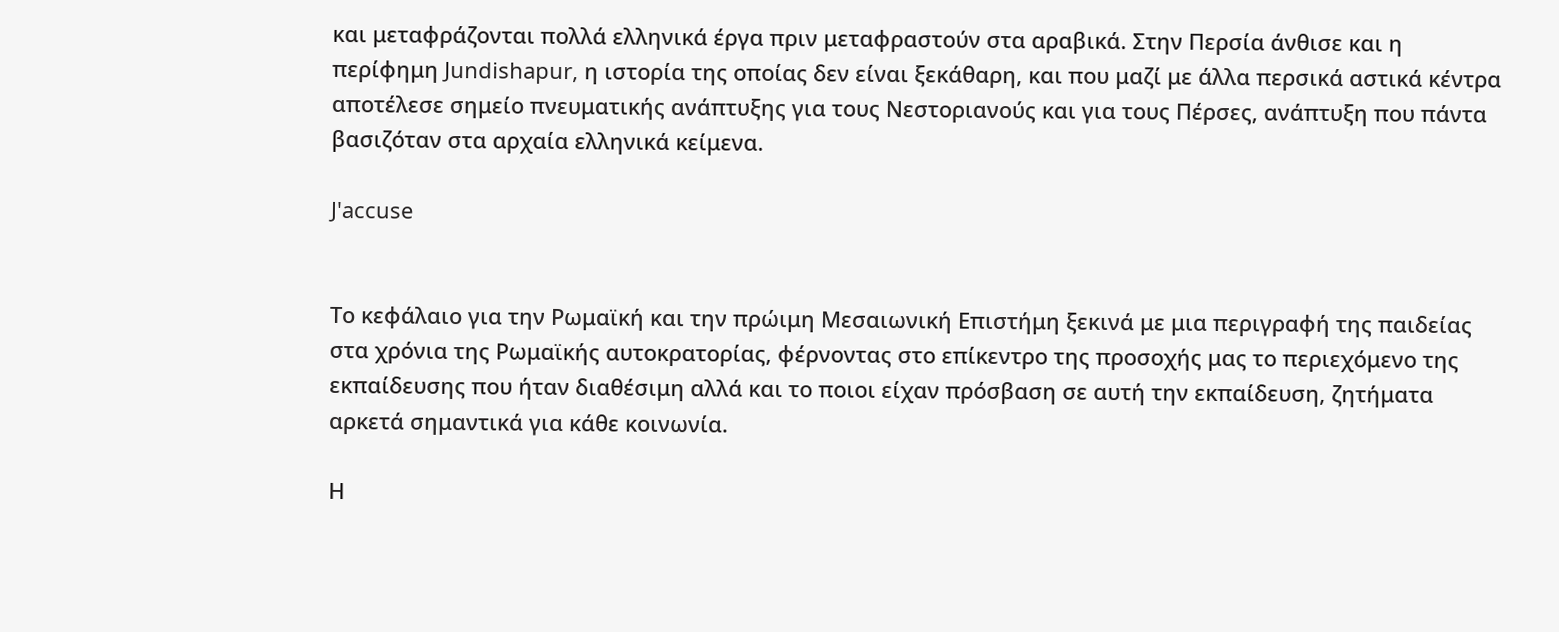και μεταφράζονται πολλά ελληνικά έργα πριν μεταφραστούν στα αραβικά. Στην Περσία άνθισε και η περίφημη Jundishapur, η ιστορία της οποίας δεν είναι ξεκάθαρη, και που μαζί με άλλα περσικά αστικά κέντρα αποτέλεσε σημείο πνευματικής ανάπτυξης για τους Νεστοριανούς και για τους Πέρσες, ανάπτυξη που πάντα βασιζόταν στα αρχαία ελληνικά κείμενα.

J'accuse


Το κεφάλαιο για την Ρωμαϊκή και την πρώιμη Μεσαιωνική Επιστήμη ξεκινά με μια περιγραφή της παιδείας στα χρόνια της Ρωμαϊκής αυτοκρατορίας, φέρνοντας στο επίκεντρο της προσοχής μας το περιεχόμενο της εκπαίδευσης που ήταν διαθέσιμη αλλά και το ποιοι είχαν πρόσβαση σε αυτή την εκπαίδευση, ζητήματα αρκετά σημαντικά για κάθε κοινωνία.

Η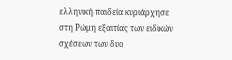ελληνική παιδεία κυριάρχησε στη Ρώμη εξαιτίας των ειδικών σχέσεων των δυο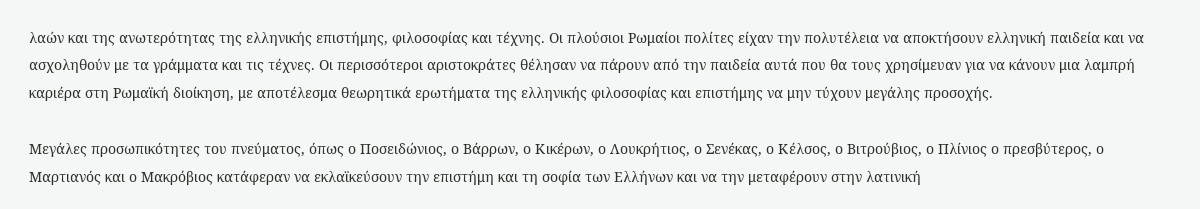λαών και της ανωτερότητας της ελληνικής επιστήμης, φιλοσοφίας και τέχνης. Οι πλούσιοι Ρωμαίοι πολίτες είχαν την πολυτέλεια να αποκτήσουν ελληνική παιδεία και να ασχοληθούν με τα γράμματα και τις τέχνες. Οι περισσότεροι αριστοκράτες θέλησαν να πάρουν από την παιδεία αυτά που θα τους χρησίμευαν για να κάνουν μια λαμπρή καριέρα στη Ρωμαϊκή διοίκηση, με αποτέλεσμα θεωρητικά ερωτήματα της ελληνικής φιλοσοφίας και επιστήμης να μην τύχουν μεγάλης προσοχής.

Μεγάλες προσωπικότητες του πνεύματος, όπως ο Ποσειδώνιος, ο Βάρρων, ο Κικέρων, ο Λουκρήτιος, ο Σενέκας, ο Κέλσος, ο Βιτρούβιος, ο Πλίνιος ο πρεσβύτερος, ο Μαρτιανός και ο Μακρόβιος κατάφεραν να εκλαϊκεύσουν την επιστήμη και τη σοφία των Ελλήνων και να την μεταφέρουν στην λατινική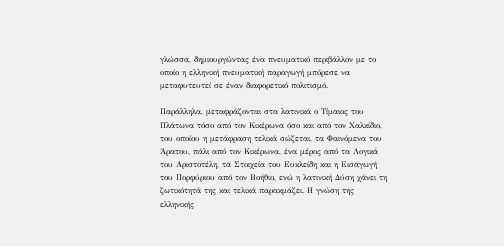γλώσσα, δημιουργώντας ένα πνευματικό περιβάλλον με το οποίο η ελληνική πνευματική παραγωγή μπόρεσε να μεταφυτευτεί σε έναν διαφορετικό πολιτισμό.

Παράλληλα, μεταφράζονται στα λατινικά ο Τίμαιος του Πλάτωνα τόσο από τον Κικέρωνα όσο και από τον Χαλκίδιο, του οποίου η μετάφραση τελικά σώζεται, τα Φαινόμενα του Άρατου, πάλι από τον Κικέρωνα, ένα μέρος από τα Λογικά του Αριστοτέλη, τα Στοιχεία του Ευκλείδη και η Εισαγωγή του Πορφύριου από τον Βοήθιο, ενώ η λατινική Δύση χάνει τη ζωτικότητά της και τελικά παρακμάζει. Η γνώση της ελληνικής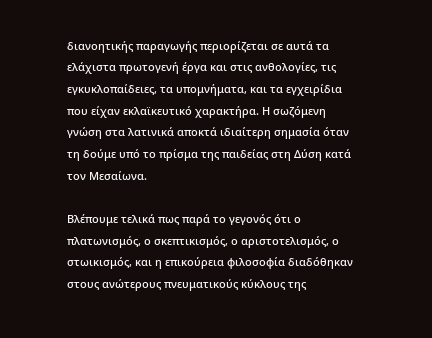διανοητικής παραγωγής περιορίζεται σε αυτά τα ελάχιστα πρωτογενή έργα και στις ανθολογίες, τις εγκυκλοπαίδειες, τα υπομνήματα, και τα εγχειρίδια που είχαν εκλαϊκευτικό χαρακτήρα. Η σωζόμενη γνώση στα λατινικά αποκτά ιδιαίτερη σημασία όταν τη δούμε υπό το πρίσμα της παιδείας στη Δύση κατά τον Μεσαίωνα.

Βλέπουμε τελικά πως παρά το γεγονός ότι ο πλατωνισμός, ο σκεπτικισμός, ο αριστοτελισμός, ο στωικισμός, και η επικούρεια φιλοσοφία διαδόθηκαν στους ανώτερους πνευματικούς κύκλους της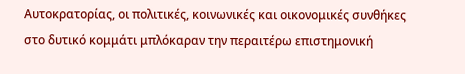Αυτοκρατορίας, οι πολιτικές, κοινωνικές και οικονομικές συνθήκες στο δυτικό κομμάτι μπλόκαραν την περαιτέρω επιστημονική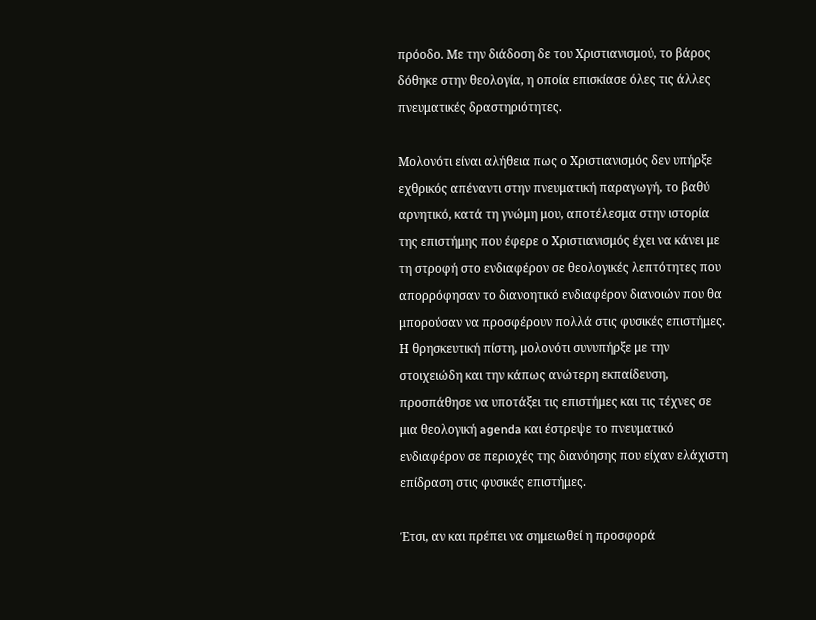πρόοδο. Με την διάδοση δε του Χριστιανισμού, το βάρος δόθηκε στην θεολογία, η οποία επισκίασε όλες τις άλλες πνευματικές δραστηριότητες.

Μολονότι είναι αλήθεια πως ο Χριστιανισμός δεν υπήρξε εχθρικός απέναντι στην πνευματική παραγωγή, το βαθύ αρνητικό, κατά τη γνώμη μου, αποτέλεσμα στην ιστορία της επιστήμης που έφερε ο Χριστιανισμός έχει να κάνει με τη στροφή στο ενδιαφέρον σε θεολογικές λεπτότητες που απορρόφησαν το διανοητικό ενδιαφέρον διανοιών που θα μπορούσαν να προσφέρουν πολλά στις φυσικές επιστήμες. Η θρησκευτική πίστη, μολονότι συνυπήρξε με την στοιχειώδη και την κάπως ανώτερη εκπαίδευση, προσπάθησε να υποτάξει τις επιστήμες και τις τέχνες σε μια θεολογική agenda και έστρεψε το πνευματικό ενδιαφέρον σε περιοχές της διανόησης που είχαν ελάχιστη επίδραση στις φυσικές επιστήμες.

Έτσι, αν και πρέπει να σημειωθεί η προσφορά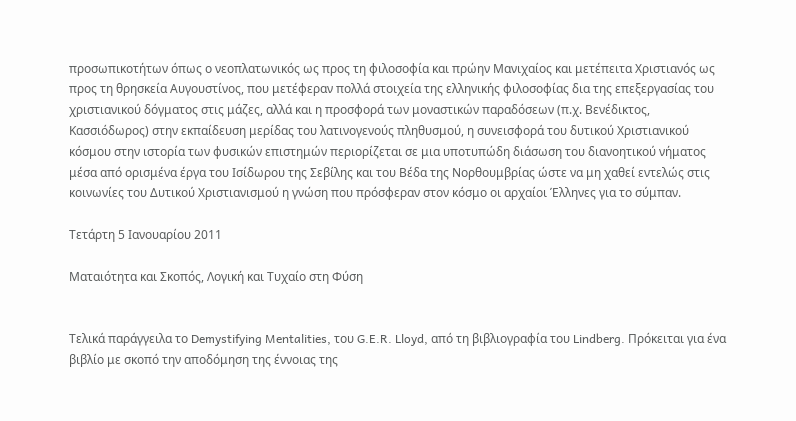προσωπικοτήτων όπως ο νεοπλατωνικός ως προς τη φιλοσοφία και πρώην Μανιχαίος και μετέπειτα Χριστιανός ως προς τη θρησκεία Αυγουστίνος, που μετέφεραν πολλά στοιχεία της ελληνικής φιλοσοφίας δια της επεξεργασίας του χριστιανικού δόγματος στις μάζες, αλλά και η προσφορά των μοναστικών παραδόσεων (π.χ. Βενέδικτος, Κασσιόδωρος) στην εκπαίδευση μερίδας του λατινογενούς πληθυσμού, η συνεισφορά του δυτικού Χριστιανικού κόσμου στην ιστορία των φυσικών επιστημών περιορίζεται σε μια υποτυπώδη διάσωση του διανοητικού νήματος μέσα από ορισμένα έργα του Ισίδωρου της Σεβίλης και του Βέδα της Νορθουμβρίας ώστε να μη χαθεί εντελώς στις κοινωνίες του Δυτικού Χριστιανισμού η γνώση που πρόσφεραν στον κόσμο οι αρχαίοι Έλληνες για το σύμπαν.

Τετάρτη 5 Ιανουαρίου 2011

Ματαιότητα και Σκοπός, Λογική και Τυχαίο στη Φύση


Τελικά παράγγειλα το Demystifying Mentalities, του G.E.R. Lloyd, από τη βιβλιογραφία του Lindberg. Πρόκειται για ένα βιβλίο με σκοπό την αποδόμηση της έννοιας της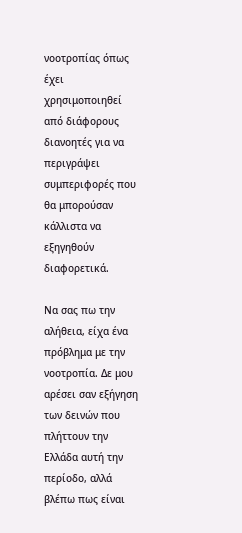νοοτροπίας όπως έχει χρησιμοποιηθεί από διάφορους διανοητές για να περιγράψει συμπεριφορές που θα μπορούσαν κάλλιστα να εξηγηθούν διαφορετικά.

Να σας πω την αλήθεια, είχα ένα πρόβλημα με την νοοτροπία. Δε μου αρέσει σαν εξήγηση των δεινών που πλήττουν την Ελλάδα αυτή την περίοδο, αλλά βλέπω πως είναι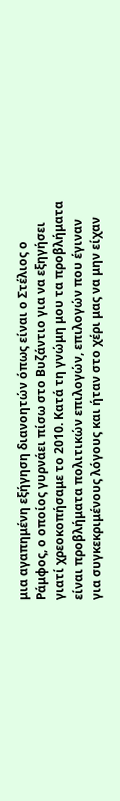μια αγαπημένη εξήγηση διανοητών όπως είναι ο Στέλιος ο Ράμφος, ο οποίος γυρνάει πίσω στο Βυζάντιο για να εξηγήσει γιατί χρεοκοπήσαμε το 2010. Κατά τη γνώμη μου τα προβλήματα είναι προβλήματα πολιτικών επιλογών, επιλογών που έγιναν για συγκεκριμένους λόγους και ήταν στο χέρι μας να μην είχαν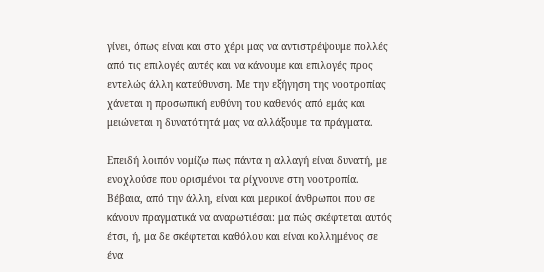γίνει, όπως είναι και στο χέρι μας να αντιστρέψουμε πολλές από τις επιλογές αυτές και να κάνουμε και επιλογές προς εντελώς άλλη κατεύθυνση. Με την εξήγηση της νοοτροπίας χάνεται η προσωπική ευθύνη του καθενός από εμάς και μειώνεται η δυνατότητά μας να αλλάξουμε τα πράγματα.

Επειδή λοιπόν νομίζω πως πάντα η αλλαγή είναι δυνατή, με ενοχλούσε που ορισμένοι τα ρίχνουνε στη νοοτροπία. Βέβαια, από την άλλη, είναι και μερικοί άνθρωποι που σε κάνουν πραγματικά να αναρωτιέσαι: μα πώς σκέφτεται αυτός έτσι, ή, μα δε σκέφτεται καθόλου και είναι κολλημένος σε ένα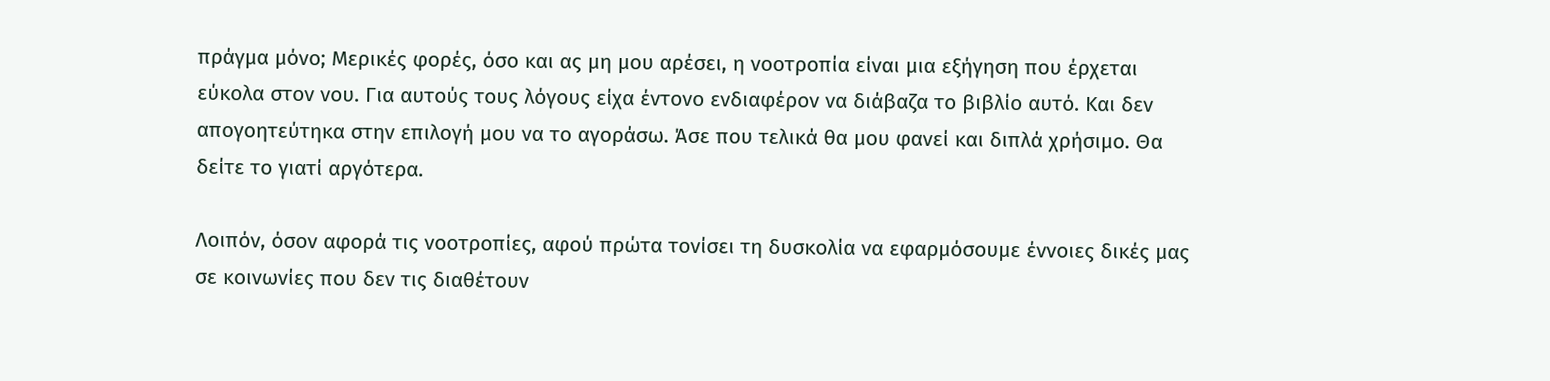πράγμα μόνο; Μερικές φορές, όσο και ας μη μου αρέσει, η νοοτροπία είναι μια εξήγηση που έρχεται εύκολα στον νου. Για αυτούς τους λόγους είχα έντονο ενδιαφέρον να διάβαζα το βιβλίο αυτό. Και δεν απογοητεύτηκα στην επιλογή μου να το αγοράσω. Άσε που τελικά θα μου φανεί και διπλά χρήσιμο. Θα δείτε το γιατί αργότερα.

Λοιπόν, όσον αφορά τις νοοτροπίες, αφού πρώτα τονίσει τη δυσκολία να εφαρμόσουμε έννοιες δικές μας σε κοινωνίες που δεν τις διαθέτουν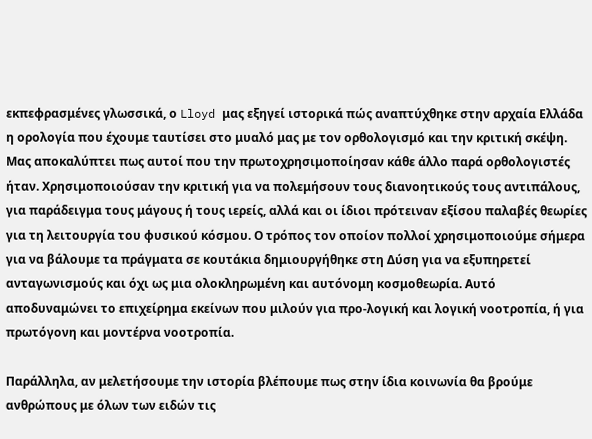εκπεφρασμένες γλωσσικά, ο Lloyd μας εξηγεί ιστορικά πώς αναπτύχθηκε στην αρχαία Ελλάδα η ορολογία που έχουμε ταυτίσει στο μυαλό μας με τον ορθολογισμό και την κριτική σκέψη. Μας αποκαλύπτει πως αυτοί που την πρωτοχρησιμοποίησαν κάθε άλλο παρά ορθολογιστές ήταν. Χρησιμοποιούσαν την κριτική για να πολεμήσουν τους διανοητικούς τους αντιπάλους, για παράδειγμα τους μάγους ή τους ιερείς, αλλά και οι ίδιοι πρότειναν εξίσου παλαβές θεωρίες για τη λειτουργία του φυσικού κόσμου. Ο τρόπος τον οποίον πολλοί χρησιμοποιούμε σήμερα για να βάλουμε τα πράγματα σε κουτάκια δημιουργήθηκε στη Δύση για να εξυπηρετεί ανταγωνισμούς και όχι ως μια ολοκληρωμένη και αυτόνομη κοσμοθεωρία. Αυτό αποδυναμώνει το επιχείρημα εκείνων που μιλούν για προ-λογική και λογική νοοτροπία, ή για πρωτόγονη και μοντέρνα νοοτροπία.

Παράλληλα, αν μελετήσουμε την ιστορία βλέπουμε πως στην ίδια κοινωνία θα βρούμε ανθρώπους με όλων των ειδών τις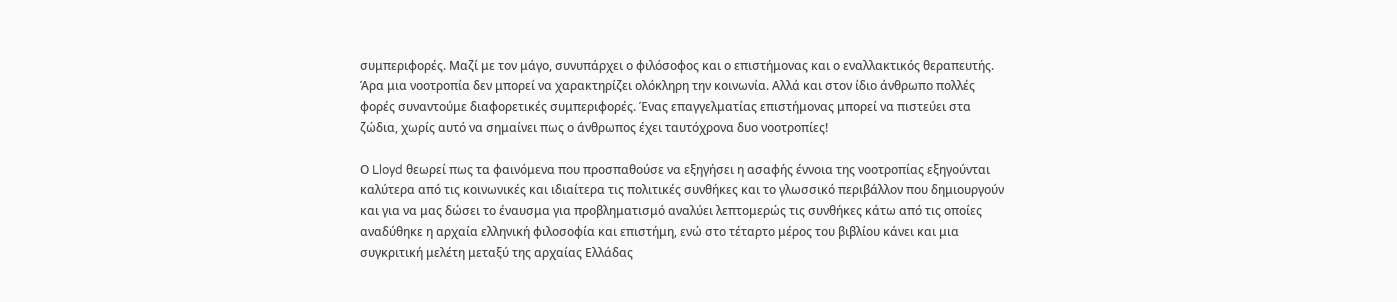συμπεριφορές. Μαζί με τον μάγο, συνυπάρχει ο φιλόσοφος και ο επιστήμονας και ο εναλλακτικός θεραπευτής. Άρα μια νοοτροπία δεν μπορεί να χαρακτηρίζει ολόκληρη την κοινωνία. Αλλά και στον ίδιο άνθρωπο πολλές φορές συναντούμε διαφορετικές συμπεριφορές. Ένας επαγγελματίας επιστήμονας μπορεί να πιστεύει στα ζώδια, χωρίς αυτό να σημαίνει πως ο άνθρωπος έχει ταυτόχρονα δυο νοοτροπίες!

Ο Lloyd θεωρεί πως τα φαινόμενα που προσπαθούσε να εξηγήσει η ασαφής έννοια της νοοτροπίας εξηγούνται καλύτερα από τις κοινωνικές και ιδιαίτερα τις πολιτικές συνθήκες και το γλωσσικό περιβάλλον που δημιουργούν και για να μας δώσει το έναυσμα για προβληματισμό αναλύει λεπτομερώς τις συνθήκες κάτω από τις οποίες αναδύθηκε η αρχαία ελληνική φιλοσοφία και επιστήμη, ενώ στο τέταρτο μέρος του βιβλίου κάνει και μια συγκριτική μελέτη μεταξύ της αρχαίας Ελλάδας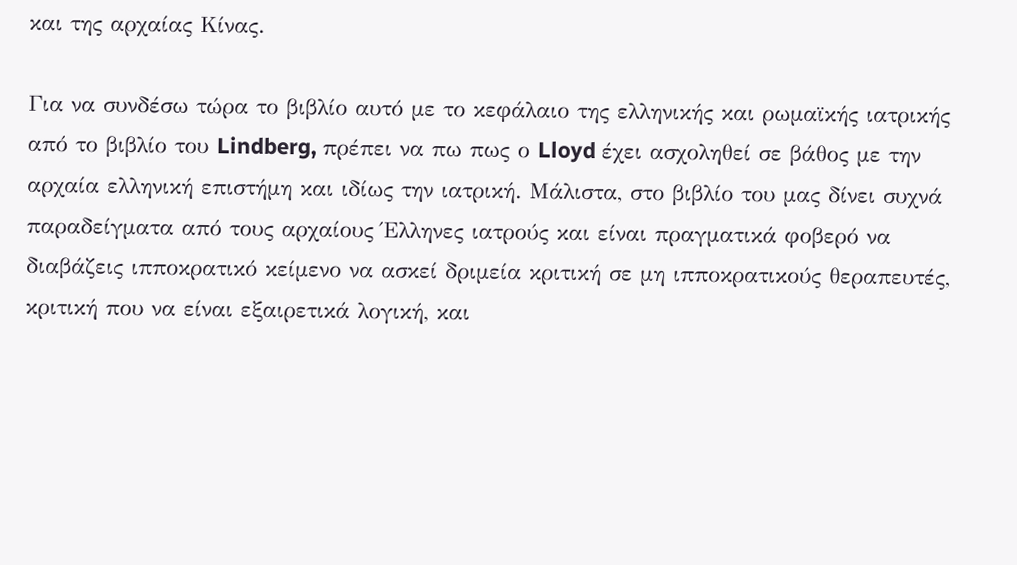και της αρχαίας Κίνας.

Για να συνδέσω τώρα το βιβλίο αυτό με το κεφάλαιο της ελληνικής και ρωμαϊκής ιατρικής από το βιβλίο του Lindberg, πρέπει να πω πως ο Lloyd έχει ασχοληθεί σε βάθος με την αρχαία ελληνική επιστήμη και ιδίως την ιατρική. Μάλιστα, στο βιβλίο του μας δίνει συχνά παραδείγματα από τους αρχαίους Έλληνες ιατρούς και είναι πραγματικά φοβερό να διαβάζεις ιπποκρατικό κείμενο να ασκεί δριμεία κριτική σε μη ιπποκρατικούς θεραπευτές, κριτική που να είναι εξαιρετικά λογική, και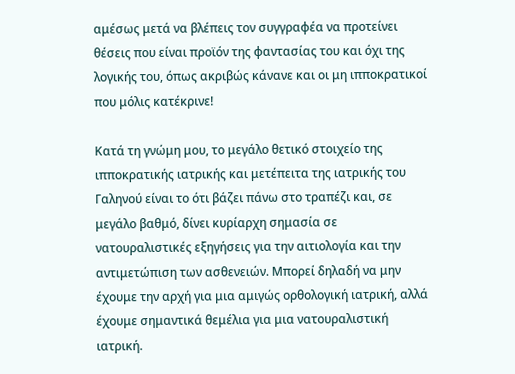αμέσως μετά να βλέπεις τον συγγραφέα να προτείνει θέσεις που είναι προϊόν της φαντασίας του και όχι της λογικής του, όπως ακριβώς κάνανε και οι μη ιπποκρατικοί που μόλις κατέκρινε!

Κατά τη γνώμη μου, το μεγάλο θετικό στοιχείο της ιπποκρατικής ιατρικής και μετέπειτα της ιατρικής του Γαληνού είναι το ότι βάζει πάνω στο τραπέζι και, σε μεγάλο βαθμό, δίνει κυρίαρχη σημασία σε νατουραλιστικές εξηγήσεις για την αιτιολογία και την αντιμετώπιση των ασθενειών. Μπορεί δηλαδή να μην έχουμε την αρχή για μια αμιγώς ορθολογική ιατρική, αλλά έχουμε σημαντικά θεμέλια για μια νατουραλιστική ιατρική.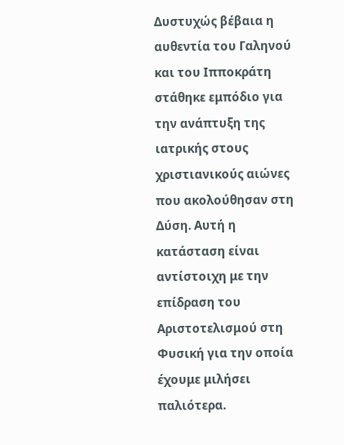Δυστυχώς βέβαια η αυθεντία του Γαληνού και του Ιπποκράτη στάθηκε εμπόδιο για την ανάπτυξη της ιατρικής στους χριστιανικούς αιώνες που ακολούθησαν στη Δύση. Αυτή η κατάσταση είναι αντίστοιχη με την επίδραση του Αριστοτελισμού στη Φυσική για την οποία έχουμε μιλήσει παλιότερα.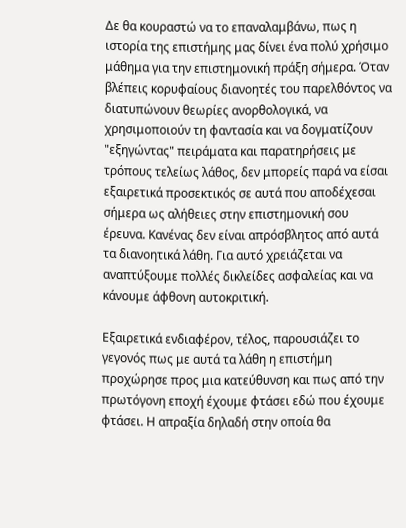Δε θα κουραστώ να το επαναλαμβάνω, πως η ιστορία της επιστήμης μας δίνει ένα πολύ χρήσιμο μάθημα για την επιστημονική πράξη σήμερα. Όταν βλέπεις κορυφαίους διανοητές του παρελθόντος να διατυπώνουν θεωρίες ανορθολογικά, να χρησιμοποιούν τη φαντασία και να δογματίζουν "εξηγώντας" πειράματα και παρατηρήσεις με τρόπους τελείως λάθος, δεν μπορείς παρά να είσαι εξαιρετικά προσεκτικός σε αυτά που αποδέχεσαι σήμερα ως αλήθειες στην επιστημονική σου έρευνα. Κανένας δεν είναι απρόσβλητος από αυτά τα διανοητικά λάθη. Για αυτό χρειάζεται να αναπτύξουμε πολλές δικλείδες ασφαλείας και να κάνουμε άφθονη αυτοκριτική.

Εξαιρετικά ενδιαφέρον, τέλος, παρουσιάζει το γεγονός πως με αυτά τα λάθη η επιστήμη προχώρησε προς μια κατεύθυνση και πως από την πρωτόγονη εποχή έχουμε φτάσει εδώ που έχουμε φτάσει. Η απραξία δηλαδή στην οποία θα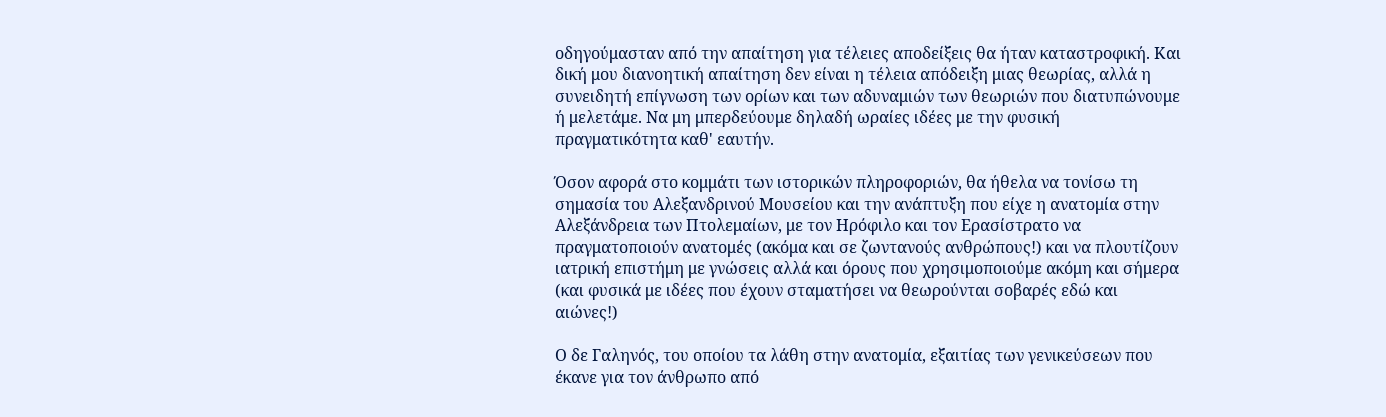οδηγούμασταν από την απαίτηση για τέλειες αποδείξεις θα ήταν καταστροφική. Και δική μου διανοητική απαίτηση δεν είναι η τέλεια απόδειξη μιας θεωρίας, αλλά η συνειδητή επίγνωση των ορίων και των αδυναμιών των θεωριών που διατυπώνουμε ή μελετάμε. Να μη μπερδεύουμε δηλαδή ωραίες ιδέες με την φυσική πραγματικότητα καθ' εαυτήν.

Όσον αφορά στο κομμάτι των ιστορικών πληροφοριών, θα ήθελα να τονίσω τη σημασία του Αλεξανδρινού Μουσείου και την ανάπτυξη που είχε η ανατομία στην Αλεξάνδρεια των Πτολεμαίων, με τον Ηρόφιλο και τον Ερασίστρατο να πραγματοποιούν ανατομές (ακόμα και σε ζωντανούς ανθρώπους!) και να πλουτίζουν ιατρική επιστήμη με γνώσεις αλλά και όρους που χρησιμοποιούμε ακόμη και σήμερα (και φυσικά με ιδέες που έχουν σταματήσει να θεωρούνται σοβαρές εδώ και αιώνες!)

Ο δε Γαληνός, του οποίου τα λάθη στην ανατομία, εξαιτίας των γενικεύσεων που έκανε για τον άνθρωπο από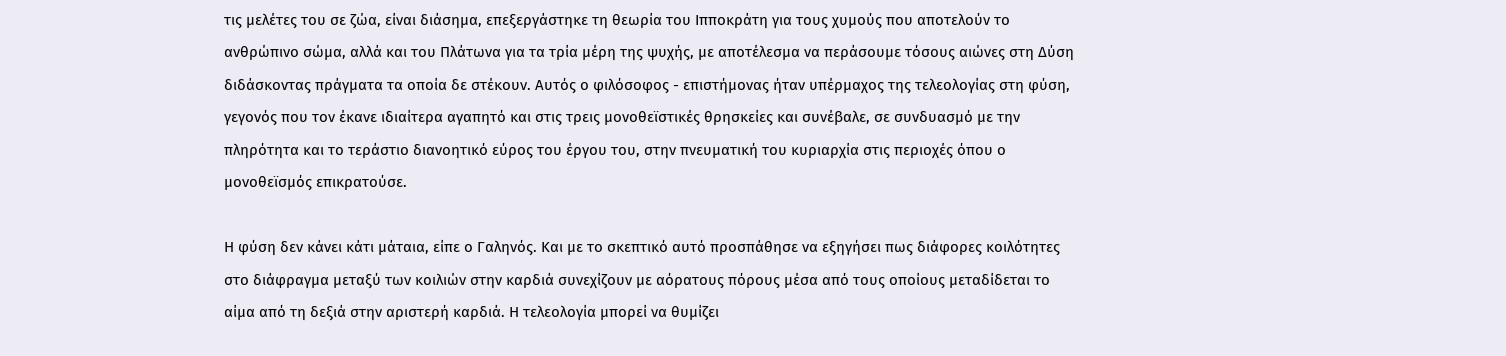τις μελέτες του σε ζώα, είναι διάσημα, επεξεργάστηκε τη θεωρία του Ιπποκράτη για τους χυμούς που αποτελούν το ανθρώπινο σώμα, αλλά και του Πλάτωνα για τα τρία μέρη της ψυχής, με αποτέλεσμα να περάσουμε τόσους αιώνες στη Δύση διδάσκοντας πράγματα τα οποία δε στέκουν. Αυτός ο φιλόσοφος - επιστήμονας ήταν υπέρμαχος της τελεολογίας στη φύση, γεγονός που τον έκανε ιδιαίτερα αγαπητό και στις τρεις μονοθεϊστικές θρησκείες και συνέβαλε, σε συνδυασμό με την πληρότητα και το τεράστιο διανοητικό εύρος του έργου του, στην πνευματική του κυριαρχία στις περιοχές όπου ο μονοθεϊσμός επικρατούσε.

Η φύση δεν κάνει κάτι μάταια, είπε ο Γαληνός. Και με το σκεπτικό αυτό προσπάθησε να εξηγήσει πως διάφορες κοιλότητες στο διάφραγμα μεταξύ των κοιλιών στην καρδιά συνεχίζουν με αόρατους πόρους μέσα από τους οποίους μεταδίδεται το αίμα από τη δεξιά στην αριστερή καρδιά. Η τελεολογία μπορεί να θυμίζει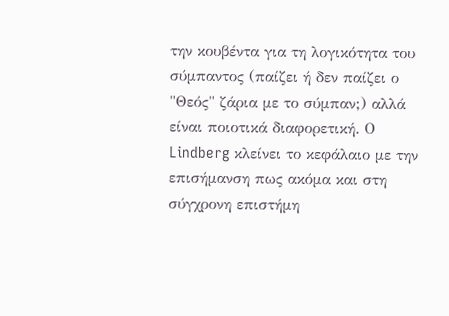την κουβέντα για τη λογικότητα του σύμπαντος (παίζει ή δεν παίζει ο "Θεός" ζάρια με το σύμπαν;) αλλά είναι ποιοτικά διαφορετική. Ο Lindberg κλείνει το κεφάλαιο με την επισήμανση πως ακόμα και στη σύγχρονη επιστήμη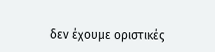δεν έχουμε οριστικές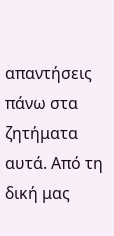απαντήσεις πάνω στα ζητήματα αυτά. Από τη δική μας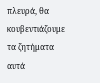πλευρά, θα κουβεντιάζουμε τα ζητήματα αυτά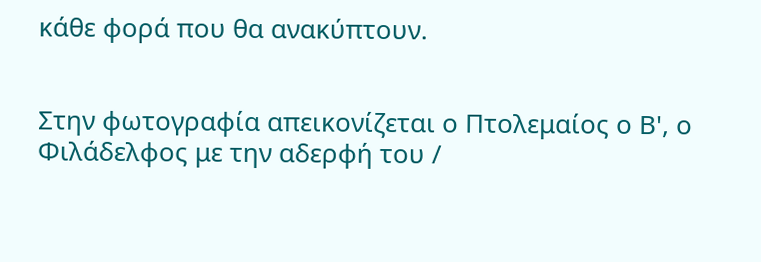κάθε φορά που θα ανακύπτουν.


Στην φωτογραφία απεικονίζεται ο Πτολεμαίος ο Β', ο Φιλάδελφος με την αδερφή του /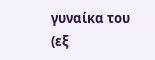γυναίκα του (εξ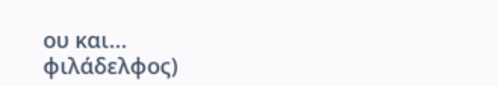ου και... φιλάδελφος)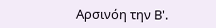Αρσινόη την Β'.